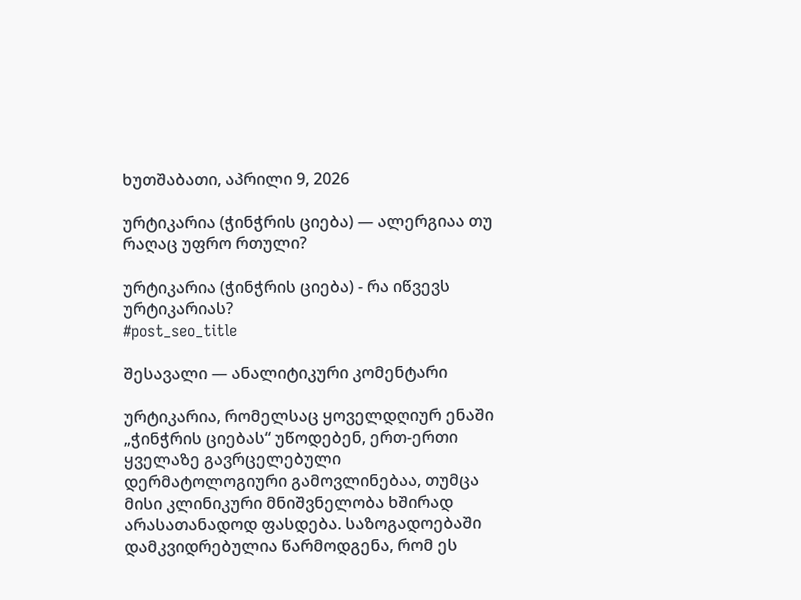ხუთშაბათი, აპრილი 9, 2026

ურტიკარია (ჭინჭრის ციება) — ალერგიაა თუ რაღაც უფრო რთული?

ურტიკარია (ჭინჭრის ციება) - რა იწვევს ურტიკარიას?
#post_seo_title

შესავალი — ანალიტიკური კომენტარი

ურტიკარია, რომელსაც ყოველდღიურ ენაში „ჭინჭრის ციებას“ უწოდებენ, ერთ-ერთი ყველაზე გავრცელებული დერმატოლოგიური გამოვლინებაა, თუმცა მისი კლინიკური მნიშვნელობა ხშირად არასათანადოდ ფასდება. საზოგადოებაში დამკვიდრებულია წარმოდგენა, რომ ეს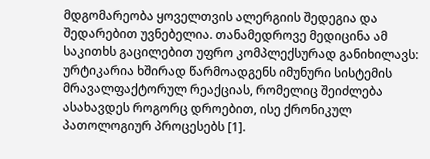მდგომარეობა ყოველთვის ალერგიის შედეგია და შედარებით უვნებელია. თანამედროვე მედიცინა ამ საკითხს გაცილებით უფრო კომპლექსურად განიხილავს: ურტიკარია ხშირად წარმოადგენს იმუნური სისტემის მრავალფაქტორულ რეაქციას, რომელიც შეიძლება ასახავდეს როგორც დროებით, ისე ქრონიკულ პათოლოგიურ პროცესებს [1].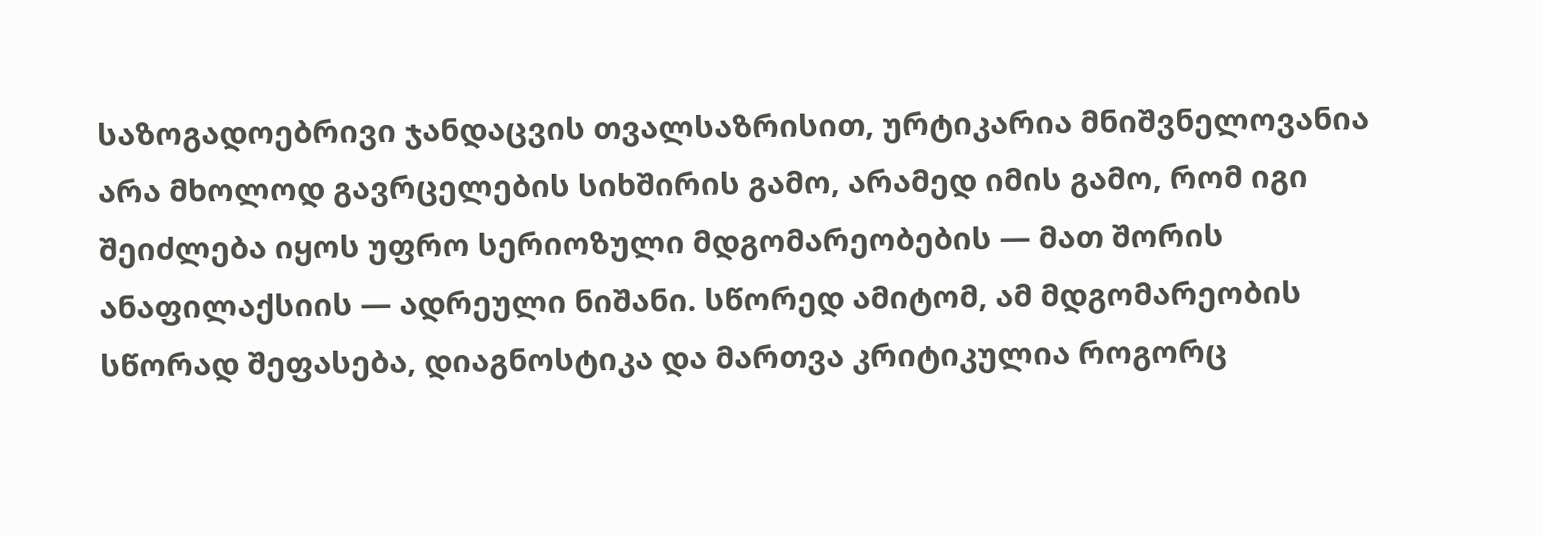საზოგადოებრივი ჯანდაცვის თვალსაზრისით, ურტიკარია მნიშვნელოვანია არა მხოლოდ გავრცელების სიხშირის გამო, არამედ იმის გამო, რომ იგი შეიძლება იყოს უფრო სერიოზული მდგომარეობების — მათ შორის ანაფილაქსიის — ადრეული ნიშანი. სწორედ ამიტომ, ამ მდგომარეობის სწორად შეფასება, დიაგნოსტიკა და მართვა კრიტიკულია როგორც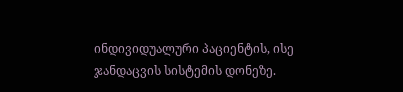ინდივიდუალური პაციენტის, ისე ჯანდაცვის სისტემის დონეზე.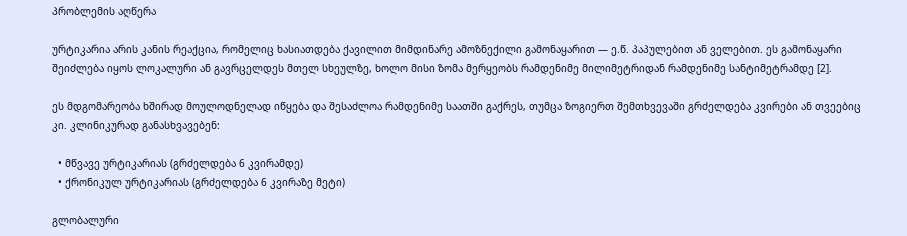პრობლემის აღწერა

ურტიკარია არის კანის რეაქცია, რომელიც ხასიათდება ქავილით მიმდინარე ამოზნექილი გამონაყარით — ე.წ. პაპულებით ან ველებით. ეს გამონაყარი შეიძლება იყოს ლოკალური ან გავრცელდეს მთელ სხეულზე, ხოლო მისი ზომა მერყეობს რამდენიმე მილიმეტრიდან რამდენიმე სანტიმეტრამდე [2].

ეს მდგომარეობა ხშირად მოულოდნელად იწყება და შესაძლოა რამდენიმე საათში გაქრეს, თუმცა ზოგიერთ შემთხვევაში გრძელდება კვირები ან თვეებიც კი. კლინიკურად განასხვავებენ:

  • მწვავე ურტიკარიას (გრძელდება 6 კვირამდე)
  • ქრონიკულ ურტიკარიას (გრძელდება 6 კვირაზე მეტი)

გლობალური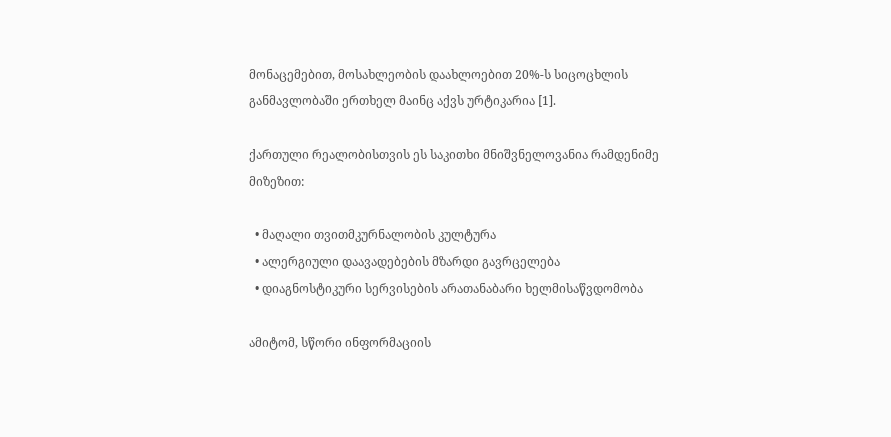მონაცემებით, მოსახლეობის დაახლოებით 20%-ს სიცოცხლის განმავლობაში ერთხელ მაინც აქვს ურტიკარია [1].

ქართული რეალობისთვის ეს საკითხი მნიშვნელოვანია რამდენიმე მიზეზით:

  • მაღალი თვითმკურნალობის კულტურა
  • ალერგიული დაავადებების მზარდი გავრცელება
  • დიაგნოსტიკური სერვისების არათანაბარი ხელმისაწვდომობა

ამიტომ, სწორი ინფორმაციის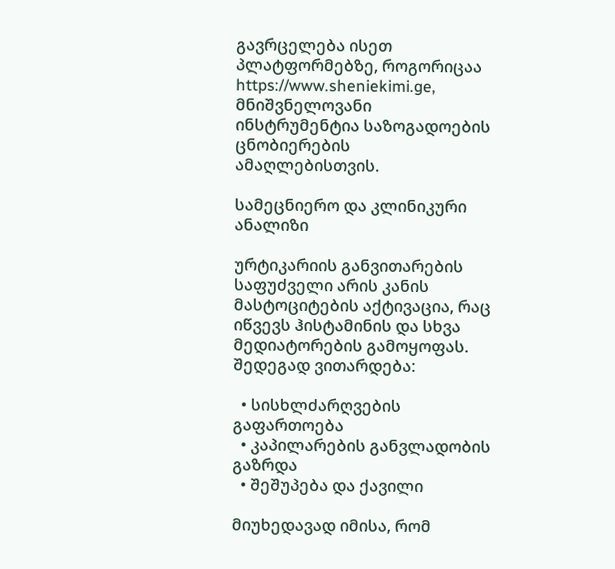გავრცელება ისეთ პლატფორმებზე, როგორიცაა https://www.sheniekimi.ge, მნიშვნელოვანი ინსტრუმენტია საზოგადოების ცნობიერების ამაღლებისთვის.

სამეცნიერო და კლინიკური ანალიზი

ურტიკარიის განვითარების საფუძველი არის კანის მასტოციტების აქტივაცია, რაც იწვევს ჰისტამინის და სხვა მედიატორების გამოყოფას. შედეგად ვითარდება:

  • სისხლძარღვების გაფართოება
  • კაპილარების განვლადობის გაზრდა
  • შეშუპება და ქავილი

მიუხედავად იმისა, რომ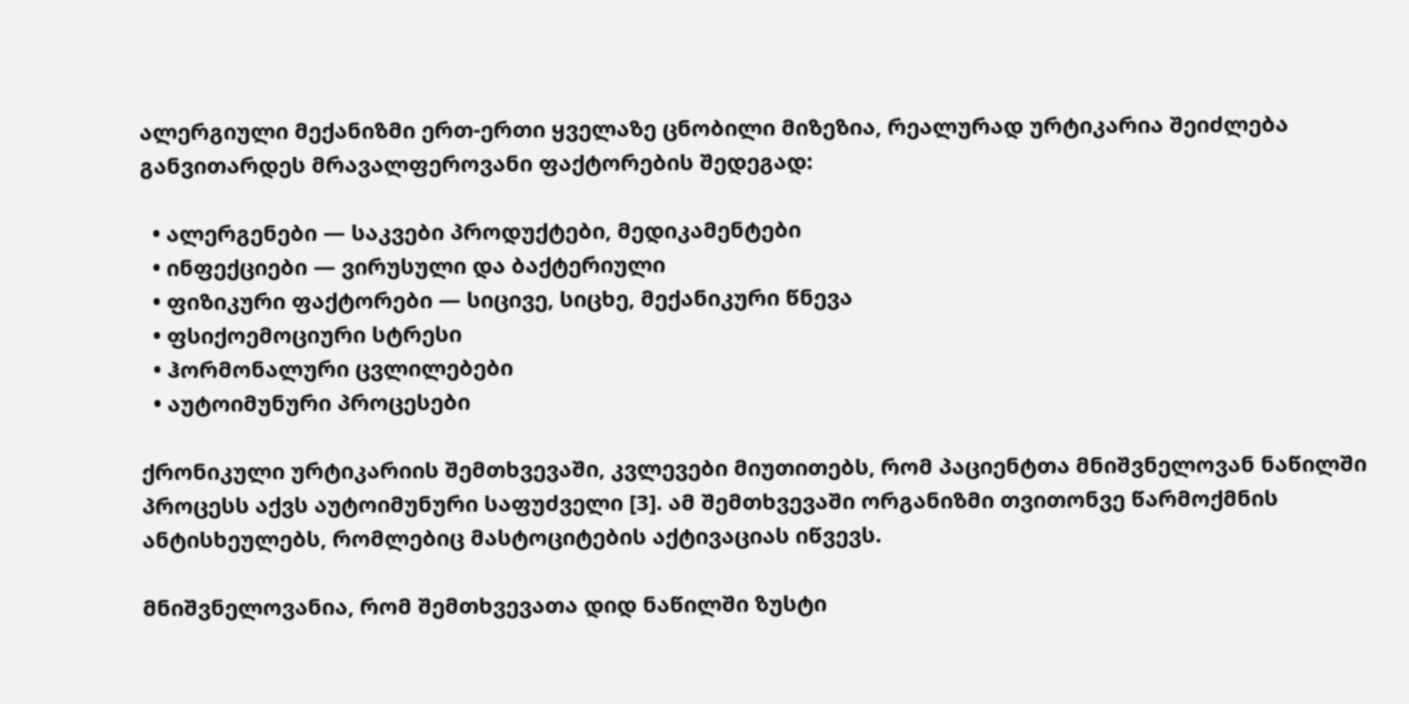ალერგიული მექანიზმი ერთ-ერთი ყველაზე ცნობილი მიზეზია, რეალურად ურტიკარია შეიძლება განვითარდეს მრავალფეროვანი ფაქტორების შედეგად:

  • ალერგენები — საკვები პროდუქტები, მედიკამენტები
  • ინფექციები — ვირუსული და ბაქტერიული
  • ფიზიკური ფაქტორები — სიცივე, სიცხე, მექანიკური წნევა
  • ფსიქოემოციური სტრესი
  • ჰორმონალური ცვლილებები
  • აუტოიმუნური პროცესები

ქრონიკული ურტიკარიის შემთხვევაში, კვლევები მიუთითებს, რომ პაციენტთა მნიშვნელოვან ნაწილში პროცესს აქვს აუტოიმუნური საფუძველი [3]. ამ შემთხვევაში ორგანიზმი თვითონვე წარმოქმნის ანტისხეულებს, რომლებიც მასტოციტების აქტივაციას იწვევს.

მნიშვნელოვანია, რომ შემთხვევათა დიდ ნაწილში ზუსტი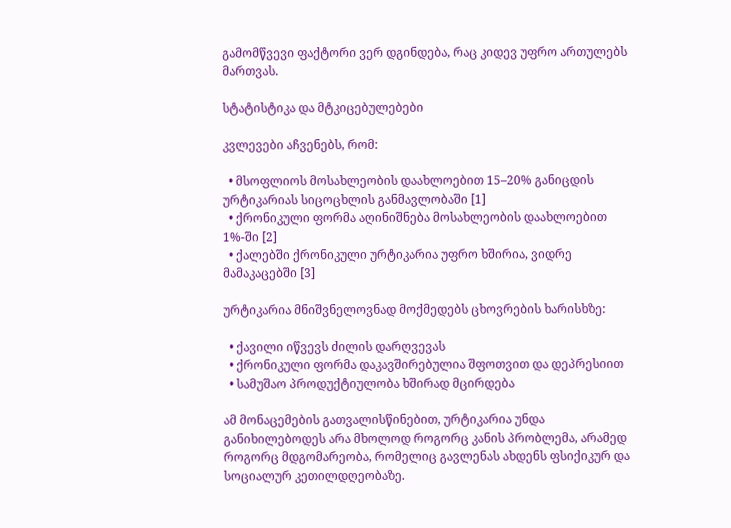გამომწვევი ფაქტორი ვერ დგინდება, რაც კიდევ უფრო ართულებს მართვას.

სტატისტიკა და მტკიცებულებები

კვლევები აჩვენებს, რომ:

  • მსოფლიოს მოსახლეობის დაახლოებით 15–20% განიცდის ურტიკარიას სიცოცხლის განმავლობაში [1]
  • ქრონიკული ფორმა აღინიშნება მოსახლეობის დაახლოებით 1%-ში [2]
  • ქალებში ქრონიკული ურტიკარია უფრო ხშირია, ვიდრე მამაკაცებში [3]

ურტიკარია მნიშვნელოვნად მოქმედებს ცხოვრების ხარისხზე:

  • ქავილი იწვევს ძილის დარღვევას
  • ქრონიკული ფორმა დაკავშირებულია შფოთვით და დეპრესიით
  • სამუშაო პროდუქტიულობა ხშირად მცირდება

ამ მონაცემების გათვალისწინებით, ურტიკარია უნდა განიხილებოდეს არა მხოლოდ როგორც კანის პრობლემა, არამედ როგორც მდგომარეობა, რომელიც გავლენას ახდენს ფსიქიკურ და სოციალურ კეთილდღეობაზე.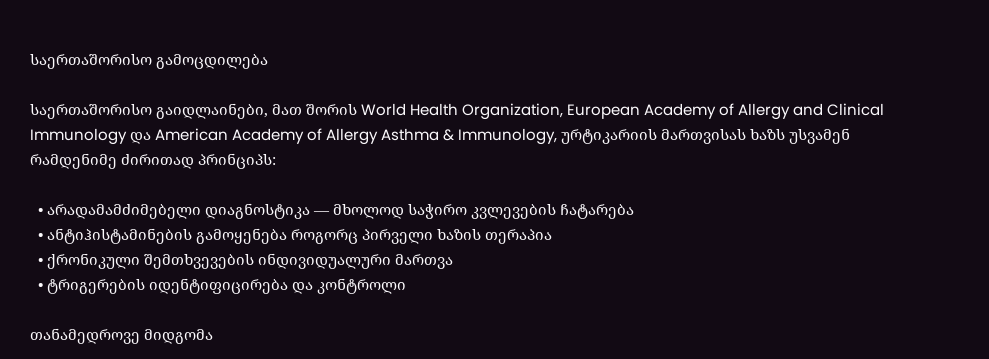საერთაშორისო გამოცდილება

საერთაშორისო გაიდლაინები, მათ შორის World Health Organization, European Academy of Allergy and Clinical Immunology და American Academy of Allergy Asthma & Immunology, ურტიკარიის მართვისას ხაზს უსვამენ რამდენიმე ძირითად პრინციპს:

  • არადამამძიმებელი დიაგნოსტიკა — მხოლოდ საჭირო კვლევების ჩატარება
  • ანტიჰისტამინების გამოყენება როგორც პირველი ხაზის თერაპია
  • ქრონიკული შემთხვევების ინდივიდუალური მართვა
  • ტრიგერების იდენტიფიცირება და კონტროლი

თანამედროვე მიდგომა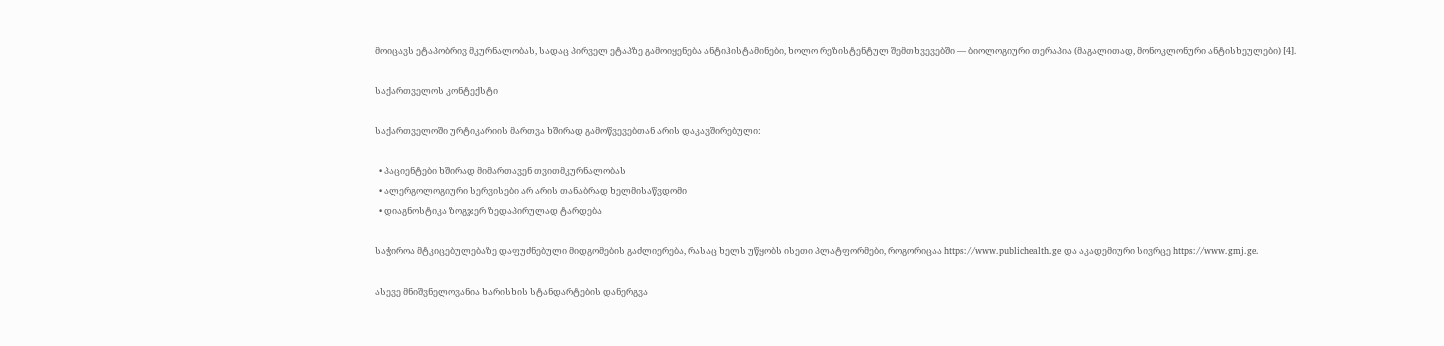მოიცავს ეტაპობრივ მკურნალობას, სადაც პირველ ეტაპზე გამოიყენება ანტიჰისტამინები, ხოლო რეზისტენტულ შემთხვევებში — ბიოლოგიური თერაპია (მაგალითად, მონოკლონური ანტისხეულები) [4].

საქართველოს კონტექსტი

საქართველოში ურტიკარიის მართვა ხშირად გამოწვევებთან არის დაკავშირებული:

  • პაციენტები ხშირად მიმართავენ თვითმკურნალობას
  • ალერგოლოგიური სერვისები არ არის თანაბრად ხელმისაწვდომი
  • დიაგნოსტიკა ზოგჯერ ზედაპირულად ტარდება

საჭიროა მტკიცებულებაზე დაფუძნებული მიდგომების გაძლიერება, რასაც ხელს უწყობს ისეთი პლატფორმები, როგორიცაა https://www.publichealth.ge და აკადემიური სივრცე https://www.gmj.ge.

ასევე მნიშვნელოვანია ხარისხის სტანდარტების დანერგვა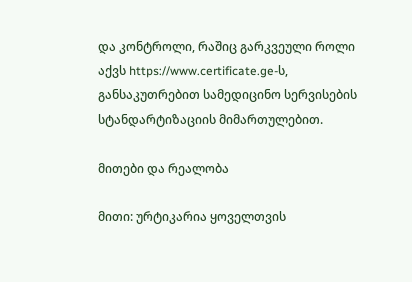და კონტროლი, რაშიც გარკვეული როლი აქვს https://www.certificate.ge-ს, განსაკუთრებით სამედიცინო სერვისების სტანდარტიზაციის მიმართულებით.

მითები და რეალობა

მითი: ურტიკარია ყოველთვის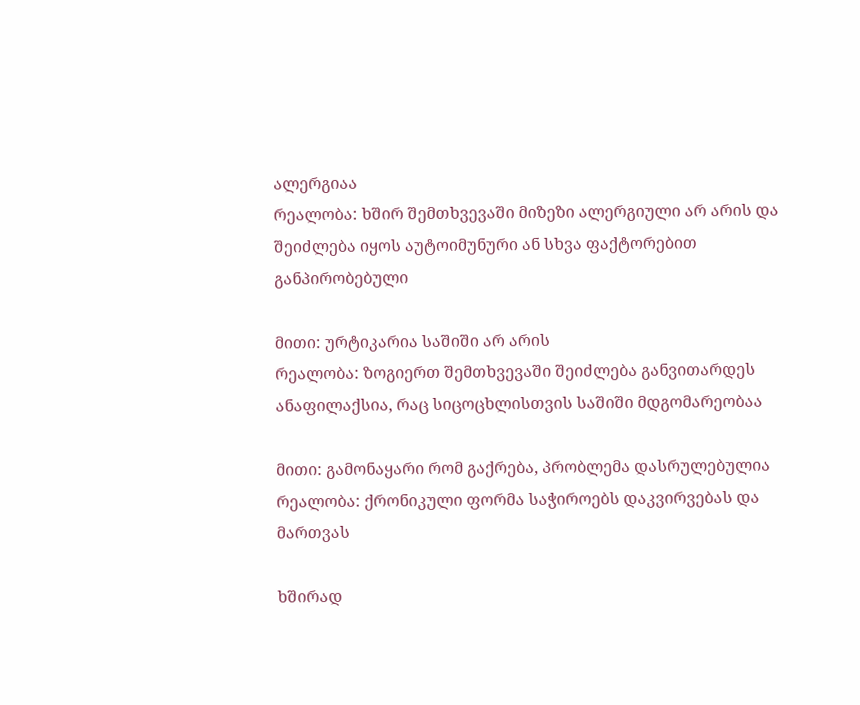ალერგიაა
რეალობა: ხშირ შემთხვევაში მიზეზი ალერგიული არ არის და შეიძლება იყოს აუტოიმუნური ან სხვა ფაქტორებით განპირობებული

მითი: ურტიკარია საშიში არ არის
რეალობა: ზოგიერთ შემთხვევაში შეიძლება განვითარდეს ანაფილაქსია, რაც სიცოცხლისთვის საშიში მდგომარეობაა

მითი: გამონაყარი რომ გაქრება, პრობლემა დასრულებულია
რეალობა: ქრონიკული ფორმა საჭიროებს დაკვირვებას და მართვას

ხშირად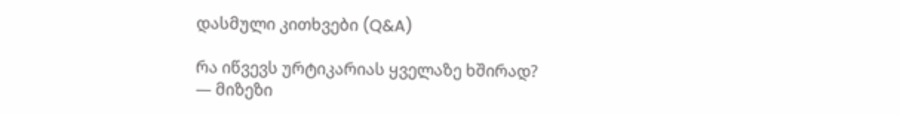დასმული კითხვები (Q&A)

რა იწვევს ურტიკარიას ყველაზე ხშირად?
— მიზეზი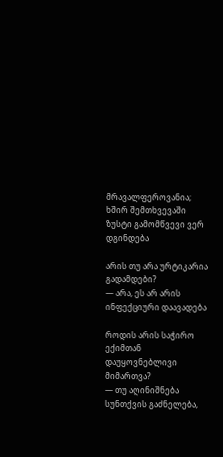მრავალფეროვანია; ხშირ შემთხვევაში ზუსტი გამომწვევი ვერ დგინდება

არის თუ არა ურტიკარია გადამდები?
— არა, ეს არ არის ინფექციური დაავადება

როდის არის საჭირო ექიმთან დაუყოვნებლივი მიმართვა?
— თუ აღინიშნება სუნთქვის გაძნელება,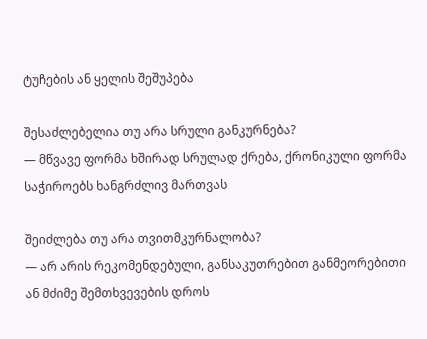ტუჩების ან ყელის შეშუპება

შესაძლებელია თუ არა სრული განკურნება?
— მწვავე ფორმა ხშირად სრულად ქრება, ქრონიკული ფორმა საჭიროებს ხანგრძლივ მართვას

შეიძლება თუ არა თვითმკურნალობა?
— არ არის რეკომენდებული, განსაკუთრებით განმეორებითი ან მძიმე შემთხვევების დროს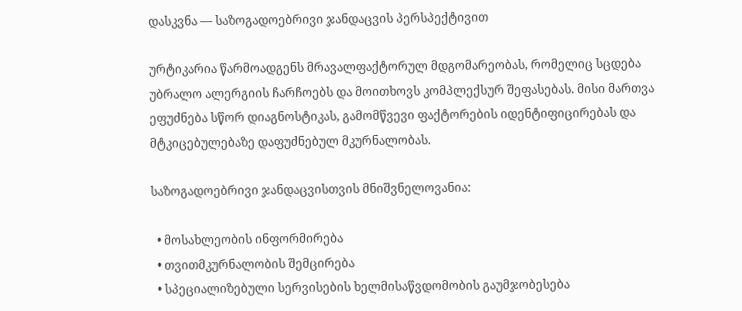დასკვნა — საზოგადოებრივი ჯანდაცვის პერსპექტივით

ურტიკარია წარმოადგენს მრავალფაქტორულ მდგომარეობას, რომელიც სცდება უბრალო ალერგიის ჩარჩოებს და მოითხოვს კომპლექსურ შეფასებას. მისი მართვა ეფუძნება სწორ დიაგნოსტიკას, გამომწვევი ფაქტორების იდენტიფიცირებას და მტკიცებულებაზე დაფუძნებულ მკურნალობას.

საზოგადოებრივი ჯანდაცვისთვის მნიშვნელოვანია:

  • მოსახლეობის ინფორმირება
  • თვითმკურნალობის შემცირება
  • სპეციალიზებული სერვისების ხელმისაწვდომობის გაუმჯობესება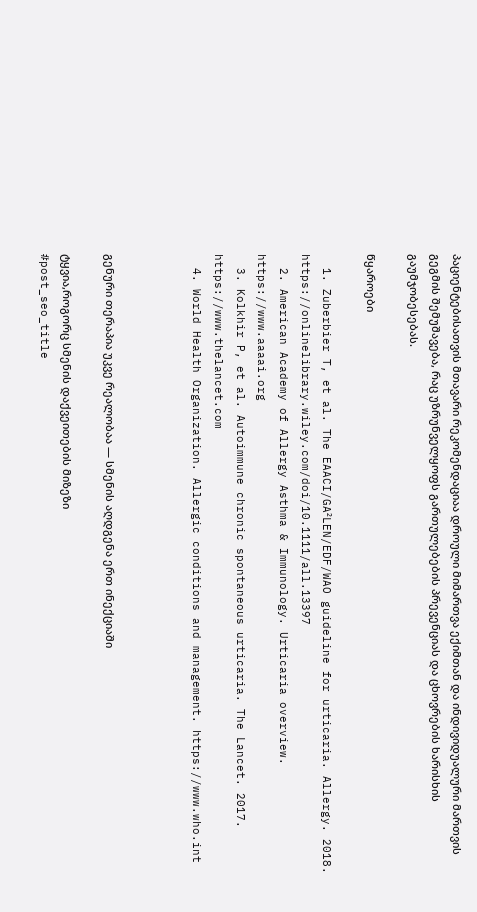პაციენტებისათვის მთავარი რეკომენდაციაა დროული მიმართვა ექიმთან და ინდივიდუალური მართვის გეგმის შემუშავება, რაც უზრუნველყოფს გართულებების პრევენციას და ცხოვრების ხარისხის გაუმჯობესებას.

წყაროები

  1. Zuberbier T, et al. The EAACI/GA²LEN/EDF/WAO guideline for urticaria. Allergy. 2018. https://onlinelibrary.wiley.com/doi/10.1111/all.13397
  2. American Academy of Allergy Asthma & Immunology. Urticaria overview. https://www.aaaai.org
  3. Kolkhir P, et al. Autoimmune chronic spontaneous urticaria. The Lancet. 2017. https://www.thelancet.com
  4. World Health Organization. Allergic conditions and management. https://www.who.int



გენური თერაპია უკვე რეალობაა — სმენის აღდგენა ერთ ინექციაში

ტყვია,როგორც სმენის დაქვეითების მიზეზი
#post_seo_title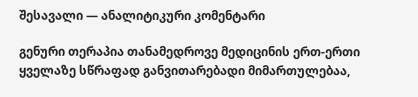შესავალი — ანალიტიკური კომენტარი

გენური თერაპია თანამედროვე მედიცინის ერთ-ერთი ყველაზე სწრაფად განვითარებადი მიმართულებაა,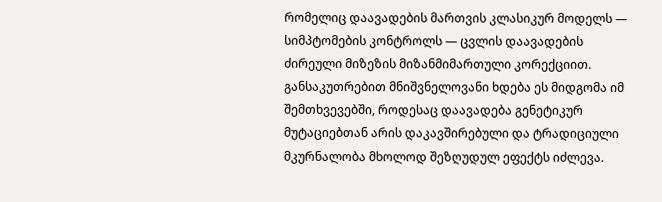რომელიც დაავადების მართვის კლასიკურ მოდელს — სიმპტომების კონტროლს — ცვლის დაავადების ძირეული მიზეზის მიზანმიმართული კორექციით. განსაკუთრებით მნიშვნელოვანი ხდება ეს მიდგომა იმ შემთხვევებში, როდესაც დაავადება გენეტიკურ მუტაციებთან არის დაკავშირებული და ტრადიციული მკურნალობა მხოლოდ შეზღუდულ ეფექტს იძლევა.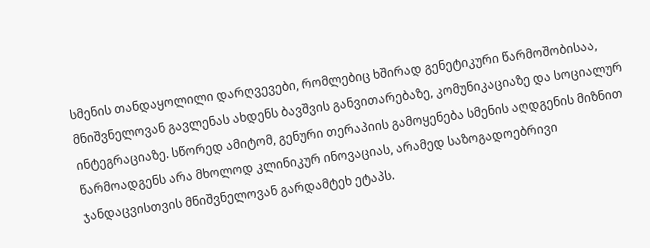სმენის თანდაყოლილი დარღვევები, რომლებიც ხშირად გენეტიკური წარმოშობისაა, მნიშვნელოვან გავლენას ახდენს ბავშვის განვითარებაზე, კომუნიკაციაზე და სოციალურ ინტეგრაციაზე. სწორედ ამიტომ, გენური თერაპიის გამოყენება სმენის აღდგენის მიზნით წარმოადგენს არა მხოლოდ კლინიკურ ინოვაციას, არამედ საზოგადოებრივი ჯანდაცვისთვის მნიშვნელოვან გარდამტეხ ეტაპს.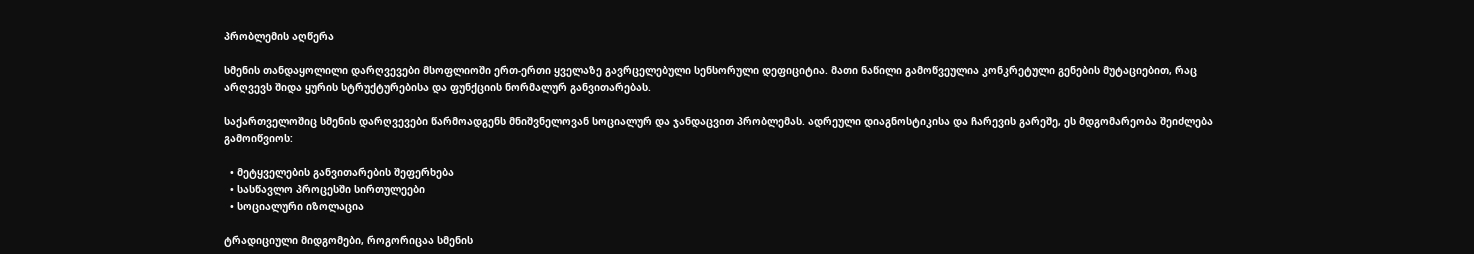პრობლემის აღწერა

სმენის თანდაყოლილი დარღვევები მსოფლიოში ერთ-ერთი ყველაზე გავრცელებული სენსორული დეფიციტია. მათი ნაწილი გამოწვეულია კონკრეტული გენების მუტაციებით, რაც არღვევს შიდა ყურის სტრუქტურებისა და ფუნქციის ნორმალურ განვითარებას.

საქართველოშიც სმენის დარღვევები წარმოადგენს მნიშვნელოვან სოციალურ და ჯანდაცვით პრობლემას. ადრეული დიაგნოსტიკისა და ჩარევის გარეშე, ეს მდგომარეობა შეიძლება გამოიწვიოს:

  • მეტყველების განვითარების შეფერხება
  • სასწავლო პროცესში სირთულეები
  • სოციალური იზოლაცია

ტრადიციული მიდგომები, როგორიცაა სმენის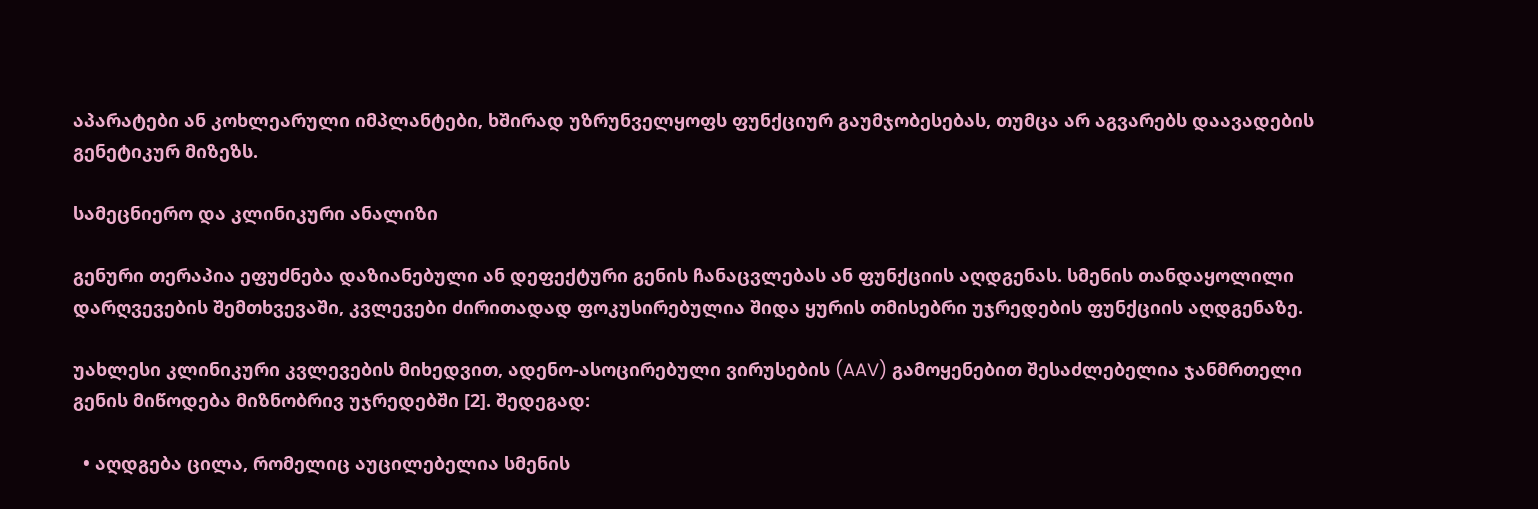აპარატები ან კოხლეარული იმპლანტები, ხშირად უზრუნველყოფს ფუნქციურ გაუმჯობესებას, თუმცა არ აგვარებს დაავადების გენეტიკურ მიზეზს.

სამეცნიერო და კლინიკური ანალიზი

გენური თერაპია ეფუძნება დაზიანებული ან დეფექტური გენის ჩანაცვლებას ან ფუნქციის აღდგენას. სმენის თანდაყოლილი დარღვევების შემთხვევაში, კვლევები ძირითადად ფოკუსირებულია შიდა ყურის თმისებრი უჯრედების ფუნქციის აღდგენაზე.

უახლესი კლინიკური კვლევების მიხედვით, ადენო-ასოცირებული ვირუსების (AAV) გამოყენებით შესაძლებელია ჯანმრთელი გენის მიწოდება მიზნობრივ უჯრედებში [2]. შედეგად:

  • აღდგება ცილა, რომელიც აუცილებელია სმენის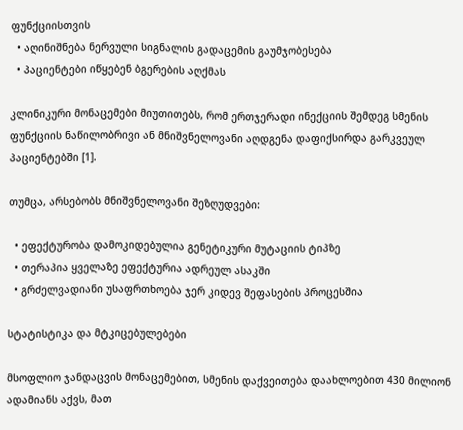ფუნქციისთვის
  • აღინიშნება ნერვული სიგნალის გადაცემის გაუმჯობესება
  • პაციენტები იწყებენ ბგერების აღქმას

კლინიკური მონაცემები მიუთითებს, რომ ერთჯერადი ინექციის შემდეგ სმენის ფუნქციის ნაწილობრივი ან მნიშვნელოვანი აღდგენა დაფიქსირდა გარკვეულ პაციენტებში [1].

თუმცა, არსებობს მნიშვნელოვანი შეზღუდვები:

  • ეფექტურობა დამოკიდებულია გენეტიკური მუტაციის ტიპზე
  • თერაპია ყველაზე ეფექტურია ადრეულ ასაკში
  • გრძელვადიანი უსაფრთხოება ჯერ კიდევ შეფასების პროცესშია

სტატისტიკა და მტკიცებულებები

მსოფლიო ჯანდაცვის მონაცემებით, სმენის დაქვეითება დაახლოებით 430 მილიონ ადამიანს აქვს, მათ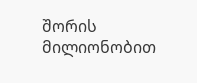შორის მილიონობით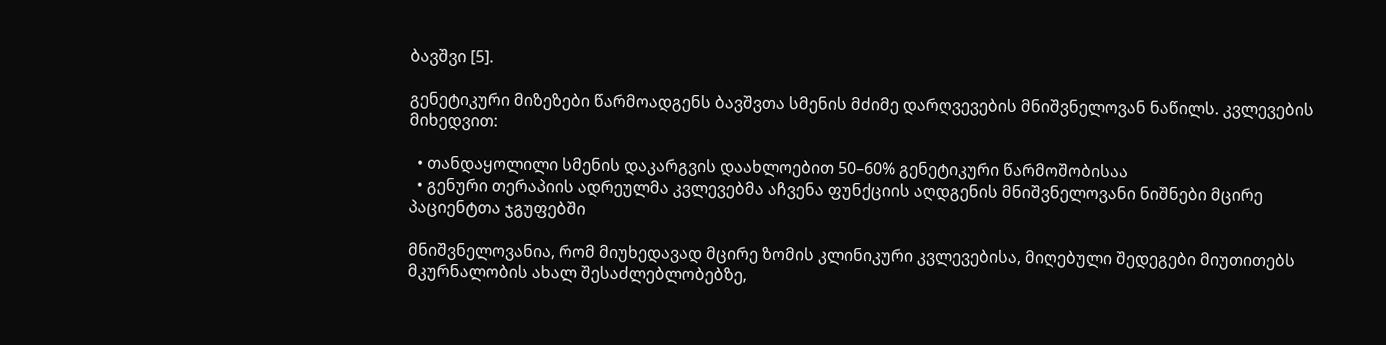ბავშვი [5].

გენეტიკური მიზეზები წარმოადგენს ბავშვთა სმენის მძიმე დარღვევების მნიშვნელოვან ნაწილს. კვლევების მიხედვით:

  • თანდაყოლილი სმენის დაკარგვის დაახლოებით 50–60% გენეტიკური წარმოშობისაა
  • გენური თერაპიის ადრეულმა კვლევებმა აჩვენა ფუნქციის აღდგენის მნიშვნელოვანი ნიშნები მცირე პაციენტთა ჯგუფებში

მნიშვნელოვანია, რომ მიუხედავად მცირე ზომის კლინიკური კვლევებისა, მიღებული შედეგები მიუთითებს მკურნალობის ახალ შესაძლებლობებზე,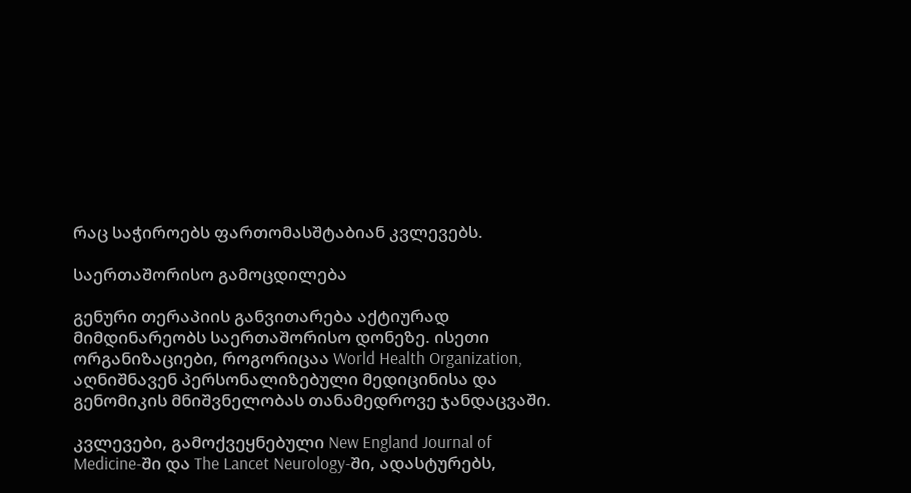რაც საჭიროებს ფართომასშტაბიან კვლევებს.

საერთაშორისო გამოცდილება

გენური თერაპიის განვითარება აქტიურად მიმდინარეობს საერთაშორისო დონეზე. ისეთი ორგანიზაციები, როგორიცაა World Health Organization, აღნიშნავენ პერსონალიზებული მედიცინისა და გენომიკის მნიშვნელობას თანამედროვე ჯანდაცვაში.

კვლევები, გამოქვეყნებული New England Journal of Medicine-ში და The Lancet Neurology-ში, ადასტურებს,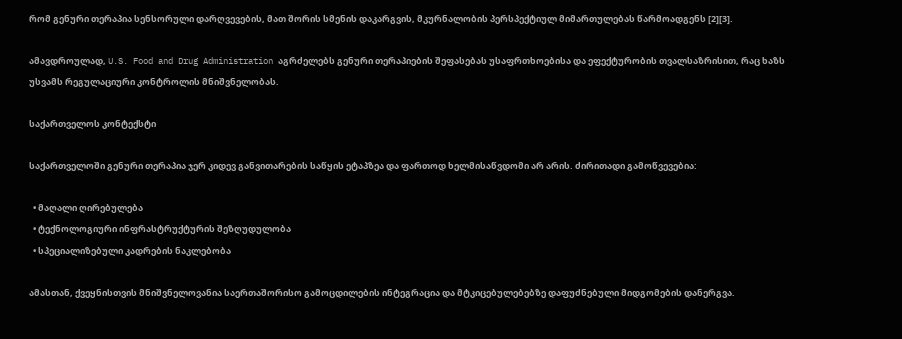რომ გენური თერაპია სენსორული დარღვევების, მათ შორის სმენის დაკარგვის, მკურნალობის პერსპექტიულ მიმართულებას წარმოადგენს [2][3].

ამავდროულად, U.S. Food and Drug Administration აგრძელებს გენური თერაპიების შეფასებას უსაფრთხოებისა და ეფექტურობის თვალსაზრისით, რაც ხაზს უსვამს რეგულაციური კონტროლის მნიშვნელობას.

საქართველოს კონტექსტი

საქართველოში გენური თერაპია ჯერ კიდევ განვითარების საწყის ეტაპზეა და ფართოდ ხელმისაწვდომი არ არის. ძირითადი გამოწვევებია:

  • მაღალი ღირებულება
  • ტექნოლოგიური ინფრასტრუქტურის შეზღუდულობა
  • სპეციალიზებული კადრების ნაკლებობა

ამასთან, ქვეყნისთვის მნიშვნელოვანია საერთაშორისო გამოცდილების ინტეგრაცია და მტკიცებულებებზე დაფუძნებული მიდგომების დანერგვა.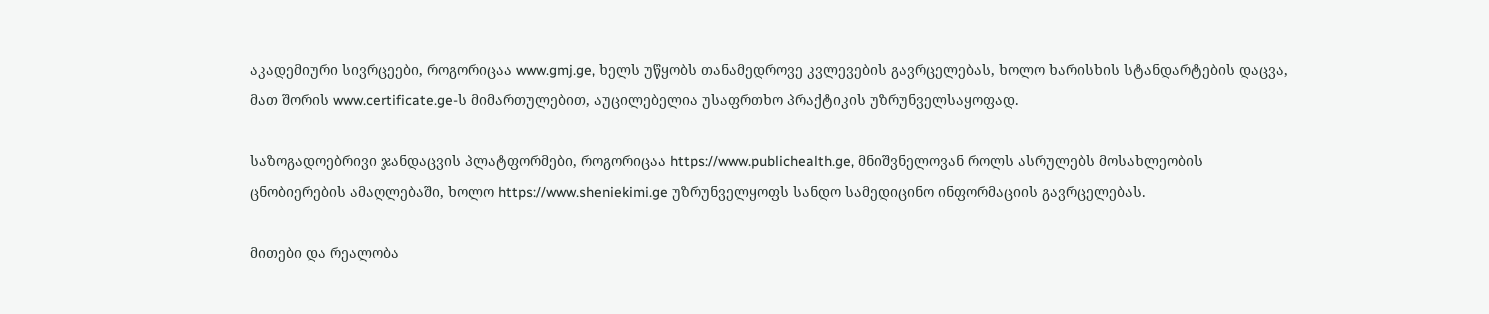აკადემიური სივრცეები, როგორიცაა www.gmj.ge, ხელს უწყობს თანამედროვე კვლევების გავრცელებას, ხოლო ხარისხის სტანდარტების დაცვა, მათ შორის www.certificate.ge-ს მიმართულებით, აუცილებელია უსაფრთხო პრაქტიკის უზრუნველსაყოფად.

საზოგადოებრივი ჯანდაცვის პლატფორმები, როგორიცაა https://www.publichealth.ge, მნიშვნელოვან როლს ასრულებს მოსახლეობის ცნობიერების ამაღლებაში, ხოლო https://www.sheniekimi.ge უზრუნველყოფს სანდო სამედიცინო ინფორმაციის გავრცელებას.

მითები და რეალობა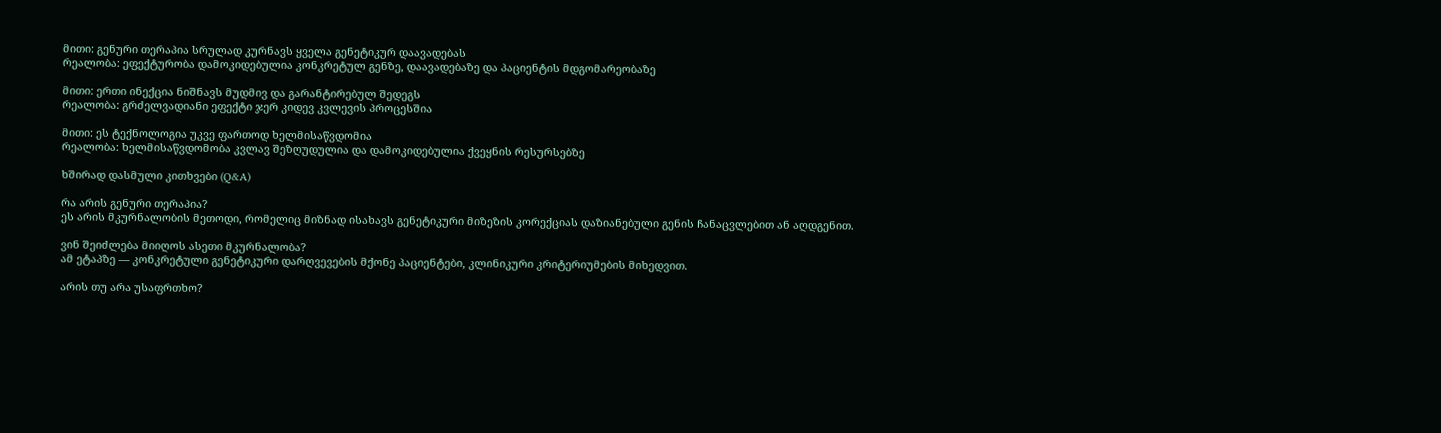მითი: გენური თერაპია სრულად კურნავს ყველა გენეტიკურ დაავადებას
რეალობა: ეფექტურობა დამოკიდებულია კონკრეტულ გენზე, დაავადებაზე და პაციენტის მდგომარეობაზე

მითი: ერთი ინექცია ნიშნავს მუდმივ და გარანტირებულ შედეგს
რეალობა: გრძელვადიანი ეფექტი ჯერ კიდევ კვლევის პროცესშია

მითი: ეს ტექნოლოგია უკვე ფართოდ ხელმისაწვდომია
რეალობა: ხელმისაწვდომობა კვლავ შეზღუდულია და დამოკიდებულია ქვეყნის რესურსებზე

ხშირად დასმული კითხვები (Q&A)

რა არის გენური თერაპია?
ეს არის მკურნალობის მეთოდი, რომელიც მიზნად ისახავს გენეტიკური მიზეზის კორექციას დაზიანებული გენის ჩანაცვლებით ან აღდგენით.

ვინ შეიძლება მიიღოს ასეთი მკურნალობა?
ამ ეტაპზე — კონკრეტული გენეტიკური დარღვევების მქონე პაციენტები, კლინიკური კრიტერიუმების მიხედვით.

არის თუ არა უსაფრთხო?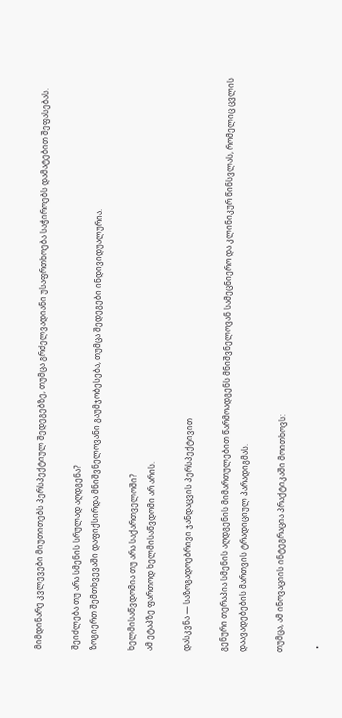მიმდინარე კვლევები მიუთითებს პერსპექტიულ შედეგებზე, თუმცა გრძელვადიანი უსაფრთხოება საჭიროებს დამატებით შეფასებას.

შეიძლება თუ არა სმენის სრულად აღდგენა?
ზოგიერთ შემთხვევაში დაფიქსირდა მნიშვნელოვანი გაუმჯობესება, თუმცა შედეგები ინდივიდუალურია.

ხელმისაწვდომია თუ არა საქართველოში?
ამ ეტაპზე ფართოდ ხელმისაწვდომი არ არის.

დასკვნა — საზოგადოებრივი ჯანდაცვის პერსპექტივით

გენური თერაპია სმენის აღდგენის მიმართულებით წარმოადგენს მნიშვნელოვან სამეცნიერო და კლინიკურ წინსვლას, რომელიც ცვლის დაავადებების მართვის ტრადიციულ პარადიგმას.

თუმცა, ამ ინოვაციის ინტეგრაცია პრაქტიკაში მოითხოვს:

  •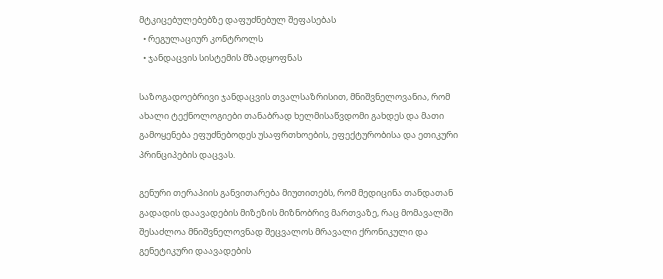მტკიცებულებებზე დაფუძნებულ შეფასებას
  • რეგულაციურ კონტროლს
  • ჯანდაცვის სისტემის მზადყოფნას

საზოგადოებრივი ჯანდაცვის თვალსაზრისით, მნიშვნელოვანია, რომ ახალი ტექნოლოგიები თანაბრად ხელმისაწვდომი გახდეს და მათი გამოყენება ეფუძნებოდეს უსაფრთხოების, ეფექტურობისა და ეთიკური პრინციპების დაცვას.

გენური თერაპიის განვითარება მიუთითებს, რომ მედიცინა თანდათან გადადის დაავადების მიზეზის მიზნობრივ მართვაზე, რაც მომავალში შესაძლოა მნიშვნელოვნად შეცვალოს მრავალი ქრონიკული და გენეტიკური დაავადების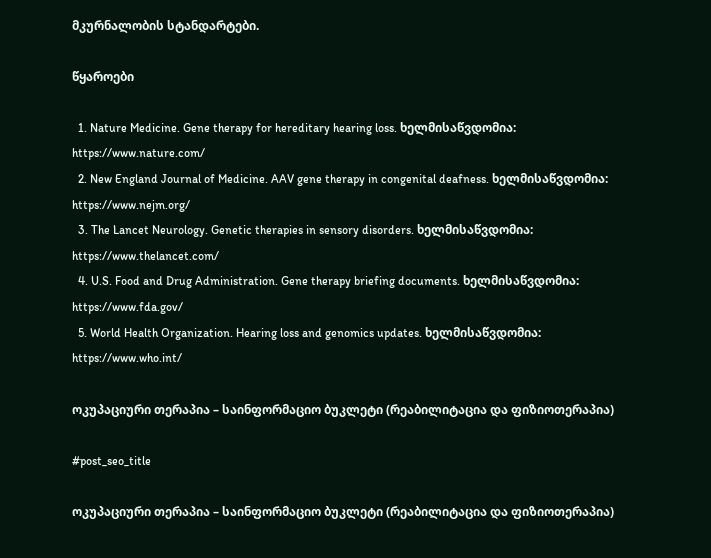მკურნალობის სტანდარტები.

წყაროები

  1. Nature Medicine. Gene therapy for hereditary hearing loss. ხელმისაწვდომია: https://www.nature.com/
  2. New England Journal of Medicine. AAV gene therapy in congenital deafness. ხელმისაწვდომია: https://www.nejm.org/
  3. The Lancet Neurology. Genetic therapies in sensory disorders. ხელმისაწვდომია: https://www.thelancet.com/
  4. U.S. Food and Drug Administration. Gene therapy briefing documents. ხელმისაწვდომია: https://www.fda.gov/
  5. World Health Organization. Hearing loss and genomics updates. ხელმისაწვდომია: https://www.who.int/

ოკუპაციური თერაპია – საინფორმაციო ბუკლეტი (რეაბილიტაცია და ფიზიოთერაპია)

#post_seo_title

ოკუპაციური თერაპია – საინფორმაციო ბუკლეტი (რეაბილიტაცია და ფიზიოთერაპია)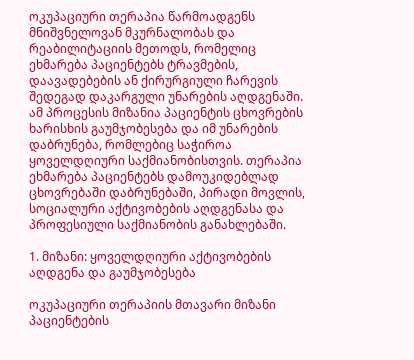ოკუპაციური თერაპია წარმოადგენს მნიშვნელოვან მკურნალობას და რეაბილიტაციის მეთოდს, რომელიც ეხმარება პაციენტებს ტრავმების, დაავადებების ან ქირურგიული ჩარევის შედეგად დაკარგული უნარების აღდგენაში. ამ პროცესის მიზანია პაციენტის ცხოვრების ხარისხის გაუმჯობესება და იმ უნარების დაბრუნება, რომლებიც საჭიროა ყოველდღიური საქმიანობისთვის. თერაპია ეხმარება პაციენტებს დამოუკიდებლად ცხოვრებაში დაბრუნებაში, პირადი მოვლის, სოციალური აქტივობების აღდგენასა და პროფესიული საქმიანობის განახლებაში.

1. მიზანი: ყოველდღიური აქტივობების აღდგენა და გაუმჯობესება

ოკუპაციური თერაპიის მთავარი მიზანი პაციენტების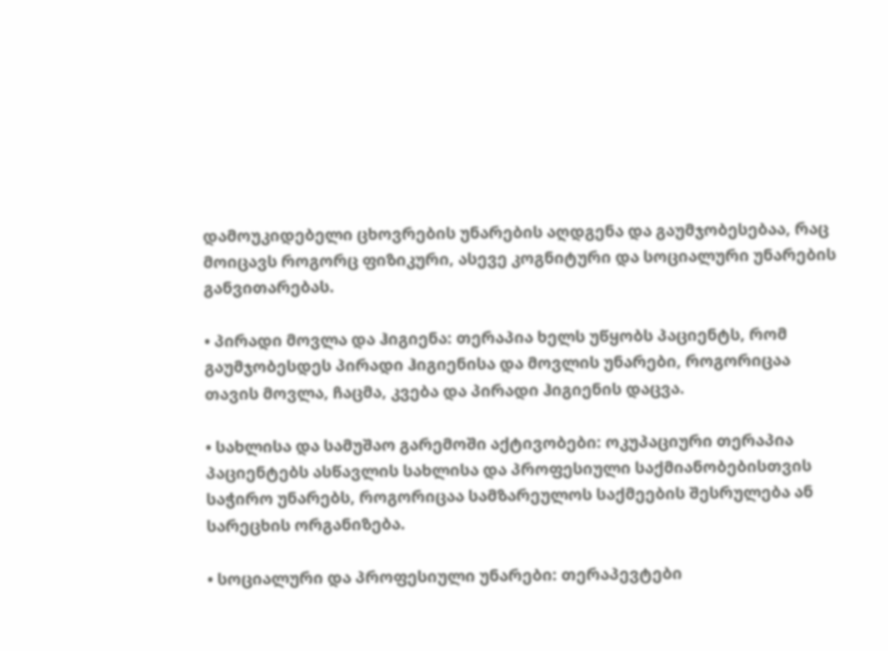დამოუკიდებელი ცხოვრების უნარების აღდგენა და გაუმჯობესებაა, რაც მოიცავს როგორც ფიზიკური, ასევე კოგნიტური და სოციალური უნარების განვითარებას.

• პირადი მოვლა და ჰიგიენა: თერაპია ხელს უწყობს პაციენტს, რომ გაუმჯობესდეს პირადი ჰიგიენისა და მოვლის უნარები, როგორიცაა თავის მოვლა, ჩაცმა, კვება და პირადი ჰიგიენის დაცვა.

• სახლისა და სამუშაო გარემოში აქტივობები: ოკუპაციური თერაპია პაციენტებს ასწავლის სახლისა და პროფესიული საქმიანობებისთვის საჭირო უნარებს, როგორიცაა სამზარეულოს საქმეების შესრულება ან სარეცხის ორგანიზება.

• სოციალური და პროფესიული უნარები: თერაპევტები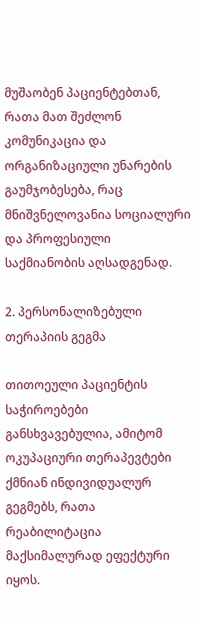მუშაობენ პაციენტებთან, რათა მათ შეძლონ კომუნიკაცია და ორგანიზაციული უნარების გაუმჯობესება, რაც მნიშვნელოვანია სოციალური და პროფესიული საქმიანობის აღსადგენად.

2. პერსონალიზებული თერაპიის გეგმა

თითოეული პაციენტის საჭიროებები განსხვავებულია, ამიტომ ოკუპაციური თერაპევტები ქმნიან ინდივიდუალურ გეგმებს, რათა რეაბილიტაცია მაქსიმალურად ეფექტური იყოს.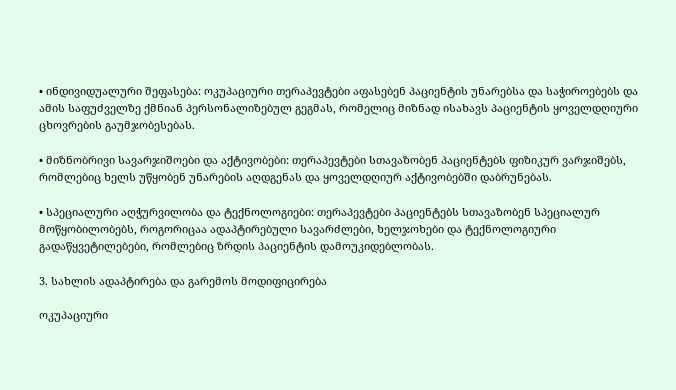• ინდივიდუალური შეფასება: ოკუპაციური თერაპევტები აფასებენ პაციენტის უნარებსა და საჭიროებებს და ამის საფუძველზე ქმნიან პერსონალიზებულ გეგმას, რომელიც მიზნად ისახავს პაციენტის ყოველდღიური ცხოვრების გაუმჯობესებას.

• მიზნობრივი სავარჯიშოები და აქტივობები: თერაპევტები სთავაზობენ პაციენტებს ფიზიკურ ვარჯიშებს, რომლებიც ხელს უწყობენ უნარების აღდგენას და ყოველდღიურ აქტივობებში დაბრუნებას.

• სპეციალური აღჭურვილობა და ტექნოლოგიები: თერაპევტები პაციენტებს სთავაზობენ სპეციალურ მოწყობილობებს, როგორიცაა ადაპტირებული სავარძლები, ხელჯოხები და ტექნოლოგიური გადაწყვეტილებები, რომლებიც ზრდის პაციენტის დამოუკიდებლობას.

3. სახლის ადაპტირება და გარემოს მოდიფიცირება

ოკუპაციური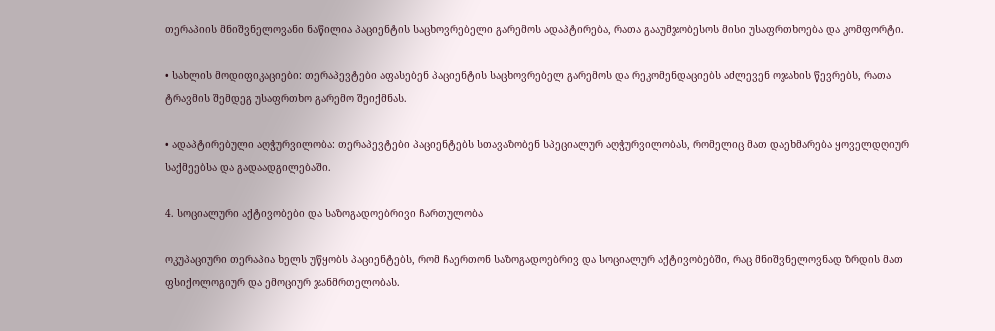თერაპიის მნიშვნელოვანი ნაწილია პაციენტის საცხოვრებელი გარემოს ადაპტირება, რათა გააუმჯობესოს მისი უსაფრთხოება და კომფორტი.

• სახლის მოდიფიკაციები: თერაპევტები აფასებენ პაციენტის საცხოვრებელ გარემოს და რეკომენდაციებს აძლევენ ოჯახის წევრებს, რათა ტრავმის შემდეგ უსაფრთხო გარემო შეიქმნას.

• ადაპტირებული აღჭურვილობა: თერაპევტები პაციენტებს სთავაზობენ სპეციალურ აღჭურვილობას, რომელიც მათ დაეხმარება ყოველდღიურ საქმეებსა და გადაადგილებაში.

4. სოციალური აქტივობები და საზოგადოებრივი ჩართულობა

ოკუპაციური თერაპია ხელს უწყობს პაციენტებს, რომ ჩაერთონ საზოგადოებრივ და სოციალურ აქტივობებში, რაც მნიშვნელოვნად ზრდის მათ ფსიქოლოგიურ და ემოციურ ჯანმრთელობას.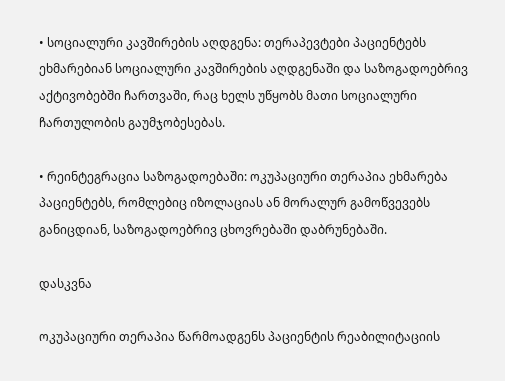• სოციალური კავშირების აღდგენა: თერაპევტები პაციენტებს ეხმარებიან სოციალური კავშირების აღდგენაში და საზოგადოებრივ აქტივობებში ჩართვაში, რაც ხელს უწყობს მათი სოციალური ჩართულობის გაუმჯობესებას.

• რეინტეგრაცია საზოგადოებაში: ოკუპაციური თერაპია ეხმარება პაციენტებს, რომლებიც იზოლაციას ან მორალურ გამოწვევებს განიცდიან, საზოგადოებრივ ცხოვრებაში დაბრუნებაში.

დასკვნა

ოკუპაციური თერაპია წარმოადგენს პაციენტის რეაბილიტაციის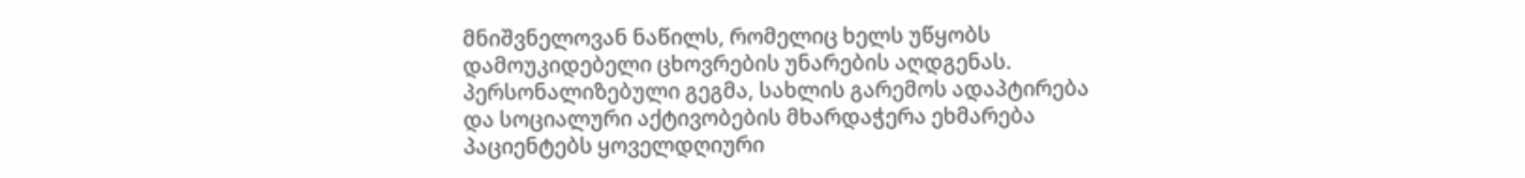მნიშვნელოვან ნაწილს, რომელიც ხელს უწყობს დამოუკიდებელი ცხოვრების უნარების აღდგენას. პერსონალიზებული გეგმა, სახლის გარემოს ადაპტირება და სოციალური აქტივობების მხარდაჭერა ეხმარება პაციენტებს ყოველდღიური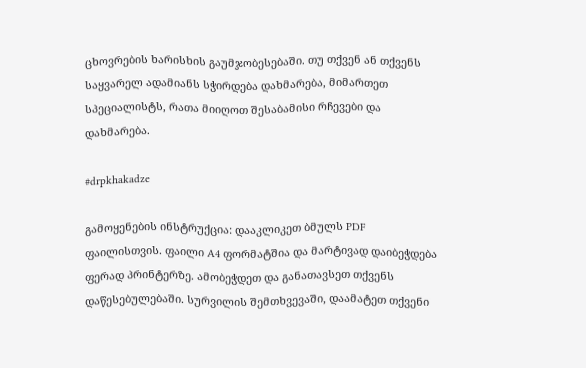ცხოვრების ხარისხის გაუმჯობესებაში. თუ თქვენ ან თქვენს საყვარელ ადამიანს სჭირდება დახმარება, მიმართეთ სპეციალისტს, რათა მიიღოთ შესაბამისი რჩევები და დახმარება.

#drpkhakadze

გამოყენების ინსტრუქცია: დააკლიკეთ ბმულს PDF ფაილისთვის. ფაილი A4 ფორმატშია და მარტივად დაიბეჭდება ფერად პრინტერზე. ამობეჭდეთ და განათავსეთ თქვენს დაწესებულებაში. სურვილის შემთხვევაში, დაამატეთ თქვენი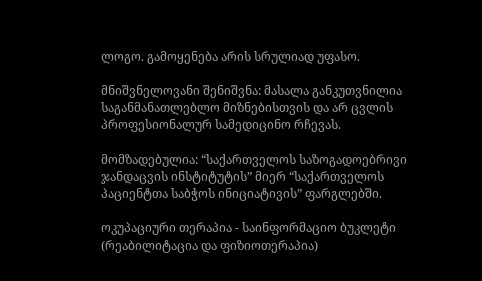ლოგო. გამოყენება არის სრულიად უფასო.

მნიშვნელოვანი შენიშვნა: მასალა განკუთვნილია საგანმანათლებლო მიზნებისთვის და არ ცვლის პროფესიონალურ სამედიცინო რჩევას.

მომზადებულია: “საქართველოს საზოგადოებრივი ჯანდაცვის ინსტიტუტის” მიერ “საქართველოს პაციენტთა საბჭოს ინიციატივის” ფარგლებში.

ოკუპაციური თერაპია - საინფორმაციო ბუკლეტი (რეაბილიტაცია და ფიზიოთერაპია)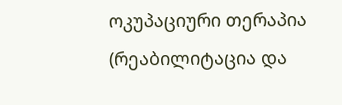ოკუპაციური თერაპია (რეაბილიტაცია და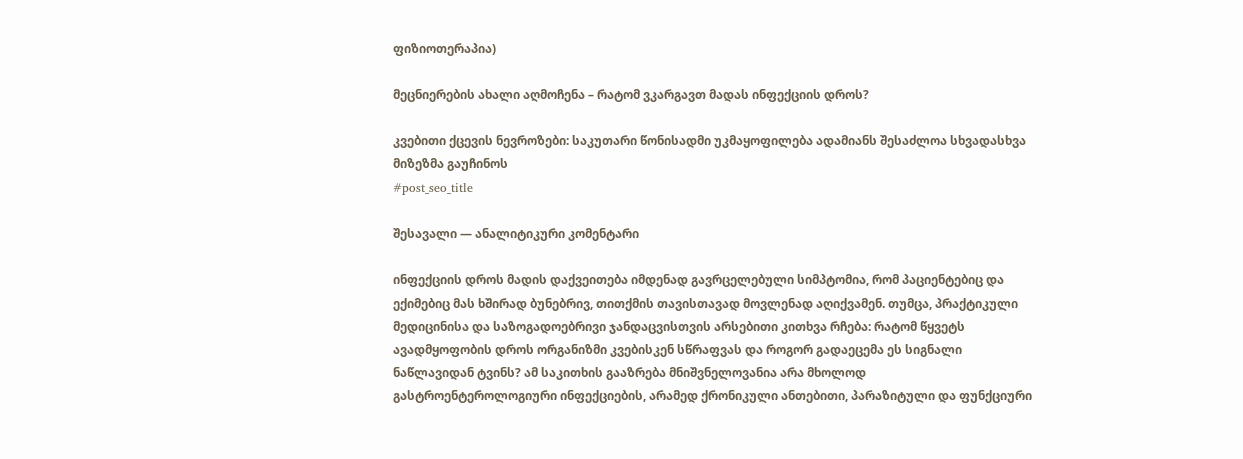ფიზიოთერაპია)

მეცნიერების ახალი აღმოჩენა – რატომ ვკარგავთ მადას ინფექციის დროს?

კვებითი ქცევის ნევროზები: საკუთარი წონისადმი უკმაყოფილება ადამიანს შესაძლოა სხვადასხვა მიზეზმა გაუჩინოს
#post_seo_title

შესავალი — ანალიტიკური კომენტარი

ინფექციის დროს მადის დაქვეითება იმდენად გავრცელებული სიმპტომია, რომ პაციენტებიც და ექიმებიც მას ხშირად ბუნებრივ, თითქმის თავისთავად მოვლენად აღიქვამენ. თუმცა, პრაქტიკული მედიცინისა და საზოგადოებრივი ჯანდაცვისთვის არსებითი კითხვა რჩება: რატომ წყვეტს ავადმყოფობის დროს ორგანიზმი კვებისკენ სწრაფვას და როგორ გადაეცემა ეს სიგნალი ნაწლავიდან ტვინს? ამ საკითხის გააზრება მნიშვნელოვანია არა მხოლოდ გასტროენტეროლოგიური ინფექციების, არამედ ქრონიკული ანთებითი, პარაზიტული და ფუნქციური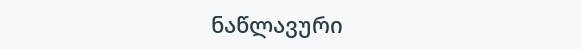ნაწლავური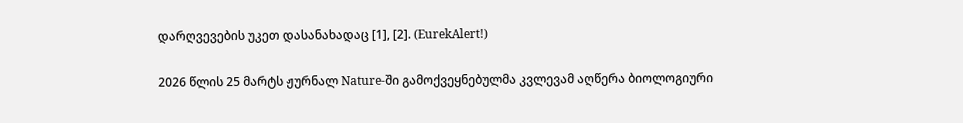დარღვევების უკეთ დასანახადაც [1], [2]. (EurekAlert!)

2026 წლის 25 მარტს ჟურნალ Nature-ში გამოქვეყნებულმა კვლევამ აღწერა ბიოლოგიური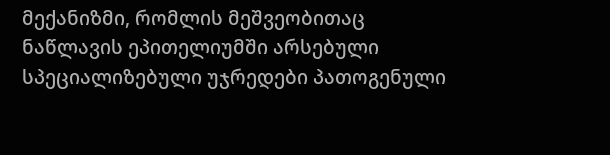მექანიზმი, რომლის მეშვეობითაც ნაწლავის ეპითელიუმში არსებული სპეციალიზებული უჯრედები პათოგენული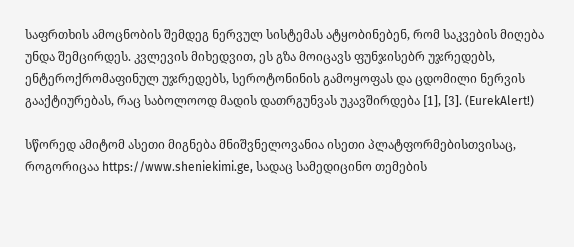საფრთხის ამოცნობის შემდეგ ნერვულ სისტემას ატყობინებენ, რომ საკვების მიღება უნდა შემცირდეს. კვლევის მიხედვით, ეს გზა მოიცავს ფუნჯისებრ უჯრედებს, ენტეროქრომაფინულ უჯრედებს, სეროტონინის გამოყოფას და ცდომილი ნერვის გააქტიურებას, რაც საბოლოოდ მადის დათრგუნვას უკავშირდება [1], [3]. (EurekAlert!)

სწორედ ამიტომ ასეთი მიგნება მნიშვნელოვანია ისეთი პლატფორმებისთვისაც, როგორიცაა https://www.sheniekimi.ge, სადაც სამედიცინო თემების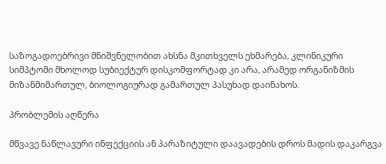საზოგადოებრივი მნიშვნელობით ახსნა მკითხველს ეხმარება, კლინიკური სიმპტომი მხოლოდ სუბიექტურ დისკომფორტად კი არა, არამედ ორგანიზმის მიზანმიმართულ, ბიოლოგიურად გამართულ პასუხად დაინახოს.

პრობლემის აღწერა

მწვავე ნაწლავური ინფექციის ან პარაზიტული დაავადების დროს მადის დაკარგვა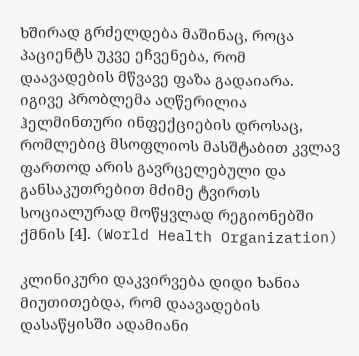ხშირად გრძელდება მაშინაც, როცა პაციენტს უკვე ეჩვენება, რომ დაავადების მწვავე ფაზა გადაიარა. იგივე პრობლემა აღწერილია ჰელმინთური ინფექციების დროსაც, რომლებიც მსოფლიოს მასშტაბით კვლავ ფართოდ არის გავრცელებული და განსაკუთრებით მძიმე ტვირთს სოციალურად მოწყვლად რეგიონებში ქმნის [4]. (World Health Organization)

კლინიკური დაკვირვება დიდი ხანია მიუთითებდა, რომ დაავადების დასაწყისში ადამიანი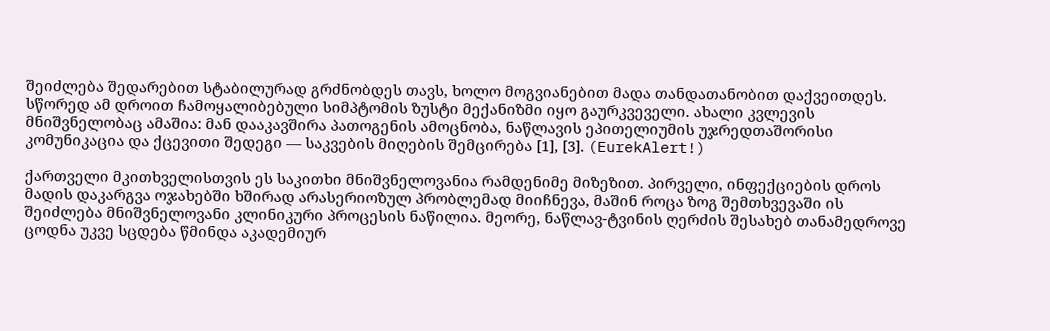შეიძლება შედარებით სტაბილურად გრძნობდეს თავს, ხოლო მოგვიანებით მადა თანდათანობით დაქვეითდეს. სწორედ ამ დროით ჩამოყალიბებული სიმპტომის ზუსტი მექანიზმი იყო გაურკვეველი. ახალი კვლევის მნიშვნელობაც ამაშია: მან დააკავშირა პათოგენის ამოცნობა, ნაწლავის ეპითელიუმის უჯრედთაშორისი კომუნიკაცია და ქცევითი შედეგი — საკვების მიღების შემცირება [1], [3]. (EurekAlert!)

ქართველი მკითხველისთვის ეს საკითხი მნიშვნელოვანია რამდენიმე მიზეზით. პირველი, ინფექციების დროს მადის დაკარგვა ოჯახებში ხშირად არასერიოზულ პრობლემად მიიჩნევა, მაშინ როცა ზოგ შემთხვევაში ის შეიძლება მნიშვნელოვანი კლინიკური პროცესის ნაწილია. მეორე, ნაწლავ-ტვინის ღერძის შესახებ თანამედროვე ცოდნა უკვე სცდება წმინდა აკადემიურ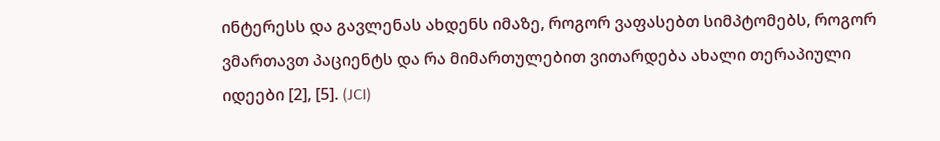ინტერესს და გავლენას ახდენს იმაზე, როგორ ვაფასებთ სიმპტომებს, როგორ ვმართავთ პაციენტს და რა მიმართულებით ვითარდება ახალი თერაპიული იდეები [2], [5]. (JCI)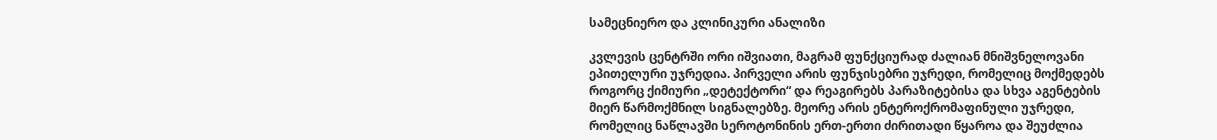სამეცნიერო და კლინიკური ანალიზი

კვლევის ცენტრში ორი იშვიათი, მაგრამ ფუნქციურად ძალიან მნიშვნელოვანი ეპითელური უჯრედია. პირველი არის ფუნჯისებრი უჯრედი, რომელიც მოქმედებს როგორც ქიმიური „დეტექტორი“ და რეაგირებს პარაზიტებისა და სხვა აგენტების მიერ წარმოქმნილ სიგნალებზე. მეორე არის ენტეროქრომაფინული უჯრედი, რომელიც ნაწლავში სეროტონინის ერთ-ერთი ძირითადი წყაროა და შეუძლია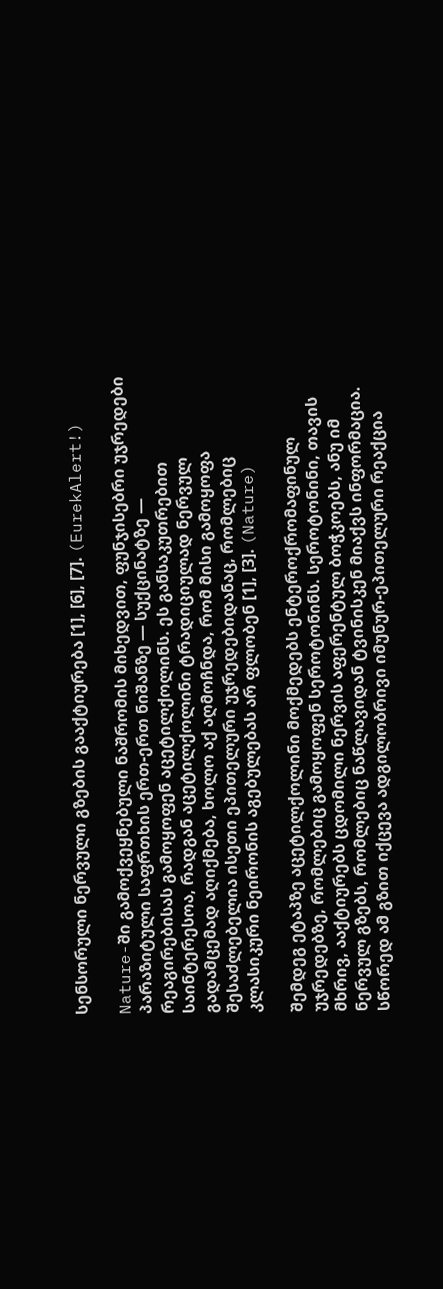სენსორული ნერვული გზების გააქტიურება [1], [6], [7]. (EurekAlert!)

Nature-ში გამოქვეყნებული ნაშრომის მიხედვით, ფუნჯისებრი უჯრედები პარაზიტული საფრთხის ერთ-ერთ ნიშანზე — სუქცინატზე — რეაგირებისას გამოყოფენ აცეტილქოლინს. ეს განსაკუთრებით საინტერესოა, რადგან აცეტილქოლინი ტრადიციულად ნერვულ გადამცემად აღიქმება, ხოლო აქ აღმოჩნდა, რომ მისი გამოყოფა შესაძლებელია ისეთი ეპითელური უჯრედებიდანაც, რომლებიც კლასიკური ნეირონის აგებულებას არ ფლობენ [1], [3]. (Nature)

შემდეგ ეტაპზე აცეტილქოლინი მოქმედებს ენტეროქრომაფინულ უჯრედებზე, რომლებიც გამოყოფენ სეროტონინს. სეროტონინი, თავის მხრივ, ააქტიურებს ცდომილი ნერვის აფერენტულ ბოჭკოებს, ანუ იმ ნერვულ გზებს, რომლებიც ნაწლავიდან ტვინისკენ მიაქვს ინფორმაცია. სწორედ ამ გზით იქცევა ადგილობრივი იმუნურ-ეპითელური რეაქცია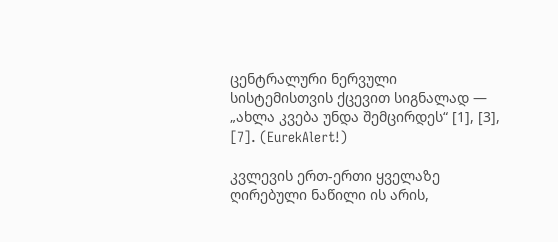ცენტრალური ნერვული სისტემისთვის ქცევით სიგნალად — „ახლა კვება უნდა შემცირდეს“ [1], [3], [7]. (EurekAlert!)

კვლევის ერთ-ერთი ყველაზე ღირებული ნაწილი ის არის,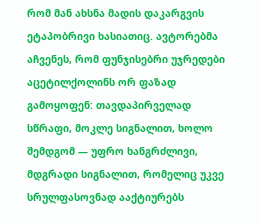რომ მან ახსნა მადის დაკარგვის ეტაპობრივი ხასიათიც. ავტორებმა აჩვენეს, რომ ფუნჯისებრი უჯრედები აცეტილქოლინს ორ ფაზად გამოყოფენ: თავდაპირველად სწრაფი, მოკლე სიგნალით, ხოლო შემდგომ — უფრო ხანგრძლივი, მდგრადი სიგნალით, რომელიც უკვე სრულფასოვნად ააქტიურებს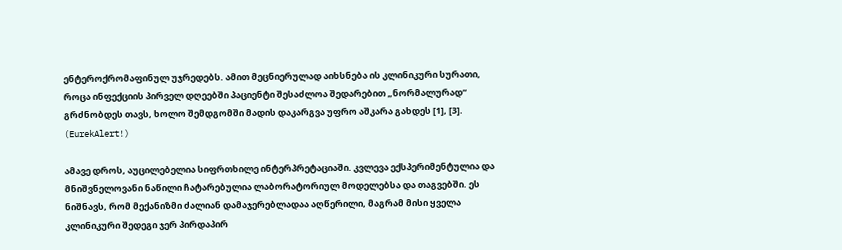ენტეროქრომაფინულ უჯრედებს. ამით მეცნიერულად აიხსნება ის კლინიკური სურათი, როცა ინფექციის პირველ დღეებში პაციენტი შესაძლოა შედარებით „ნორმალურად“ გრძნობდეს თავს, ხოლო შემდგომში მადის დაკარგვა უფრო აშკარა გახდეს [1], [3]. (EurekAlert!)

ამავე დროს, აუცილებელია სიფრთხილე ინტერპრეტაციაში. კვლევა ექსპერიმენტულია და მნიშვნელოვანი ნაწილი ჩატარებულია ლაბორატორიულ მოდელებსა და თაგვებში. ეს ნიშნავს, რომ მექანიზმი ძალიან დამაჯერებლადაა აღწერილი, მაგრამ მისი ყველა კლინიკური შედეგი ჯერ პირდაპირ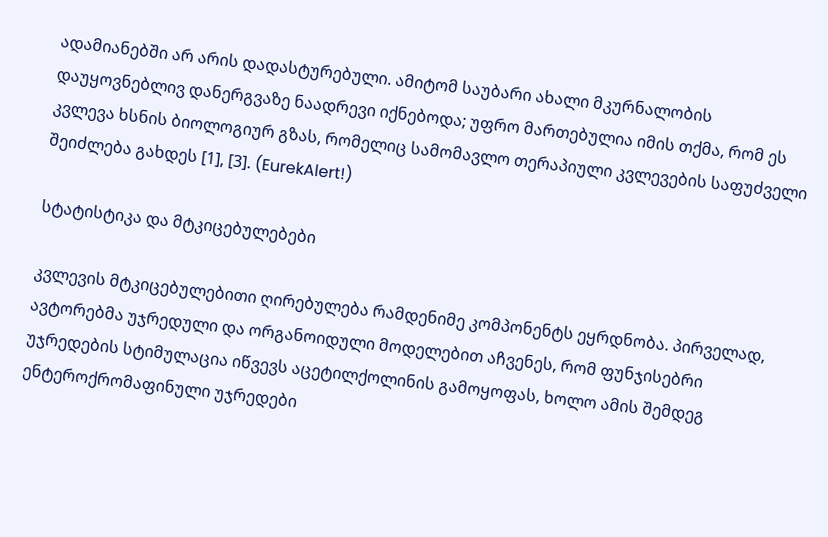ადამიანებში არ არის დადასტურებული. ამიტომ საუბარი ახალი მკურნალობის დაუყოვნებლივ დანერგვაზე ნაადრევი იქნებოდა; უფრო მართებულია იმის თქმა, რომ ეს კვლევა ხსნის ბიოლოგიურ გზას, რომელიც სამომავლო თერაპიული კვლევების საფუძველი შეიძლება გახდეს [1], [3]. (EurekAlert!)

სტატისტიკა და მტკიცებულებები

კვლევის მტკიცებულებითი ღირებულება რამდენიმე კომპონენტს ეყრდნობა. პირველად, ავტორებმა უჯრედული და ორგანოიდული მოდელებით აჩვენეს, რომ ფუნჯისებრი უჯრედების სტიმულაცია იწვევს აცეტილქოლინის გამოყოფას, ხოლო ამის შემდეგ ენტეროქრომაფინული უჯრედები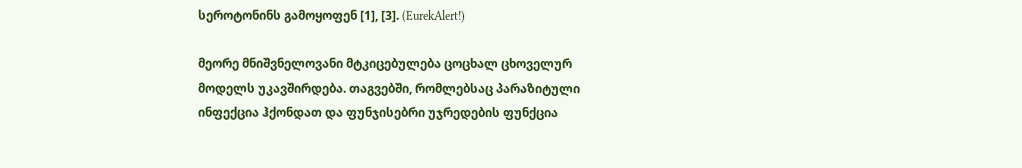სეროტონინს გამოყოფენ [1], [3]. (EurekAlert!)

მეორე მნიშვნელოვანი მტკიცებულება ცოცხალ ცხოველურ მოდელს უკავშირდება. თაგვებში, რომლებსაც პარაზიტული ინფექცია ჰქონდათ და ფუნჯისებრი უჯრედების ფუნქცია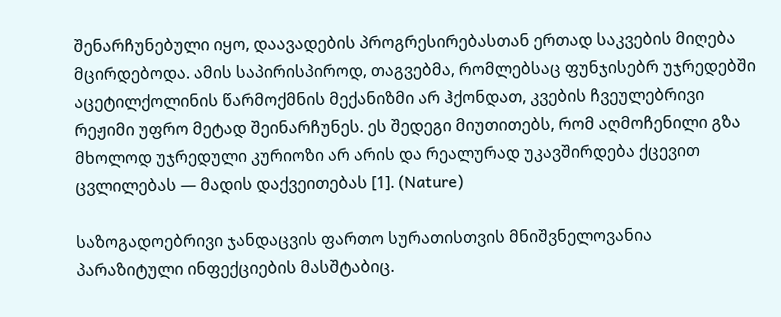შენარჩუნებული იყო, დაავადების პროგრესირებასთან ერთად საკვების მიღება მცირდებოდა. ამის საპირისპიროდ, თაგვებმა, რომლებსაც ფუნჯისებრ უჯრედებში აცეტილქოლინის წარმოქმნის მექანიზმი არ ჰქონდათ, კვების ჩვეულებრივი რეჟიმი უფრო მეტად შეინარჩუნეს. ეს შედეგი მიუთითებს, რომ აღმოჩენილი გზა მხოლოდ უჯრედული კურიოზი არ არის და რეალურად უკავშირდება ქცევით ცვლილებას — მადის დაქვეითებას [1]. (Nature)

საზოგადოებრივი ჯანდაცვის ფართო სურათისთვის მნიშვნელოვანია პარაზიტული ინფექციების მასშტაბიც.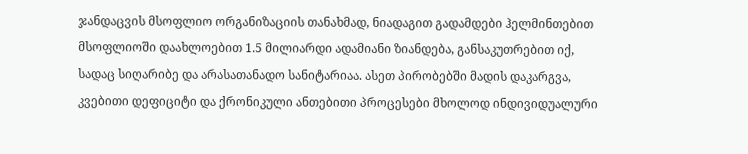ჯანდაცვის მსოფლიო ორგანიზაციის თანახმად, ნიადაგით გადამდები ჰელმინთებით მსოფლიოში დაახლოებით 1.5 მილიარდი ადამიანი ზიანდება, განსაკუთრებით იქ, სადაც სიღარიბე და არასათანადო სანიტარიაა. ასეთ პირობებში მადის დაკარგვა, კვებითი დეფიციტი და ქრონიკული ანთებითი პროცესები მხოლოდ ინდივიდუალური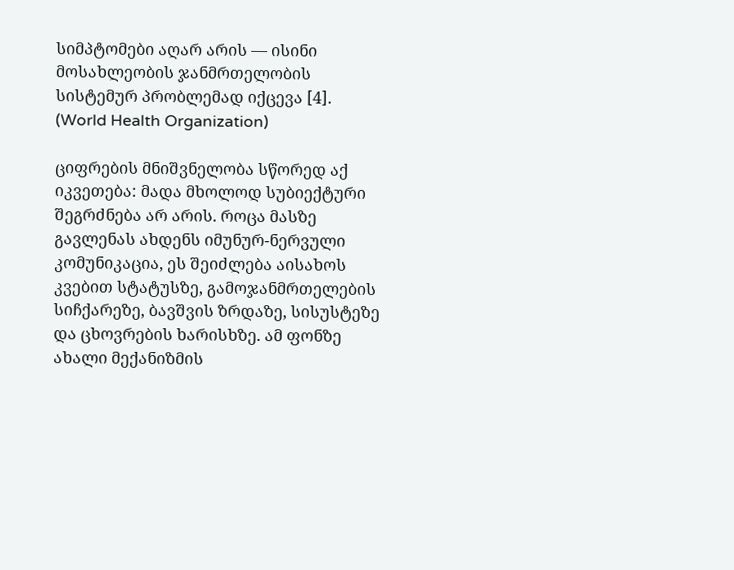სიმპტომები აღარ არის — ისინი მოსახლეობის ჯანმრთელობის სისტემურ პრობლემად იქცევა [4]. (World Health Organization)

ციფრების მნიშვნელობა სწორედ აქ იკვეთება: მადა მხოლოდ სუბიექტური შეგრძნება არ არის. როცა მასზე გავლენას ახდენს იმუნურ-ნერვული კომუნიკაცია, ეს შეიძლება აისახოს კვებით სტატუსზე, გამოჯანმრთელების სიჩქარეზე, ბავშვის ზრდაზე, სისუსტეზე და ცხოვრების ხარისხზე. ამ ფონზე ახალი მექანიზმის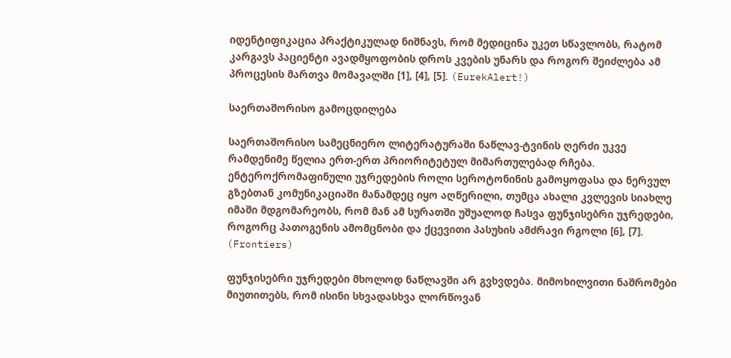იდენტიფიკაცია პრაქტიკულად ნიშნავს, რომ მედიცინა უკეთ სწავლობს, რატომ კარგავს პაციენტი ავადმყოფობის დროს კვების უნარს და როგორ შეიძლება ამ პროცესის მართვა მომავალში [1], [4], [5]. (EurekAlert!)

საერთაშორისო გამოცდილება

საერთაშორისო სამეცნიერო ლიტერატურაში ნაწლავ-ტვინის ღერძი უკვე რამდენიმე წელია ერთ-ერთ პრიორიტეტულ მიმართულებად რჩება. ენტეროქრომაფინული უჯრედების როლი სეროტონინის გამოყოფასა და ნერვულ გზებთან კომუნიკაციაში მანამდეც იყო აღწერილი, თუმცა ახალი კვლევის სიახლე იმაში მდგომარეობს, რომ მან ამ სურათში უშუალოდ ჩასვა ფუნჯისებრი უჯრედები, როგორც პათოგენის ამომცნობი და ქცევითი პასუხის ამძრავი რგოლი [6], [7]. (Frontiers)

ფუნჯისებრი უჯრედები მხოლოდ ნაწლავში არ გვხვდება. მიმოხილვითი ნაშრომები მიუთითებს, რომ ისინი სხვადასხვა ლორწოვან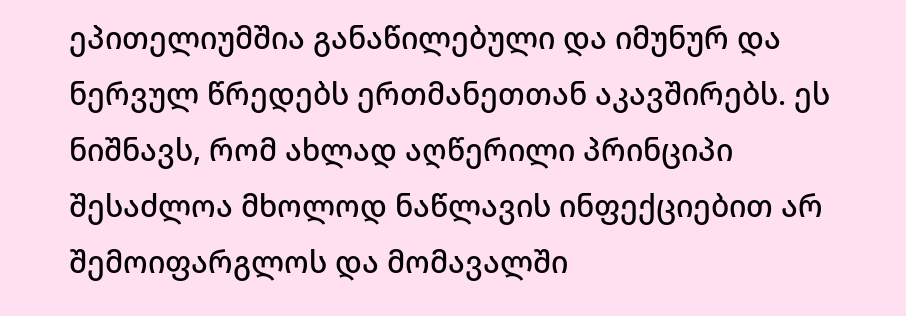ეპითელიუმშია განაწილებული და იმუნურ და ნერვულ წრედებს ერთმანეთთან აკავშირებს. ეს ნიშნავს, რომ ახლად აღწერილი პრინციპი შესაძლოა მხოლოდ ნაწლავის ინფექციებით არ შემოიფარგლოს და მომავალში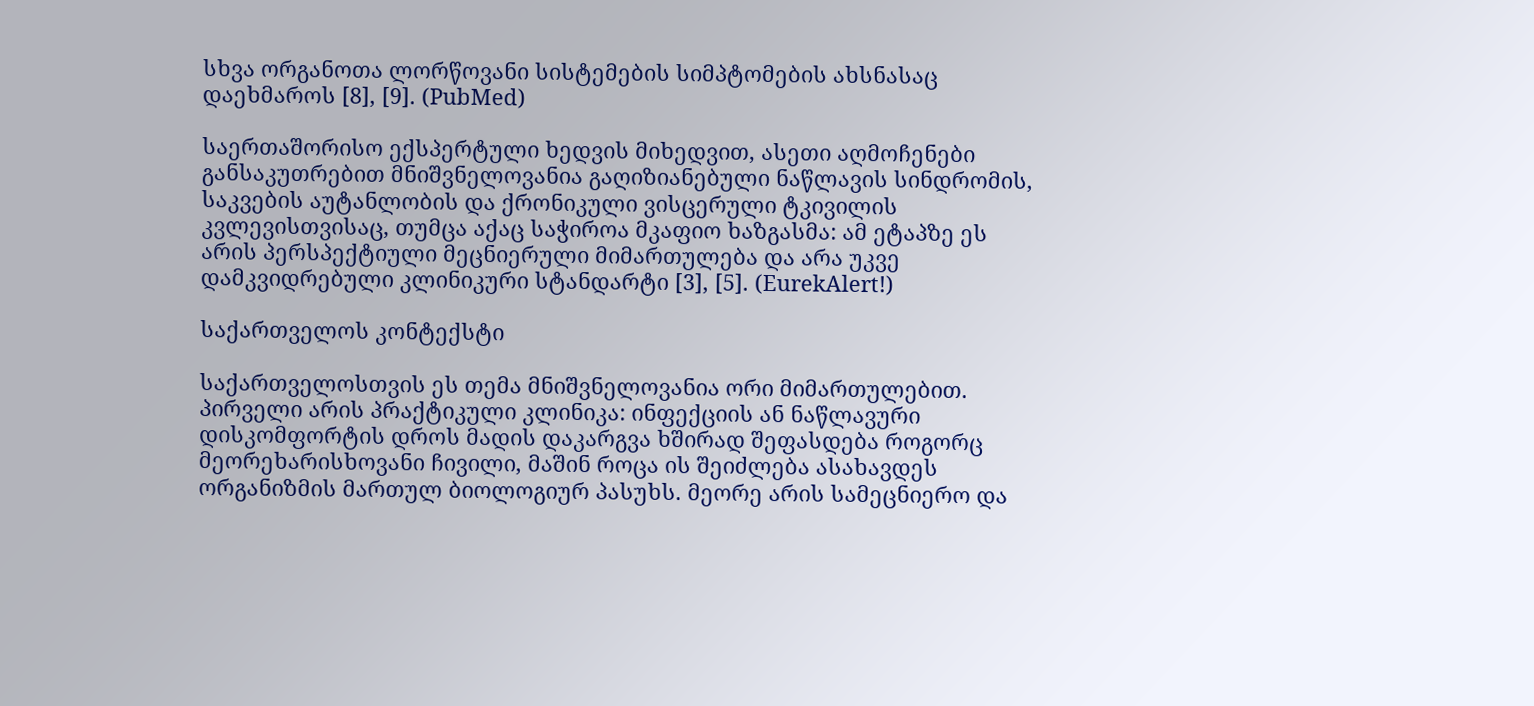სხვა ორგანოთა ლორწოვანი სისტემების სიმპტომების ახსნასაც დაეხმაროს [8], [9]. (PubMed)

საერთაშორისო ექსპერტული ხედვის მიხედვით, ასეთი აღმოჩენები განსაკუთრებით მნიშვნელოვანია გაღიზიანებული ნაწლავის სინდრომის, საკვების აუტანლობის და ქრონიკული ვისცერული ტკივილის კვლევისთვისაც, თუმცა აქაც საჭიროა მკაფიო ხაზგასმა: ამ ეტაპზე ეს არის პერსპექტიული მეცნიერული მიმართულება და არა უკვე დამკვიდრებული კლინიკური სტანდარტი [3], [5]. (EurekAlert!)

საქართველოს კონტექსტი

საქართველოსთვის ეს თემა მნიშვნელოვანია ორი მიმართულებით. პირველი არის პრაქტიკული კლინიკა: ინფექციის ან ნაწლავური დისკომფორტის დროს მადის დაკარგვა ხშირად შეფასდება როგორც მეორეხარისხოვანი ჩივილი, მაშინ როცა ის შეიძლება ასახავდეს ორგანიზმის მართულ ბიოლოგიურ პასუხს. მეორე არის სამეცნიერო და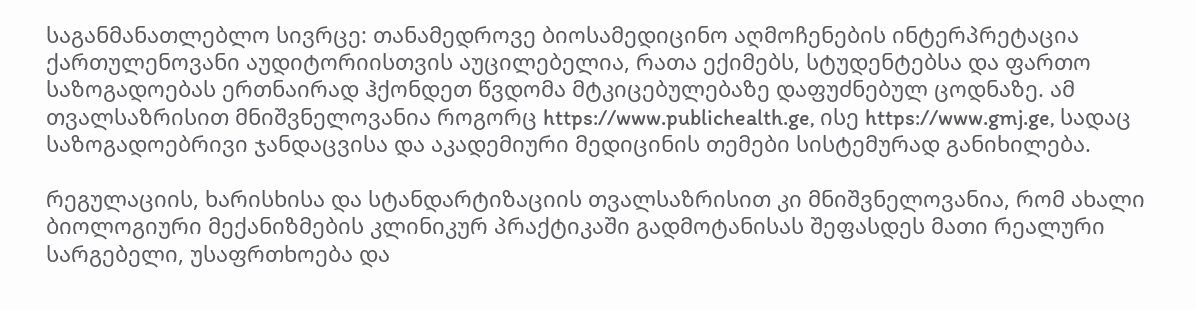საგანმანათლებლო სივრცე: თანამედროვე ბიოსამედიცინო აღმოჩენების ინტერპრეტაცია ქართულენოვანი აუდიტორიისთვის აუცილებელია, რათა ექიმებს, სტუდენტებსა და ფართო საზოგადოებას ერთნაირად ჰქონდეთ წვდომა მტკიცებულებაზე დაფუძნებულ ცოდნაზე. ამ თვალსაზრისით მნიშვნელოვანია როგორც https://www.publichealth.ge, ისე https://www.gmj.ge, სადაც საზოგადოებრივი ჯანდაცვისა და აკადემიური მედიცინის თემები სისტემურად განიხილება.

რეგულაციის, ხარისხისა და სტანდარტიზაციის თვალსაზრისით კი მნიშვნელოვანია, რომ ახალი ბიოლოგიური მექანიზმების კლინიკურ პრაქტიკაში გადმოტანისას შეფასდეს მათი რეალური სარგებელი, უსაფრთხოება და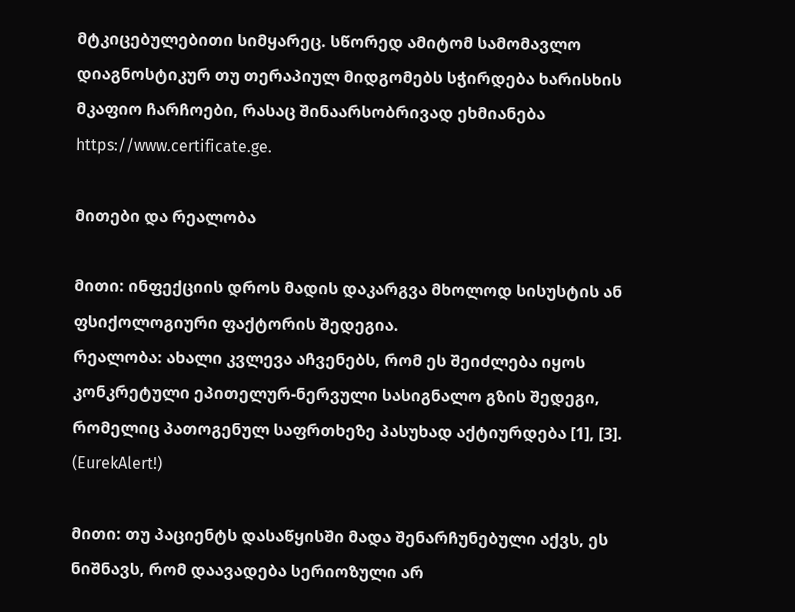მტკიცებულებითი სიმყარეც. სწორედ ამიტომ სამომავლო დიაგნოსტიკურ თუ თერაპიულ მიდგომებს სჭირდება ხარისხის მკაფიო ჩარჩოები, რასაც შინაარსობრივად ეხმიანება https://www.certificate.ge.

მითები და რეალობა

მითი: ინფექციის დროს მადის დაკარგვა მხოლოდ სისუსტის ან ფსიქოლოგიური ფაქტორის შედეგია.
რეალობა: ახალი კვლევა აჩვენებს, რომ ეს შეიძლება იყოს კონკრეტული ეპითელურ-ნერვული სასიგნალო გზის შედეგი, რომელიც პათოგენულ საფრთხეზე პასუხად აქტიურდება [1], [3]. (EurekAlert!)

მითი: თუ პაციენტს დასაწყისში მადა შენარჩუნებული აქვს, ეს ნიშნავს, რომ დაავადება სერიოზული არ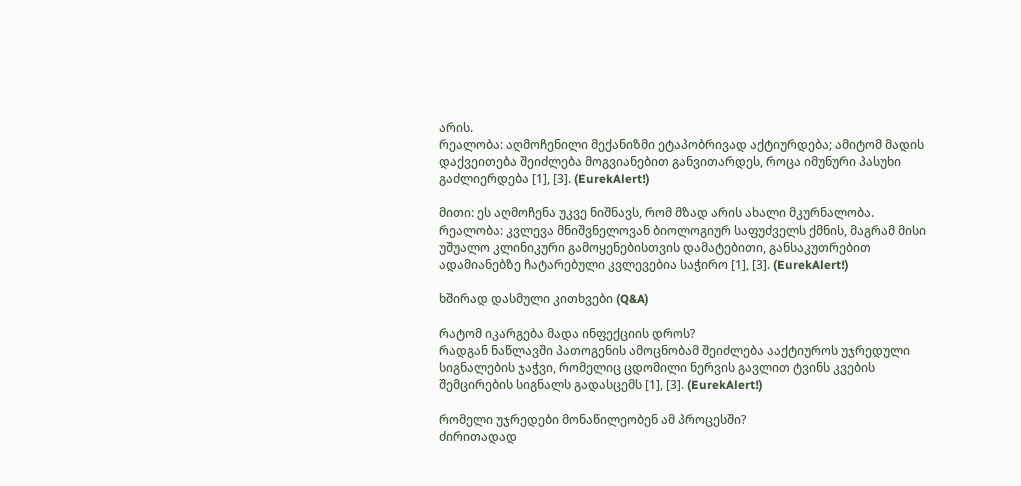არის.
რეალობა: აღმოჩენილი მექანიზმი ეტაპობრივად აქტიურდება; ამიტომ მადის დაქვეითება შეიძლება მოგვიანებით განვითარდეს, როცა იმუნური პასუხი გაძლიერდება [1], [3]. (EurekAlert!)

მითი: ეს აღმოჩენა უკვე ნიშნავს, რომ მზად არის ახალი მკურნალობა.
რეალობა: კვლევა მნიშვნელოვან ბიოლოგიურ საფუძველს ქმნის, მაგრამ მისი უშუალო კლინიკური გამოყენებისთვის დამატებითი, განსაკუთრებით ადამიანებზე ჩატარებული კვლევებია საჭირო [1], [3]. (EurekAlert!)

ხშირად დასმული კითხვები (Q&A)

რატომ იკარგება მადა ინფექციის დროს?
რადგან ნაწლავში პათოგენის ამოცნობამ შეიძლება ააქტიუროს უჯრედული სიგნალების ჯაჭვი, რომელიც ცდომილი ნერვის გავლით ტვინს კვების შემცირების სიგნალს გადასცემს [1], [3]. (EurekAlert!)

რომელი უჯრედები მონაწილეობენ ამ პროცესში?
ძირითადად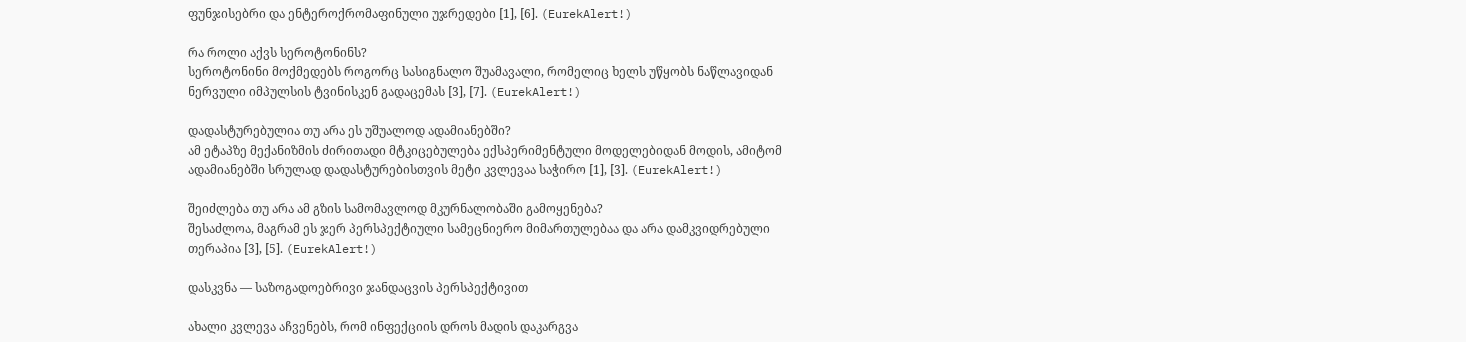ფუნჯისებრი და ენტეროქრომაფინული უჯრედები [1], [6]. (EurekAlert!)

რა როლი აქვს სეროტონინს?
სეროტონინი მოქმედებს როგორც სასიგნალო შუამავალი, რომელიც ხელს უწყობს ნაწლავიდან ნერვული იმპულსის ტვინისკენ გადაცემას [3], [7]. (EurekAlert!)

დადასტურებულია თუ არა ეს უშუალოდ ადამიანებში?
ამ ეტაპზე მექანიზმის ძირითადი მტკიცებულება ექსპერიმენტული მოდელებიდან მოდის, ამიტომ ადამიანებში სრულად დადასტურებისთვის მეტი კვლევაა საჭირო [1], [3]. (EurekAlert!)

შეიძლება თუ არა ამ გზის სამომავლოდ მკურნალობაში გამოყენება?
შესაძლოა, მაგრამ ეს ჯერ პერსპექტიული სამეცნიერო მიმართულებაა და არა დამკვიდრებული თერაპია [3], [5]. (EurekAlert!)

დასკვნა — საზოგადოებრივი ჯანდაცვის პერსპექტივით

ახალი კვლევა აჩვენებს, რომ ინფექციის დროს მადის დაკარგვა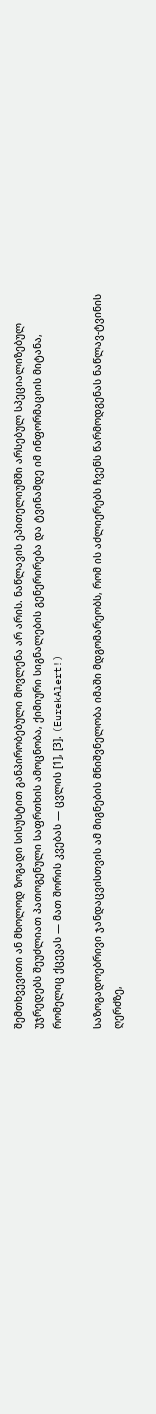შემთხვევითი ან მხოლოდ ზოგადი სისუსტით განპირობებული მოვლენა არ არის. ნაწლავის ეპითელიუმში არსებულ სპეციალიზებულ უჯრედებს შეუძლიათ პათოგენული საფრთხის ამოცნობა, ქიმიური სიგნალების გენერირება და ტვინამდე იმ ინფორმაციის მიტანა, რომელიც ქცევას — მათ შორის კვებას — ცვლის [1], [3]. (EurekAlert!)

საზოგადოებრივი ჯანდაცვისთვის ამ მიგნების მნიშვნელობა იმაში მდგომარეობს, რომ ის აძლიერებს ჩვენს წარმოდგენას ნაწლავ-ტვინის ღერძზე,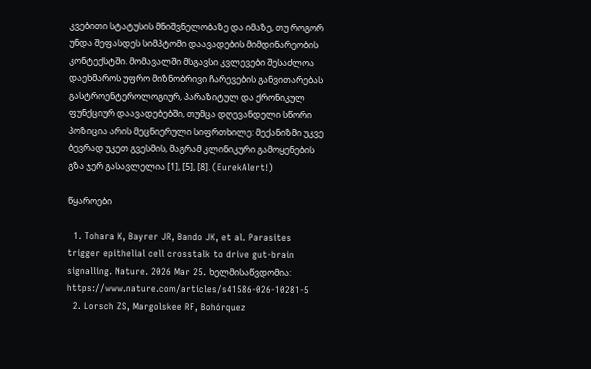კვებითი სტატუსის მნიშვნელობაზე და იმაზე, თუ როგორ უნდა შეფასდეს სიმპტომი დაავადების მიმდინარეობის კონტექსტში. მომავალში მსგავსი კვლევები შესაძლოა დაეხმაროს უფრო მიზნობრივი ჩარევების განვითარებას გასტროენტეროლოგიურ, პარაზიტულ და ქრონიკულ ფუნქციურ დაავადებებში, თუმცა დღევანდელი სწორი პოზიცია არის მეცნიერული სიფრთხილე: მექანიზმი უკვე ბევრად უკეთ გვესმის, მაგრამ კლინიკური გამოყენების გზა ჯერ გასავლელია [1], [5], [8]. (EurekAlert!)

წყაროები

  1. Tohara K, Bayrer JR, Bando JK, et al. Parasites trigger epithelial cell crosstalk to drive gut-brain signalling. Nature. 2026 Mar 25. ხელმისაწვდომია: https://www.nature.com/articles/s41586-026-10281-5
  2. Lorsch ZS, Margolskee RF, Bohórquez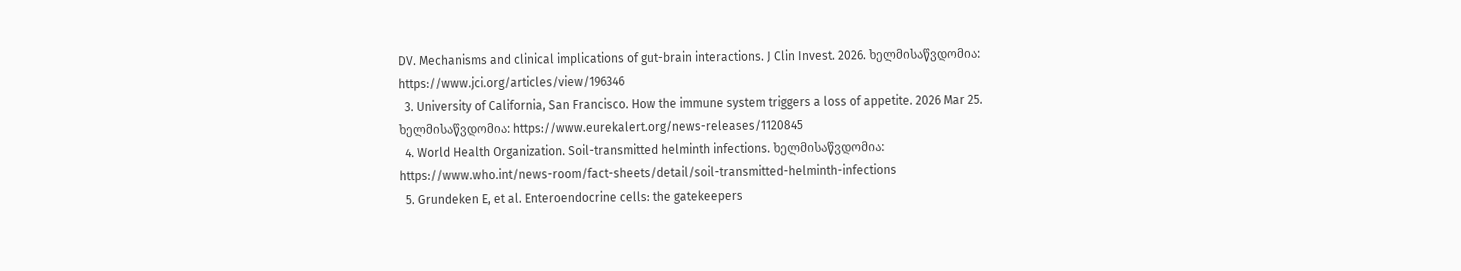DV. Mechanisms and clinical implications of gut-brain interactions. J Clin Invest. 2026. ხელმისაწვდომია: https://www.jci.org/articles/view/196346
  3. University of California, San Francisco. How the immune system triggers a loss of appetite. 2026 Mar 25. ხელმისაწვდომია: https://www.eurekalert.org/news-releases/1120845
  4. World Health Organization. Soil-transmitted helminth infections. ხელმისაწვდომია: https://www.who.int/news-room/fact-sheets/detail/soil-transmitted-helminth-infections
  5. Grundeken E, et al. Enteroendocrine cells: the gatekeepers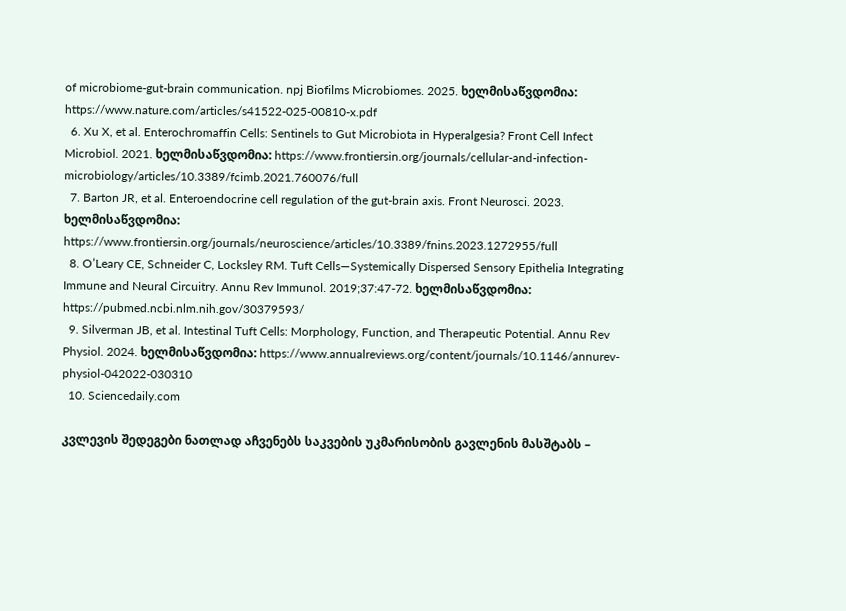of microbiome-gut-brain communication. npj Biofilms Microbiomes. 2025. ხელმისაწვდომია: https://www.nature.com/articles/s41522-025-00810-x.pdf
  6. Xu X, et al. Enterochromaffin Cells: Sentinels to Gut Microbiota in Hyperalgesia? Front Cell Infect Microbiol. 2021. ხელმისაწვდომია: https://www.frontiersin.org/journals/cellular-and-infection-microbiology/articles/10.3389/fcimb.2021.760076/full
  7. Barton JR, et al. Enteroendocrine cell regulation of the gut-brain axis. Front Neurosci. 2023. ხელმისაწვდომია: https://www.frontiersin.org/journals/neuroscience/articles/10.3389/fnins.2023.1272955/full
  8. O’Leary CE, Schneider C, Locksley RM. Tuft Cells—Systemically Dispersed Sensory Epithelia Integrating Immune and Neural Circuitry. Annu Rev Immunol. 2019;37:47-72. ხელმისაწვდომია: https://pubmed.ncbi.nlm.nih.gov/30379593/
  9. Silverman JB, et al. Intestinal Tuft Cells: Morphology, Function, and Therapeutic Potential. Annu Rev Physiol. 2024. ხელმისაწვდომია: https://www.annualreviews.org/content/journals/10.1146/annurev-physiol-042022-030310
  10. Sciencedaily.com

კვლევის შედეგები ნათლად აჩვენებს საკვების უკმარისობის გავლენის მასშტაბს –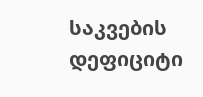საკვების დეფიციტი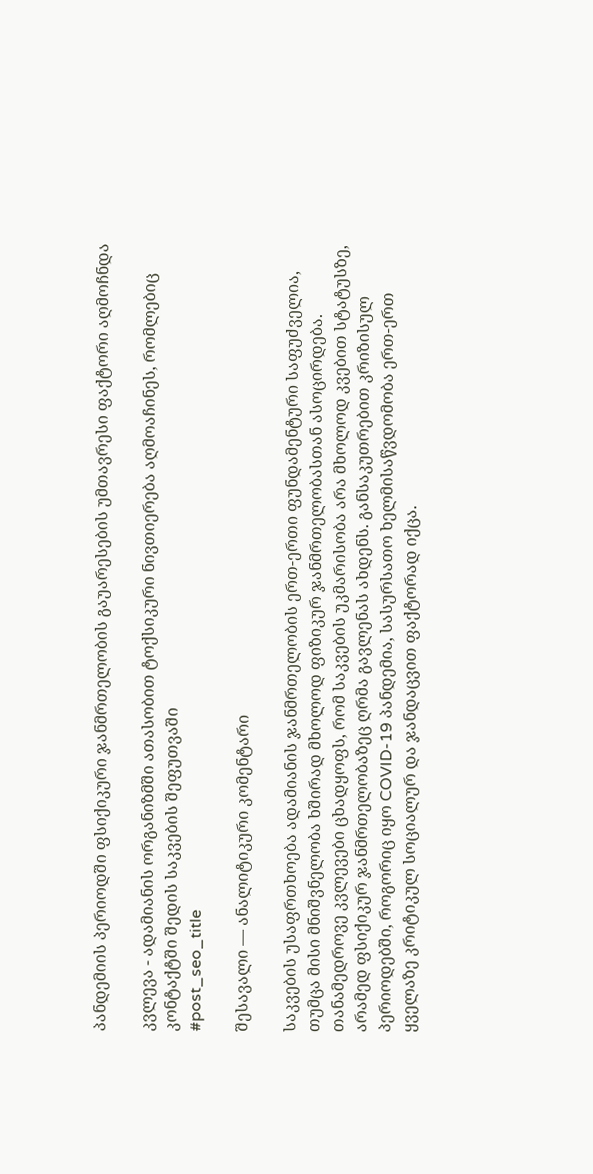პანდემიის პერიოდში ფსიქიკური ჯანმრთელობის გაუარესების უმთავრესი ფაქტორი აღმოჩნდა

კვლევა - ადამიანის ორგანიზმში ათასობით ტოქსიკური ნივთიერება აღმოაჩინეს, რომლებიც კონტაქტში შედის საკვების შეფუთვაში
#post_seo_title

შესავალი — ანალიტიკური კომენტარი

საკვების უსაფრთხოება ადამიანის ჯანმრთელობის ერთ-ერთი ფუნდამენტური საფუძველია, თუმცა მისი მნიშვნელობა ხშირად მხოლოდ ფიზიკურ ჯანმრთელობასთან ასოცირდება. თანამედროვე კვლევები ცხადყოფს, რომ საკვების უკმარისობა არა მხოლოდ კვებით სტატუსზე, არამედ ფსიქიკურ ჯანმრთელობაზეც ღრმა გავლენას ახდენს. განსაკუთრებით კრიზისულ პერიოდებში, როგორიც იყო COVID-19 პანდემია, სასურსათო ხელმისაწვდომობა ერთ-ერთ ყველაზე კრიტიკულ სოციალურ და ჯანდაცვით ფაქტორად იქცა.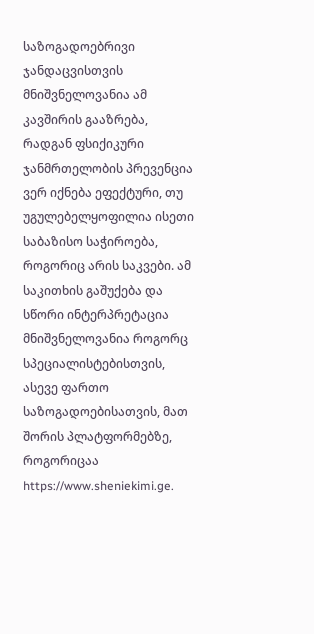საზოგადოებრივი ჯანდაცვისთვის მნიშვნელოვანია ამ კავშირის გააზრება, რადგან ფსიქიკური ჯანმრთელობის პრევენცია ვერ იქნება ეფექტური, თუ უგულებელყოფილია ისეთი საბაზისო საჭიროება, როგორიც არის საკვები. ამ საკითხის გაშუქება და სწორი ინტერპრეტაცია მნიშვნელოვანია როგორც სპეციალისტებისთვის, ასევე ფართო საზოგადოებისათვის, მათ შორის პლატფორმებზე, როგორიცაა https://www.sheniekimi.ge.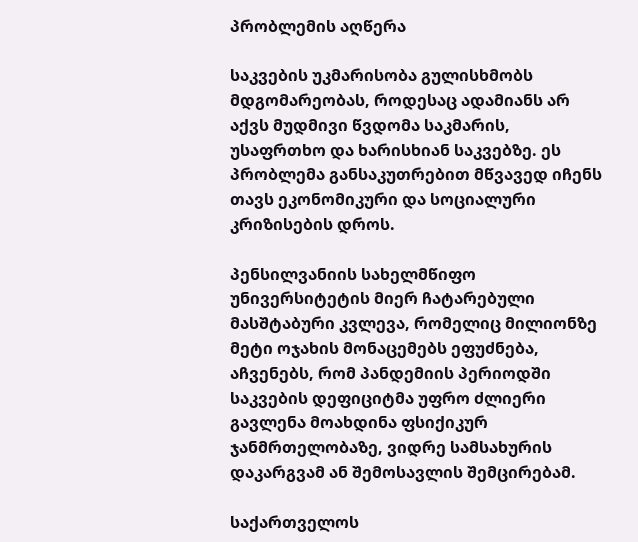პრობლემის აღწერა

საკვების უკმარისობა გულისხმობს მდგომარეობას, როდესაც ადამიანს არ აქვს მუდმივი წვდომა საკმარის, უსაფრთხო და ხარისხიან საკვებზე. ეს პრობლემა განსაკუთრებით მწვავედ იჩენს თავს ეკონომიკური და სოციალური კრიზისების დროს.

პენსილვანიის სახელმწიფო უნივერსიტეტის მიერ ჩატარებული მასშტაბური კვლევა, რომელიც მილიონზე მეტი ოჯახის მონაცემებს ეფუძნება, აჩვენებს, რომ პანდემიის პერიოდში საკვების დეფიციტმა უფრო ძლიერი გავლენა მოახდინა ფსიქიკურ ჯანმრთელობაზე, ვიდრე სამსახურის დაკარგვამ ან შემოსავლის შემცირებამ.

საქართველოს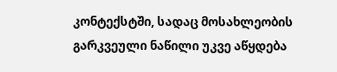კონტექსტში, სადაც მოსახლეობის გარკვეული ნაწილი უკვე აწყდება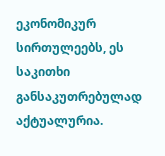ეკონომიკურ სირთულეებს, ეს საკითხი განსაკუთრებულად აქტუალურია.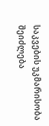საკვების უკმარისობა შეიძლება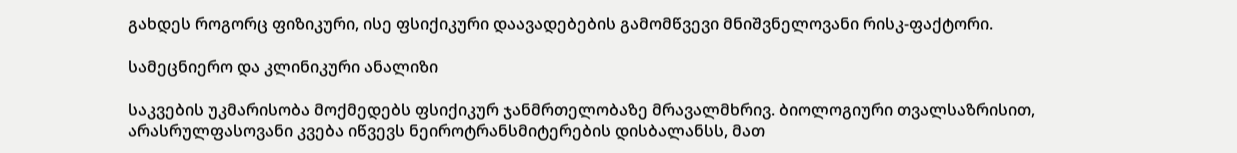გახდეს როგორც ფიზიკური, ისე ფსიქიკური დაავადებების გამომწვევი მნიშვნელოვანი რისკ-ფაქტორი.

სამეცნიერო და კლინიკური ანალიზი

საკვების უკმარისობა მოქმედებს ფსიქიკურ ჯანმრთელობაზე მრავალმხრივ. ბიოლოგიური თვალსაზრისით, არასრულფასოვანი კვება იწვევს ნეიროტრანსმიტერების დისბალანსს, მათ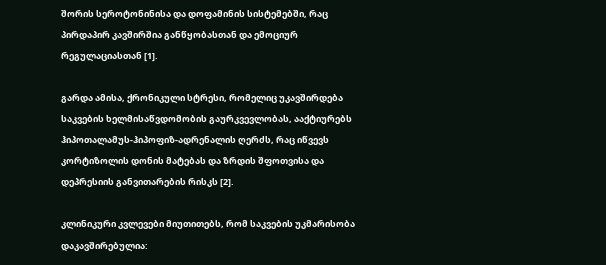შორის სეროტონინისა და დოფამინის სისტემებში, რაც პირდაპირ კავშირშია განწყობასთან და ემოციურ რეგულაციასთან [1].

გარდა ამისა, ქრონიკული სტრესი, რომელიც უკავშირდება საკვების ხელმისაწვდომობის გაურკვევლობას, ააქტიურებს ჰიპოთალამუს-ჰიპოფიზ-ადრენალის ღერძს, რაც იწვევს კორტიზოლის დონის მატებას და ზრდის შფოთვისა და დეპრესიის განვითარების რისკს [2].

კლინიკური კვლევები მიუთითებს, რომ საკვების უკმარისობა დაკავშირებულია: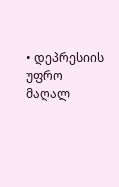• დეპრესიის უფრო მაღალ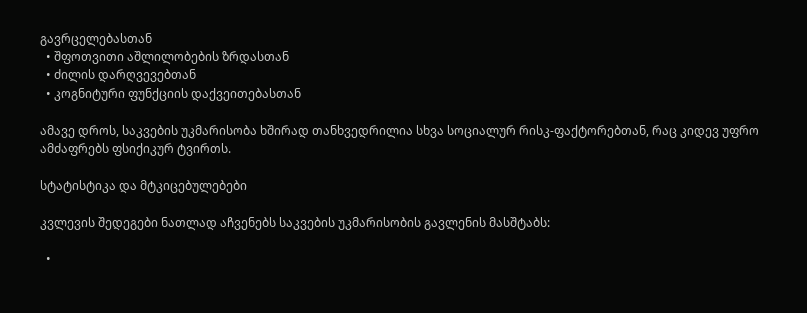გავრცელებასთან
  • შფოთვითი აშლილობების ზრდასთან
  • ძილის დარღვევებთან
  • კოგნიტური ფუნქციის დაქვეითებასთან

ამავე დროს, საკვების უკმარისობა ხშირად თანხვედრილია სხვა სოციალურ რისკ-ფაქტორებთან, რაც კიდევ უფრო ამძაფრებს ფსიქიკურ ტვირთს.

სტატისტიკა და მტკიცებულებები

კვლევის შედეგები ნათლად აჩვენებს საკვების უკმარისობის გავლენის მასშტაბს:

  •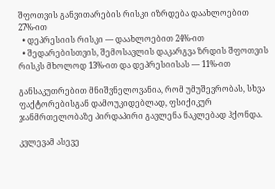შფოთვის განვითარების რისკი იზრდება დაახლოებით 27%-ით
  • დეპრესიის რისკი — დაახლოებით 24%-ით
  • შედარებისთვის, შემოსავლის დაკარგვა ზრდის შფოთვის რისკს მხოლოდ 13%-ით და დეპრესიისას — 11%-ით

განსაკუთრებით მნიშვნელოვანია, რომ უმუშევრობას, სხვა ფაქტორებისგან დამოუკიდებლად, ფსიქიკურ ჯანმრთელობაზე პირდაპირი გავლენა ნაკლებად ჰქონდა.

კვლევამ ასევე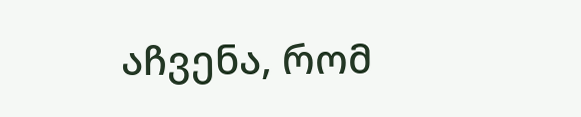აჩვენა, რომ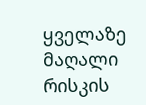ყველაზე მაღალი რისკის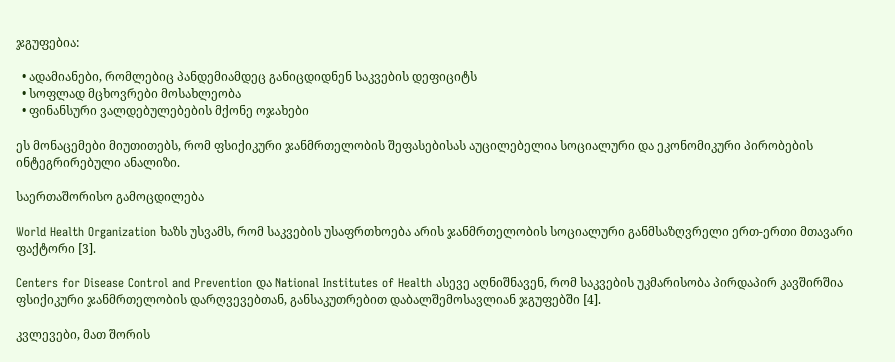ჯგუფებია:

  • ადამიანები, რომლებიც პანდემიამდეც განიცდიდნენ საკვების დეფიციტს
  • სოფლად მცხოვრები მოსახლეობა
  • ფინანსური ვალდებულებების მქონე ოჯახები

ეს მონაცემები მიუთითებს, რომ ფსიქიკური ჯანმრთელობის შეფასებისას აუცილებელია სოციალური და ეკონომიკური პირობების ინტეგრირებული ანალიზი.

საერთაშორისო გამოცდილება

World Health Organization ხაზს უსვამს, რომ საკვების უსაფრთხოება არის ჯანმრთელობის სოციალური განმსაზღვრელი ერთ-ერთი მთავარი ფაქტორი [3].

Centers for Disease Control and Prevention და National Institutes of Health ასევე აღნიშნავენ, რომ საკვების უკმარისობა პირდაპირ კავშირშია ფსიქიკური ჯანმრთელობის დარღვევებთან, განსაკუთრებით დაბალშემოსავლიან ჯგუფებში [4].

კვლევები, მათ შორის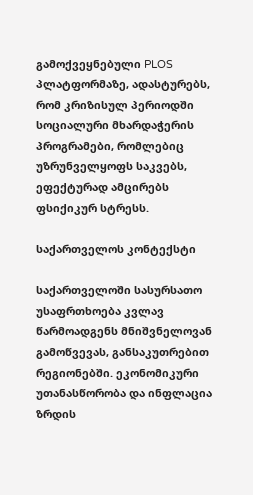გამოქვეყნებული PLOS პლატფორმაზე, ადასტურებს, რომ კრიზისულ პერიოდში სოციალური მხარდაჭერის პროგრამები, რომლებიც უზრუნველყოფს საკვებს, ეფექტურად ამცირებს ფსიქიკურ სტრესს.

საქართველოს კონტექსტი

საქართველოში სასურსათო უსაფრთხოება კვლავ წარმოადგენს მნიშვნელოვან გამოწვევას, განსაკუთრებით რეგიონებში. ეკონომიკური უთანასწორობა და ინფლაცია ზრდის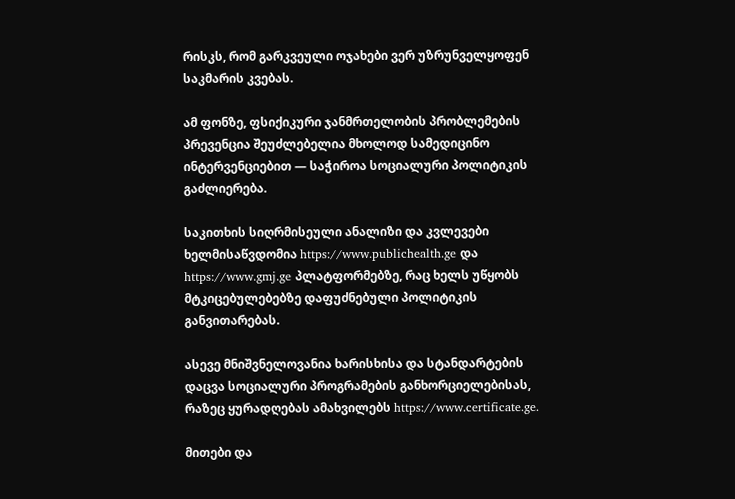რისკს, რომ გარკვეული ოჯახები ვერ უზრუნველყოფენ საკმარის კვებას.

ამ ფონზე, ფსიქიკური ჯანმრთელობის პრობლემების პრევენცია შეუძლებელია მხოლოდ სამედიცინო ინტერვენციებით — საჭიროა სოციალური პოლიტიკის გაძლიერება.

საკითხის სიღრმისეული ანალიზი და კვლევები ხელმისაწვდომია https://www.publichealth.ge და https://www.gmj.ge პლატფორმებზე, რაც ხელს უწყობს მტკიცებულებებზე დაფუძნებული პოლიტიკის განვითარებას.

ასევე მნიშვნელოვანია ხარისხისა და სტანდარტების დაცვა სოციალური პროგრამების განხორციელებისას, რაზეც ყურადღებას ამახვილებს https://www.certificate.ge.

მითები და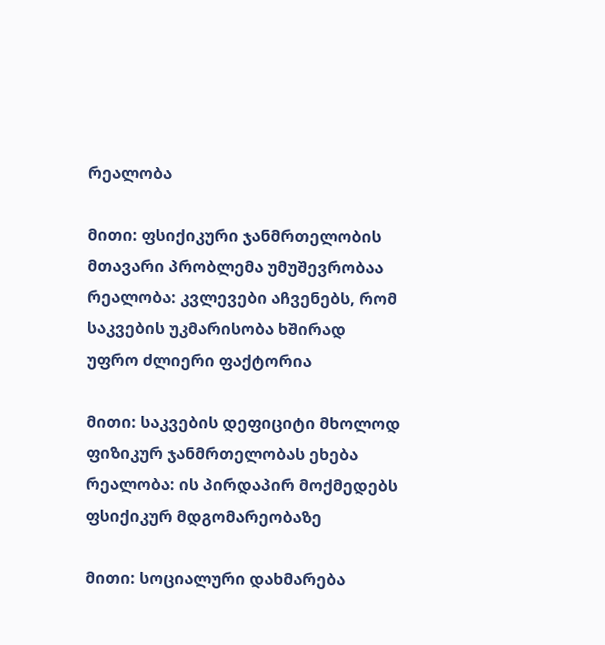რეალობა

მითი: ფსიქიკური ჯანმრთელობის მთავარი პრობლემა უმუშევრობაა
რეალობა: კვლევები აჩვენებს, რომ საკვების უკმარისობა ხშირად უფრო ძლიერი ფაქტორია

მითი: საკვების დეფიციტი მხოლოდ ფიზიკურ ჯანმრთელობას ეხება
რეალობა: ის პირდაპირ მოქმედებს ფსიქიკურ მდგომარეობაზე

მითი: სოციალური დახმარება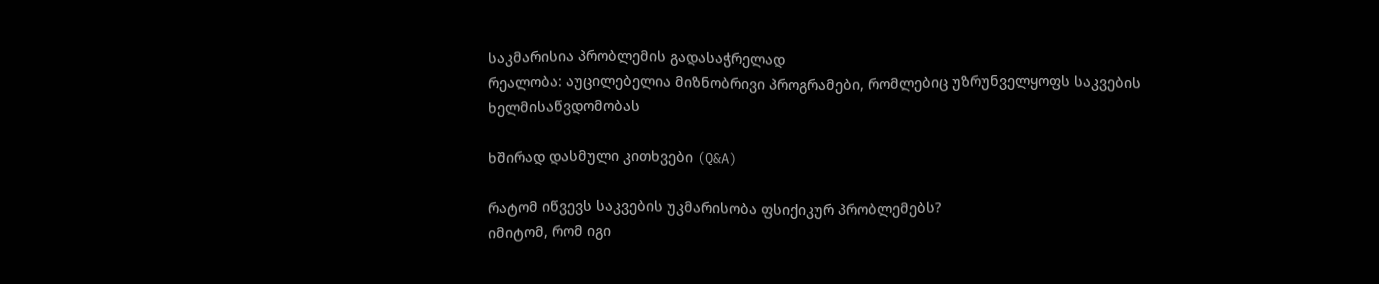საკმარისია პრობლემის გადასაჭრელად
რეალობა: აუცილებელია მიზნობრივი პროგრამები, რომლებიც უზრუნველყოფს საკვების ხელმისაწვდომობას

ხშირად დასმული კითხვები (Q&A)

რატომ იწვევს საკვების უკმარისობა ფსიქიკურ პრობლემებს?
იმიტომ, რომ იგი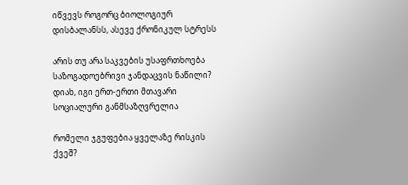იწვევს როგორც ბიოლოგიურ დისბალანსს, ასევე ქრონიკულ სტრესს

არის თუ არა საკვების უსაფრთხოება საზოგადოებრივი ჯანდაცვის ნაწილი?
დიახ, იგი ერთ-ერთი მთავარი სოციალური განმსაზღვრელია

რომელი ჯგუფებია ყველაზე რისკის ქვეშ?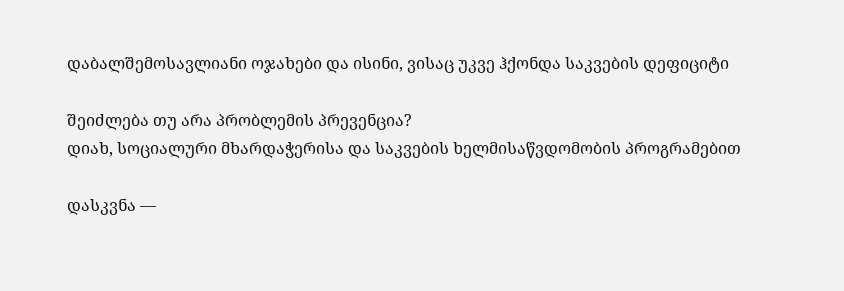დაბალშემოსავლიანი ოჯახები და ისინი, ვისაც უკვე ჰქონდა საკვების დეფიციტი

შეიძლება თუ არა პრობლემის პრევენცია?
დიახ, სოციალური მხარდაჭერისა და საკვების ხელმისაწვდომობის პროგრამებით

დასკვნა —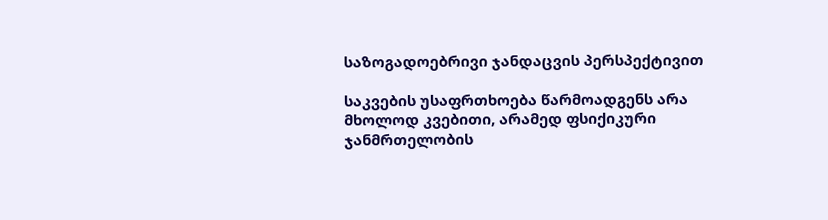საზოგადოებრივი ჯანდაცვის პერსპექტივით

საკვების უსაფრთხოება წარმოადგენს არა მხოლოდ კვებითი, არამედ ფსიქიკური ჯანმრთელობის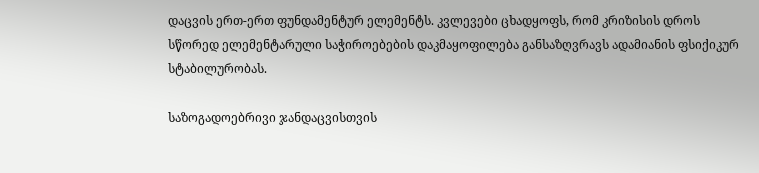დაცვის ერთ-ერთ ფუნდამენტურ ელემენტს. კვლევები ცხადყოფს, რომ კრიზისის დროს სწორედ ელემენტარული საჭიროებების დაკმაყოფილება განსაზღვრავს ადამიანის ფსიქიკურ სტაბილურობას.

საზოგადოებრივი ჯანდაცვისთვის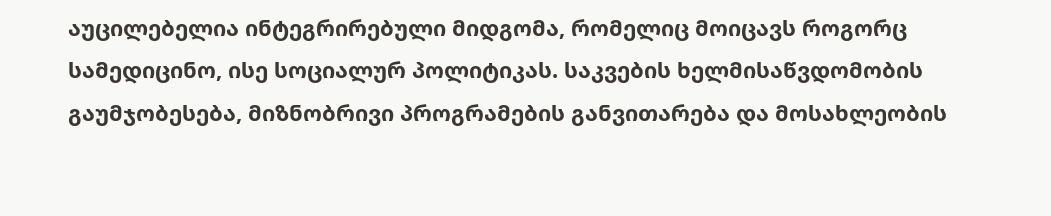აუცილებელია ინტეგრირებული მიდგომა, რომელიც მოიცავს როგორც სამედიცინო, ისე სოციალურ პოლიტიკას. საკვების ხელმისაწვდომობის გაუმჯობესება, მიზნობრივი პროგრამების განვითარება და მოსახლეობის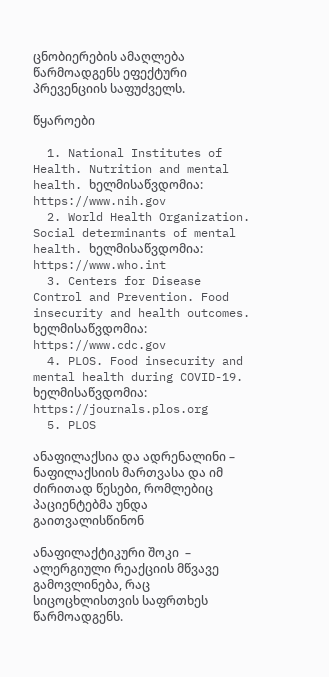ცნობიერების ამაღლება წარმოადგენს ეფექტური პრევენციის საფუძველს.

წყაროები

  1. National Institutes of Health. Nutrition and mental health. ხელმისაწვდომია: https://www.nih.gov
  2. World Health Organization. Social determinants of mental health. ხელმისაწვდომია: https://www.who.int
  3. Centers for Disease Control and Prevention. Food insecurity and health outcomes. ხელმისაწვდომია: https://www.cdc.gov
  4. PLOS. Food insecurity and mental health during COVID-19. ხელმისაწვდომია: https://journals.plos.org
  5. PLOS

ანაფილაქსია და ადრენალინი – ნაფილაქსიის მართვასა და იმ ძირითად წესები, რომლებიც პაციენტებმა უნდა გაითვალისწინონ

ანაფილაქტიკური შოკი  – ალერგიული რეაქციის მწვავე გამოვლინება, რაც სიცოცხლისთვის საფრთხეს წარმოადგენს.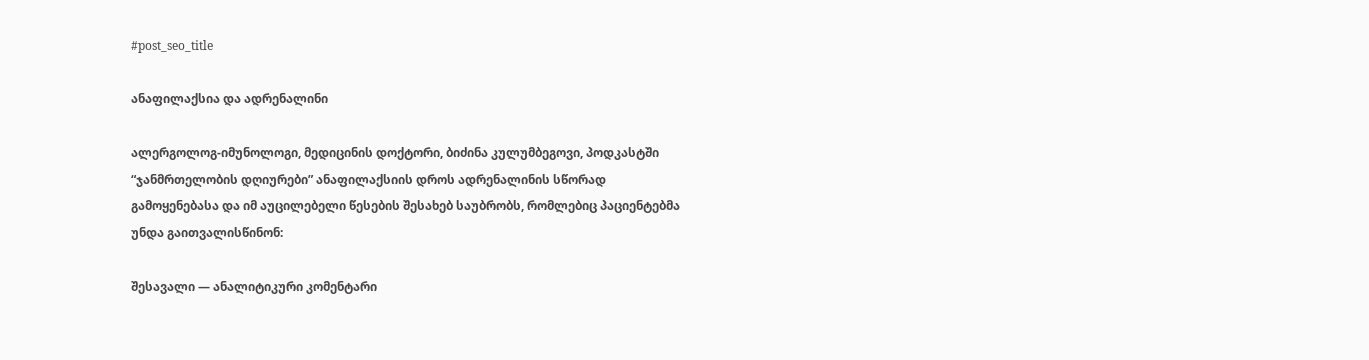#post_seo_title

ანაფილაქსია და ადრენალინი

ალერგოლოგ-იმუნოლოგი, მედიცინის დოქტორი, ბიძინა კულუმბეგოვი, პოდკასტში “ჯანმრთელობის დღიურები” ანაფილაქსიის დროს ადრენალინის სწორად გამოყენებასა და იმ აუცილებელი წესების შესახებ საუბრობს, რომლებიც პაციენტებმა უნდა გაითვალისწინონ:

შესავალი — ანალიტიკური კომენტარი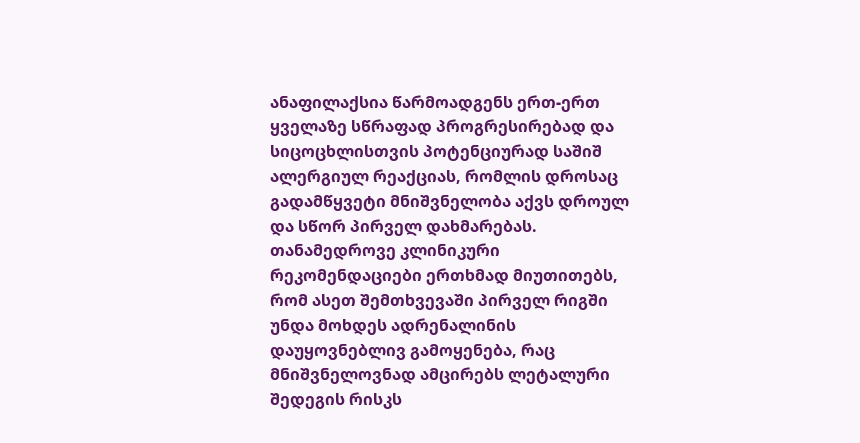ანაფილაქსია წარმოადგენს ერთ-ერთ ყველაზე სწრაფად პროგრესირებად და სიცოცხლისთვის პოტენციურად საშიშ ალერგიულ რეაქციას, რომლის დროსაც გადამწყვეტი მნიშვნელობა აქვს დროულ და სწორ პირველ დახმარებას. თანამედროვე კლინიკური რეკომენდაციები ერთხმად მიუთითებს, რომ ასეთ შემთხვევაში პირველ რიგში უნდა მოხდეს ადრენალინის დაუყოვნებლივ გამოყენება, რაც მნიშვნელოვნად ამცირებს ლეტალური შედეგის რისკს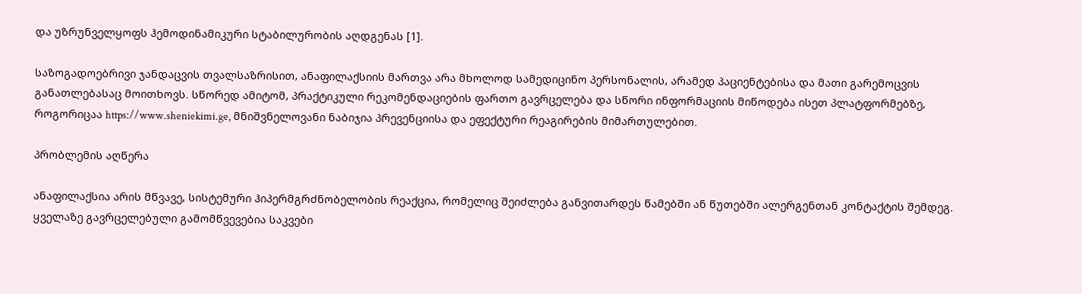და უზრუნველყოფს ჰემოდინამიკური სტაბილურობის აღდგენას [1].

საზოგადოებრივი ჯანდაცვის თვალსაზრისით, ანაფილაქსიის მართვა არა მხოლოდ სამედიცინო პერსონალის, არამედ პაციენტებისა და მათი გარემოცვის განათლებასაც მოითხოვს. სწორედ ამიტომ, პრაქტიკული რეკომენდაციების ფართო გავრცელება და სწორი ინფორმაციის მიწოდება ისეთ პლატფორმებზე, როგორიცაა https://www.sheniekimi.ge, მნიშვნელოვანი ნაბიჯია პრევენციისა და ეფექტური რეაგირების მიმართულებით.

პრობლემის აღწერა

ანაფილაქსია არის მწვავე, სისტემური ჰიპერმგრძნობელობის რეაქცია, რომელიც შეიძლება განვითარდეს წამებში ან წუთებში ალერგენთან კონტაქტის შემდეგ. ყველაზე გავრცელებული გამომწვევებია საკვები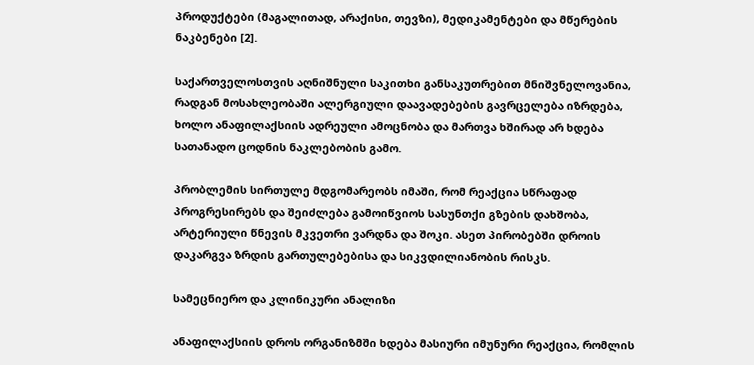პროდუქტები (მაგალითად, არაქისი, თევზი), მედიკამენტები და მწერების ნაკბენები [2].

საქართველოსთვის აღნიშნული საკითხი განსაკუთრებით მნიშვნელოვანია, რადგან მოსახლეობაში ალერგიული დაავადებების გავრცელება იზრდება, ხოლო ანაფილაქსიის ადრეული ამოცნობა და მართვა ხშირად არ ხდება სათანადო ცოდნის ნაკლებობის გამო.

პრობლემის სირთულე მდგომარეობს იმაში, რომ რეაქცია სწრაფად პროგრესირებს და შეიძლება გამოიწვიოს სასუნთქი გზების დახშობა, არტერიული წნევის მკვეთრი ვარდნა და შოკი. ასეთ პირობებში დროის დაკარგვა ზრდის გართულებებისა და სიკვდილიანობის რისკს.

სამეცნიერო და კლინიკური ანალიზი

ანაფილაქსიის დროს ორგანიზმში ხდება მასიური იმუნური რეაქცია, რომლის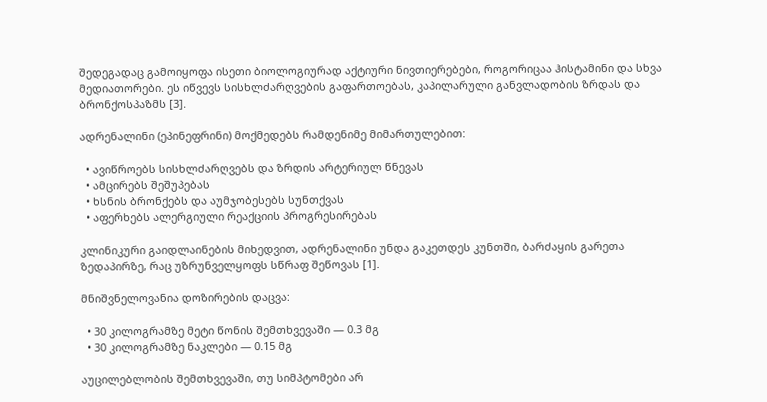შედეგადაც გამოიყოფა ისეთი ბიოლოგიურად აქტიური ნივთიერებები, როგორიცაა ჰისტამინი და სხვა მედიათორები. ეს იწვევს სისხლძარღვების გაფართოებას, კაპილარული განვლადობის ზრდას და ბრონქოსპაზმს [3].

ადრენალინი (ეპინეფრინი) მოქმედებს რამდენიმე მიმართულებით:

  • ავიწროებს სისხლძარღვებს და ზრდის არტერიულ წნევას
  • ამცირებს შეშუპებას
  • ხსნის ბრონქებს და აუმჯობესებს სუნთქვას
  • აფერხებს ალერგიული რეაქციის პროგრესირებას

კლინიკური გაიდლაინების მიხედვით, ადრენალინი უნდა გაკეთდეს კუნთში, ბარძაყის გარეთა ზედაპირზე, რაც უზრუნველყოფს სწრაფ შეწოვას [1].

მნიშვნელოვანია დოზირების დაცვა:

  • 30 კილოგრამზე მეტი წონის შემთხვევაში — 0.3 მგ
  • 30 კილოგრამზე ნაკლები — 0.15 მგ

აუცილებლობის შემთხვევაში, თუ სიმპტომები არ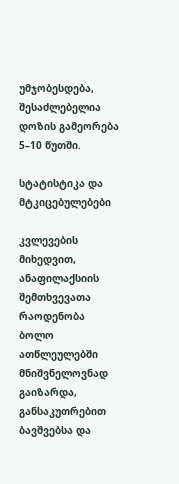უმჯობესდება, შესაძლებელია დოზის გამეორება 5–10 წუთში.

სტატისტიკა და მტკიცებულებები

კვლევების მიხედვით, ანაფილაქსიის შემთხვევათა რაოდენობა ბოლო ათწლეულებში მნიშვნელოვნად გაიზარდა, განსაკუთრებით ბავშვებსა და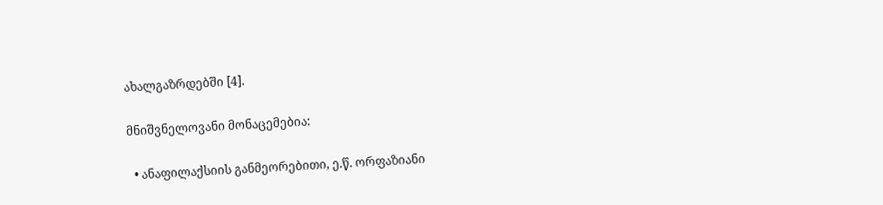ახალგაზრდებში [4].

მნიშვნელოვანი მონაცემებია:

  • ანაფილაქსიის განმეორებითი, ე.წ. ორფაზიანი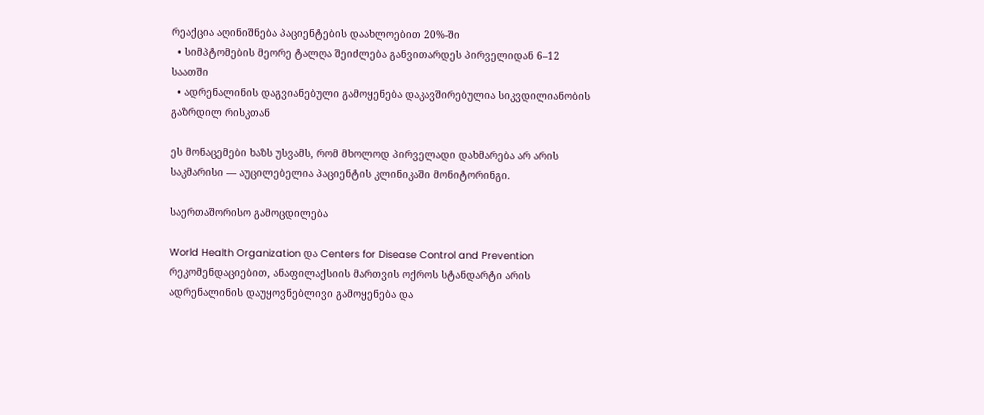რეაქცია აღინიშნება პაციენტების დაახლოებით 20%-ში
  • სიმპტომების მეორე ტალღა შეიძლება განვითარდეს პირველიდან 6–12 საათში
  • ადრენალინის დაგვიანებული გამოყენება დაკავშირებულია სიკვდილიანობის გაზრდილ რისკთან

ეს მონაცემები ხაზს უსვამს, რომ მხოლოდ პირველადი დახმარება არ არის საკმარისი — აუცილებელია პაციენტის კლინიკაში მონიტორინგი.

საერთაშორისო გამოცდილება

World Health Organization და Centers for Disease Control and Prevention რეკომენდაციებით, ანაფილაქსიის მართვის ოქროს სტანდარტი არის ადრენალინის დაუყოვნებლივი გამოყენება და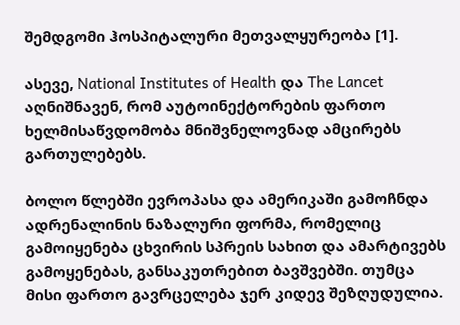შემდგომი ჰოსპიტალური მეთვალყურეობა [1].

ასევე, National Institutes of Health და The Lancet აღნიშნავენ, რომ აუტოინექტორების ფართო ხელმისაწვდომობა მნიშვნელოვნად ამცირებს გართულებებს.

ბოლო წლებში ევროპასა და ამერიკაში გამოჩნდა ადრენალინის ნაზალური ფორმა, რომელიც გამოიყენება ცხვირის სპრეის სახით და ამარტივებს გამოყენებას, განსაკუთრებით ბავშვებში. თუმცა მისი ფართო გავრცელება ჯერ კიდევ შეზღუდულია.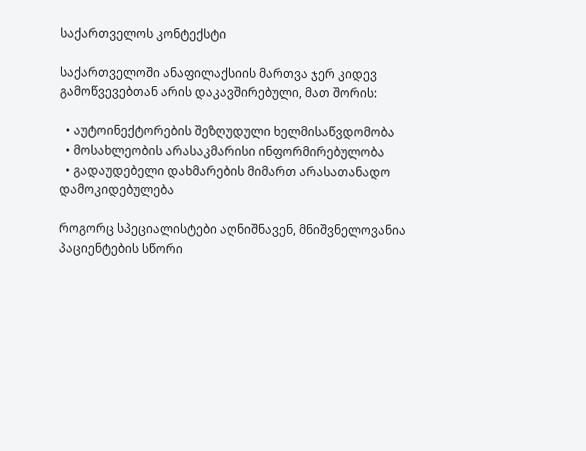საქართველოს კონტექსტი

საქართველოში ანაფილაქსიის მართვა ჯერ კიდევ გამოწვევებთან არის დაკავშირებული, მათ შორის:

  • აუტოინექტორების შეზღუდული ხელმისაწვდომობა
  • მოსახლეობის არასაკმარისი ინფორმირებულობა
  • გადაუდებელი დახმარების მიმართ არასათანადო დამოკიდებულება

როგორც სპეციალისტები აღნიშნავენ, მნიშვნელოვანია პაციენტების სწორი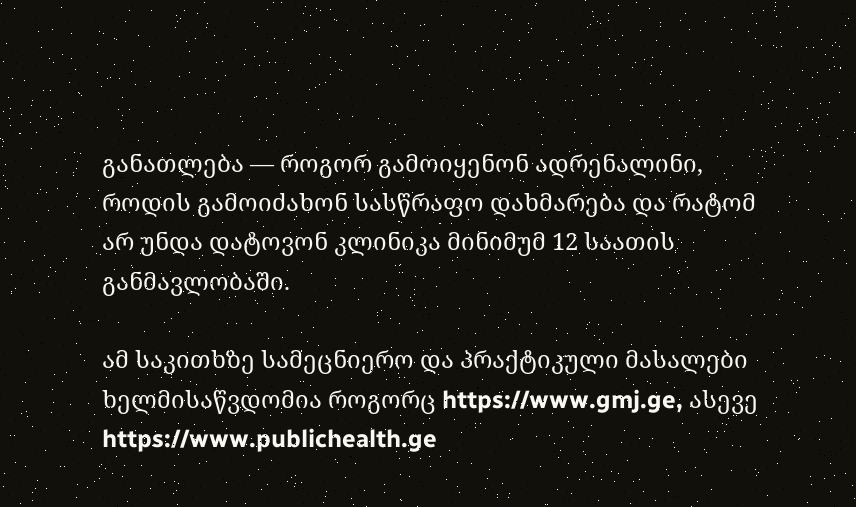განათლება — როგორ გამოიყენონ ადრენალინი, როდის გამოიძახონ სასწრაფო დახმარება და რატომ არ უნდა დატოვონ კლინიკა მინიმუმ 12 საათის განმავლობაში.

ამ საკითხზე სამეცნიერო და პრაქტიკული მასალები ხელმისაწვდომია როგორც https://www.gmj.ge, ასევე https://www.publichealth.ge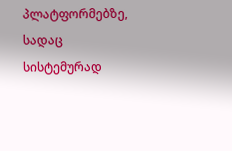პლატფორმებზე, სადაც სისტემურად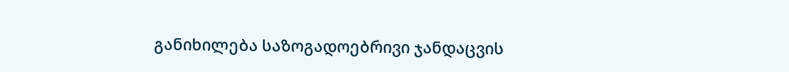განიხილება საზოგადოებრივი ჯანდაცვის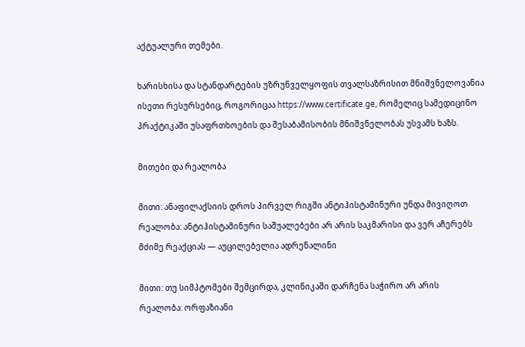აქტუალური თემები.

ხარისხისა და სტანდარტების უზრუნველყოფის თვალსაზრისით მნიშვნელოვანია ისეთი რესურსებიც, როგორიცაა https://www.certificate.ge, რომელიც სამედიცინო პრაქტიკაში უსაფრთხოების და შესაბამისობის მნიშვნელობას უსვამს ხაზს.

მითები და რეალობა

მითი: ანაფილაქსიის დროს პირველ რიგში ანტიჰისტამინური უნდა მივიღოთ
რეალობა: ანტიჰისტამინური საშუალებები არ არის საკმარისი და ვერ აჩერებს მძიმე რეაქციას — აუცილებელია ადრენალინი

მითი: თუ სიმპტომები შემცირდა, კლინიკაში დარჩენა საჭირო არ არის
რეალობა: ორფაზიანი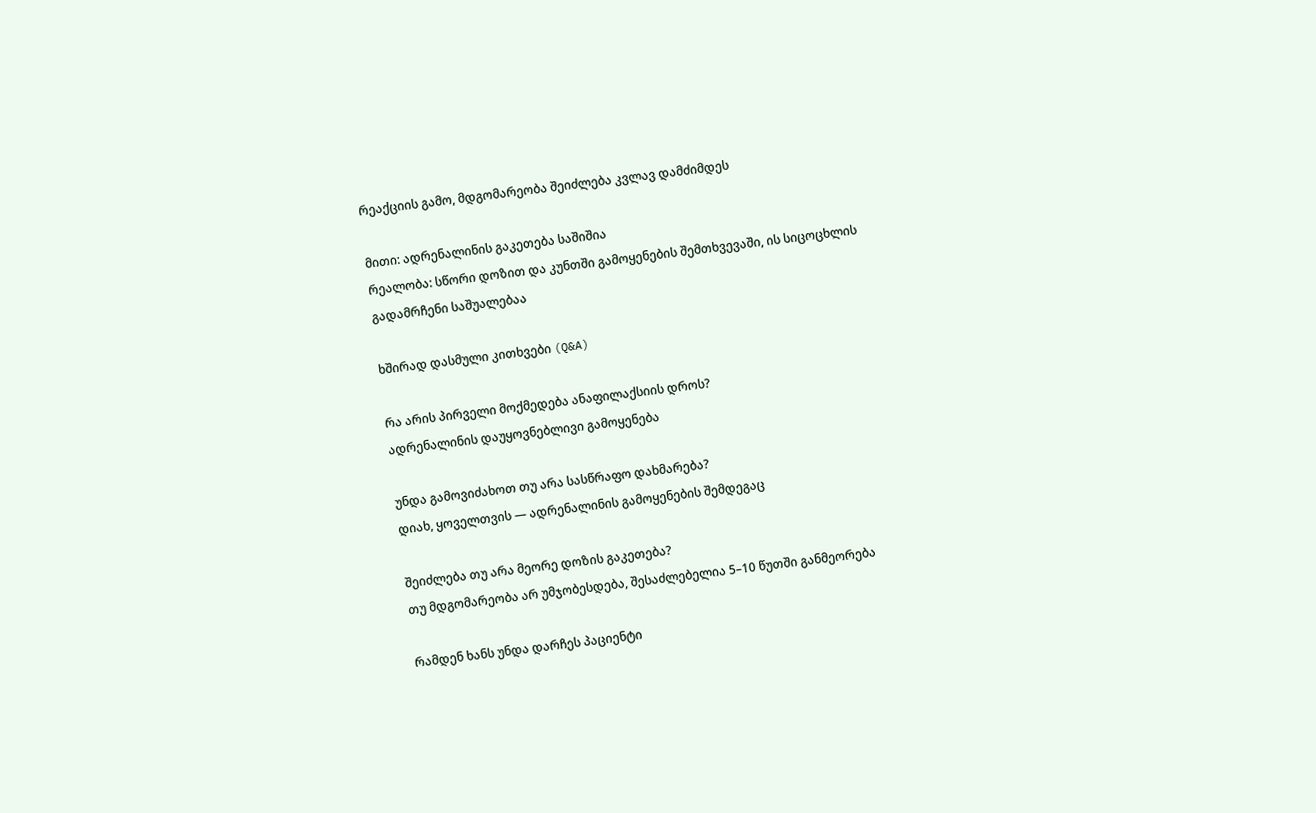რეაქციის გამო, მდგომარეობა შეიძლება კვლავ დამძიმდეს

მითი: ადრენალინის გაკეთება საშიშია
რეალობა: სწორი დოზით და კუნთში გამოყენების შემთხვევაში, ის სიცოცხლის გადამრჩენი საშუალებაა

ხშირად დასმული კითხვები (Q&A)

რა არის პირველი მოქმედება ანაფილაქსიის დროს?
ადრენალინის დაუყოვნებლივი გამოყენება

უნდა გამოვიძახოთ თუ არა სასწრაფო დახმარება?
დიახ, ყოველთვის — ადრენალინის გამოყენების შემდეგაც

შეიძლება თუ არა მეორე დოზის გაკეთება?
თუ მდგომარეობა არ უმჯობესდება, შესაძლებელია 5–10 წუთში განმეორება

რამდენ ხანს უნდა დარჩეს პაციენტი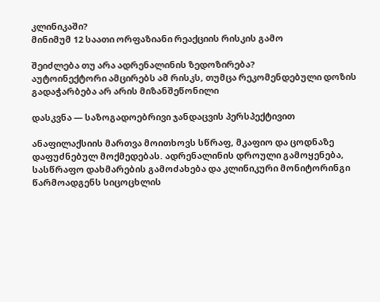კლინიკაში?
მინიმუმ 12 საათი ორფაზიანი რეაქციის რისკის გამო

შეიძლება თუ არა ადრენალინის ზედოზირება?
აუტოინექტორი ამცირებს ამ რისკს, თუმცა რეკომენდებული დოზის გადაჭარბება არ არის მიზანშეწონილი

დასკვნა — საზოგადოებრივი ჯანდაცვის პერსპექტივით

ანაფილაქსიის მართვა მოითხოვს სწრაფ, მკაფიო და ცოდნაზე დაფუძნებულ მოქმედებას. ადრენალინის დროული გამოყენება, სასწრაფო დახმარების გამოძახება და კლინიკური მონიტორინგი წარმოადგენს სიცოცხლის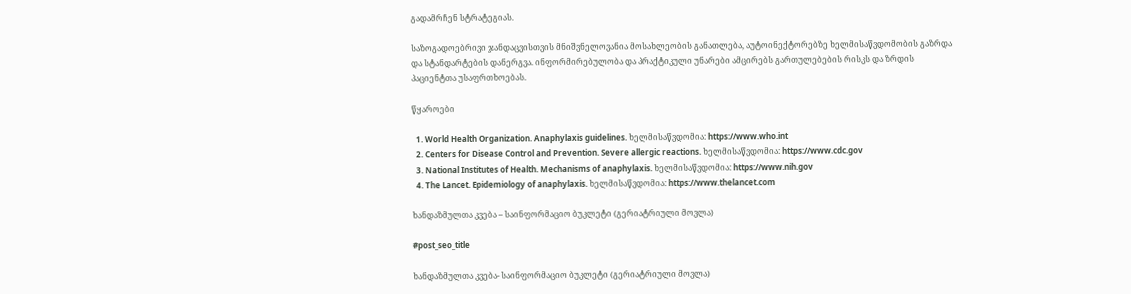გადამრჩენ სტრატეგიას.

საზოგადოებრივი ჯანდაცვისთვის მნიშვნელოვანია მოსახლეობის განათლება, აუტოინექტორებზე ხელმისაწვდომობის გაზრდა და სტანდარტების დანერგვა. ინფორმირებულობა და პრაქტიკული უნარები ამცირებს გართულებების რისკს და ზრდის პაციენტთა უსაფრთხოებას.

წყაროები

  1. World Health Organization. Anaphylaxis guidelines. ხელმისაწვდომია: https://www.who.int
  2. Centers for Disease Control and Prevention. Severe allergic reactions. ხელმისაწვდომია: https://www.cdc.gov
  3. National Institutes of Health. Mechanisms of anaphylaxis. ხელმისაწვდომია: https://www.nih.gov
  4. The Lancet. Epidemiology of anaphylaxis. ხელმისაწვდომია: https://www.thelancet.com

ხანდაზმულთა კვება – საინფორმაციო ბუკლეტი (გერიატრიული მოვლა)

#post_seo_title

ხანდაზმულთა კვება- საინფორმაციო ბუკლეტი (გერიატრიული მოვლა)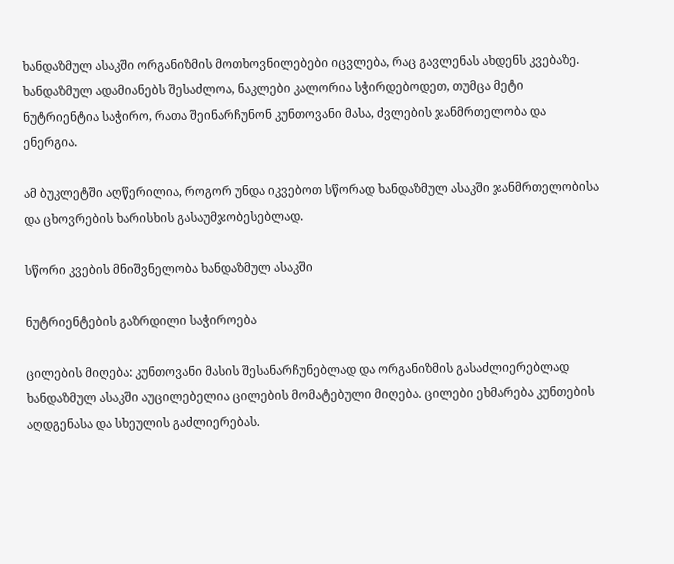ხანდაზმულ ასაკში ორგანიზმის მოთხოვნილებები იცვლება, რაც გავლენას ახდენს კვებაზე. ხანდაზმულ ადამიანებს შესაძლოა, ნაკლები კალორია სჭირდებოდეთ, თუმცა მეტი ნუტრიენტია საჭირო, რათა შეინარჩუნონ კუნთოვანი მასა, ძვლების ჯანმრთელობა და ენერგია.

ამ ბუკლეტში აღწერილია, როგორ უნდა იკვებოთ სწორად ხანდაზმულ ასაკში ჯანმრთელობისა და ცხოვრების ხარისხის გასაუმჯობესებლად.

სწორი კვების მნიშვნელობა ხანდაზმულ ასაკში

ნუტრიენტების გაზრდილი საჭიროება

ცილების მიღება: კუნთოვანი მასის შესანარჩუნებლად და ორგანიზმის გასაძლიერებლად ხანდაზმულ ასაკში აუცილებელია ცილების მომატებული მიღება. ცილები ეხმარება კუნთების აღდგენასა და სხეულის გაძლიერებას.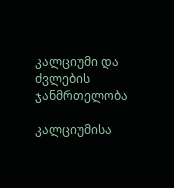კალციუმი და ძვლების ჯანმრთელობა

კალციუმისა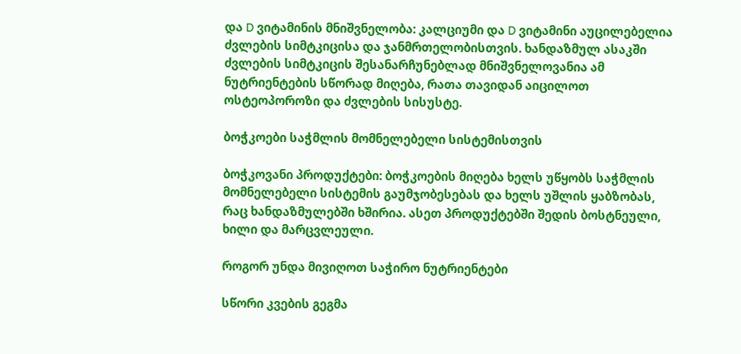და D ვიტამინის მნიშვნელობა: კალციუმი და D ვიტამინი აუცილებელია ძვლების სიმტკიცისა და ჯანმრთელობისთვის. ხანდაზმულ ასაკში ძვლების სიმტკიცის შესანარჩუნებლად მნიშვნელოვანია ამ ნუტრიენტების სწორად მიღება, რათა თავიდან აიცილოთ ოსტეოპოროზი და ძვლების სისუსტე.

ბოჭკოები საჭმლის მომნელებელი სისტემისთვის

ბოჭკოვანი პროდუქტები: ბოჭკოების მიღება ხელს უწყობს საჭმლის მომნელებელი სისტემის გაუმჯობესებას და ხელს უშლის ყაბზობას, რაც ხანდაზმულებში ხშირია. ასეთ პროდუქტებში შედის ბოსტნეული, ხილი და მარცვლეული.

როგორ უნდა მივიღოთ საჭირო ნუტრიენტები

სწორი კვების გეგმა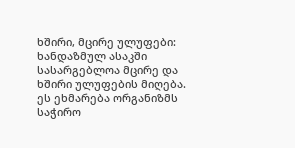ხშირი, მცირე ულუფები: ხანდაზმულ ასაკში სასარგებლოა მცირე და ხშირი ულუფების მიღება. ეს ეხმარება ორგანიზმს საჭირო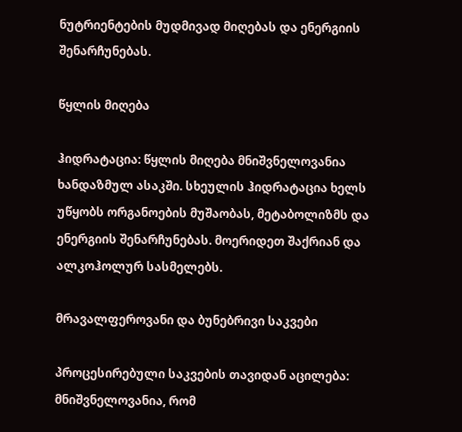ნუტრიენტების მუდმივად მიღებას და ენერგიის შენარჩუნებას.

წყლის მიღება

ჰიდრატაცია: წყლის მიღება მნიშვნელოვანია ხანდაზმულ ასაკში. სხეულის ჰიდრატაცია ხელს უწყობს ორგანოების მუშაობას, მეტაბოლიზმს და ენერგიის შენარჩუნებას. მოერიდეთ შაქრიან და ალკოჰოლურ სასმელებს.

მრავალფეროვანი და ბუნებრივი საკვები

პროცესირებული საკვების თავიდან აცილება: მნიშვნელოვანია, რომ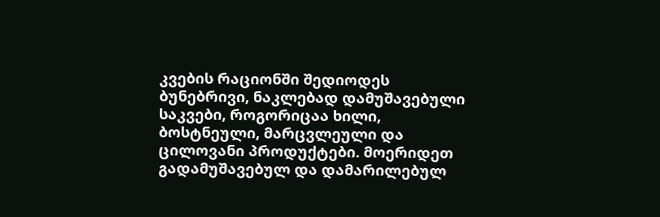კვების რაციონში შედიოდეს ბუნებრივი, ნაკლებად დამუშავებული საკვები, როგორიცაა ხილი, ბოსტნეული, მარცვლეული და ცილოვანი პროდუქტები. მოერიდეთ გადამუშავებულ და დამარილებულ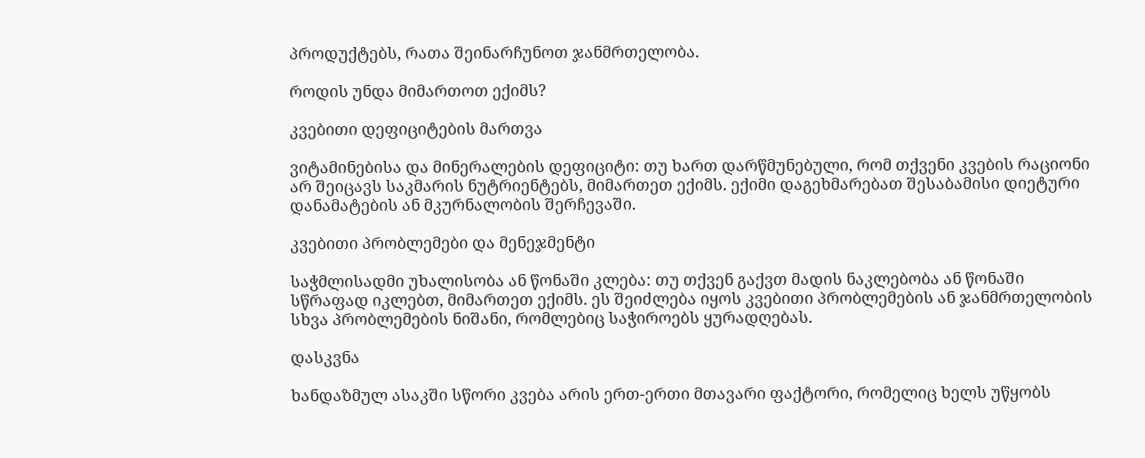პროდუქტებს, რათა შეინარჩუნოთ ჯანმრთელობა.

როდის უნდა მიმართოთ ექიმს?

კვებითი დეფიციტების მართვა

ვიტამინებისა და მინერალების დეფიციტი: თუ ხართ დარწმუნებული, რომ თქვენი კვების რაციონი არ შეიცავს საკმარის ნუტრიენტებს, მიმართეთ ექიმს. ექიმი დაგეხმარებათ შესაბამისი დიეტური დანამატების ან მკურნალობის შერჩევაში.

კვებითი პრობლემები და მენეჯმენტი

საჭმლისადმი უხალისობა ან წონაში კლება: თუ თქვენ გაქვთ მადის ნაკლებობა ან წონაში სწრაფად იკლებთ, მიმართეთ ექიმს. ეს შეიძლება იყოს კვებითი პრობლემების ან ჯანმრთელობის სხვა პრობლემების ნიშანი, რომლებიც საჭიროებს ყურადღებას.

დასკვნა

ხანდაზმულ ასაკში სწორი კვება არის ერთ-ერთი მთავარი ფაქტორი, რომელიც ხელს უწყობს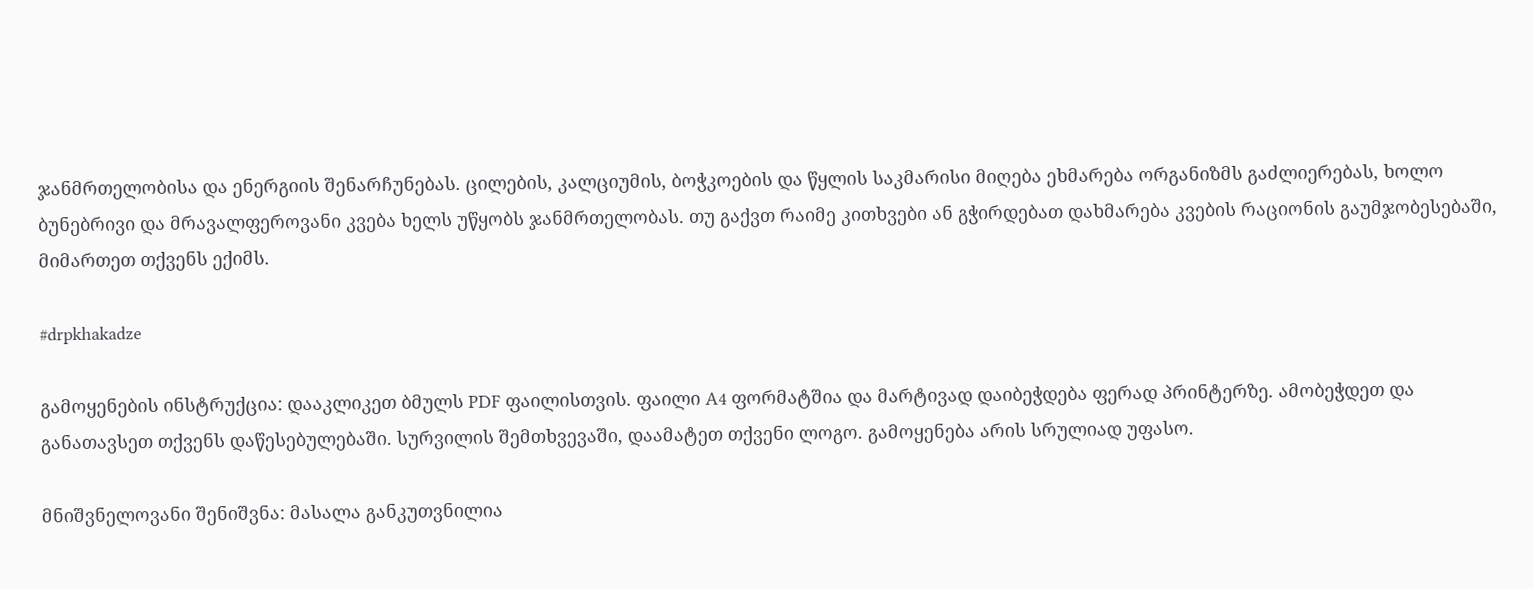ჯანმრთელობისა და ენერგიის შენარჩუნებას. ცილების, კალციუმის, ბოჭკოების და წყლის საკმარისი მიღება ეხმარება ორგანიზმს გაძლიერებას, ხოლო ბუნებრივი და მრავალფეროვანი კვება ხელს უწყობს ჯანმრთელობას. თუ გაქვთ რაიმე კითხვები ან გჭირდებათ დახმარება კვების რაციონის გაუმჯობესებაში, მიმართეთ თქვენს ექიმს.

#drpkhakadze

გამოყენების ინსტრუქცია: დააკლიკეთ ბმულს PDF ფაილისთვის. ფაილი A4 ფორმატშია და მარტივად დაიბეჭდება ფერად პრინტერზე. ამობეჭდეთ და განათავსეთ თქვენს დაწესებულებაში. სურვილის შემთხვევაში, დაამატეთ თქვენი ლოგო. გამოყენება არის სრულიად უფასო.

მნიშვნელოვანი შენიშვნა: მასალა განკუთვნილია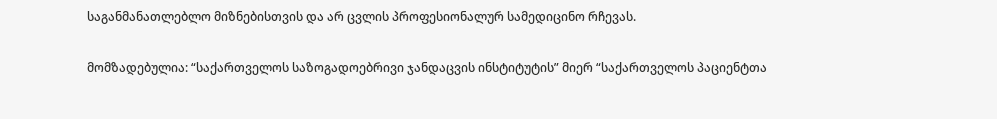საგანმანათლებლო მიზნებისთვის და არ ცვლის პროფესიონალურ სამედიცინო რჩევას.

მომზადებულია: “საქართველოს საზოგადოებრივი ჯანდაცვის ინსტიტუტის” მიერ “საქართველოს პაციენტთა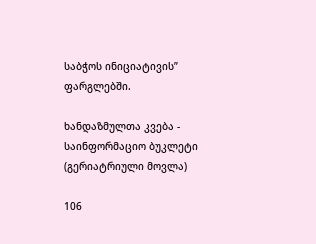საბჭოს ინიციატივის” ფარგლებში.

ხანდაზმულთა კვება - საინფორმაციო ბუკლეტი (გერიატრიული მოვლა)

106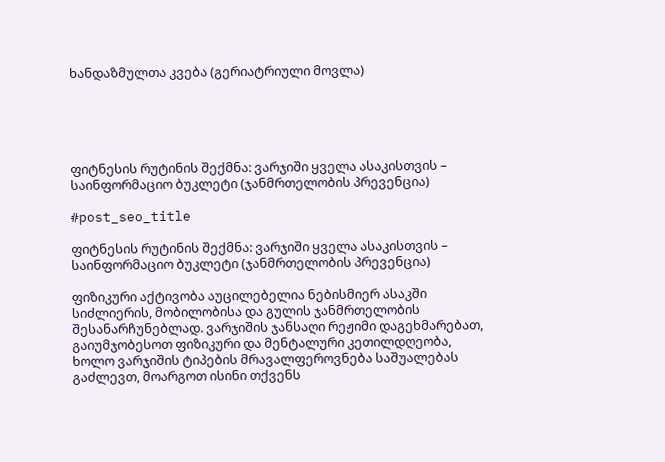ხანდაზმულთა კვება (გერიატრიული მოვლა)





ფიტნესის რუტინის შექმნა: ვარჯიში ყველა ასაკისთვის – საინფორმაციო ბუკლეტი (ჯანმრთელობის პრევენცია)

#post_seo_title

ფიტნესის რუტინის შექმნა: ვარჯიში ყველა ასაკისთვის – საინფორმაციო ბუკლეტი (ჯანმრთელობის პრევენცია)

ფიზიკური აქტივობა აუცილებელია ნებისმიერ ასაკში სიძლიერის, მობილობისა და გულის ჯანმრთელობის შესანარჩუნებლად. ვარჯიშის ჯანსაღი რეჟიმი დაგეხმარებათ, გაიუმჯობესოთ ფიზიკური და მენტალური კეთილდღეობა, ხოლო ვარჯიშის ტიპების მრავალფეროვნება საშუალებას გაძლევთ, მოარგოთ ისინი თქვენს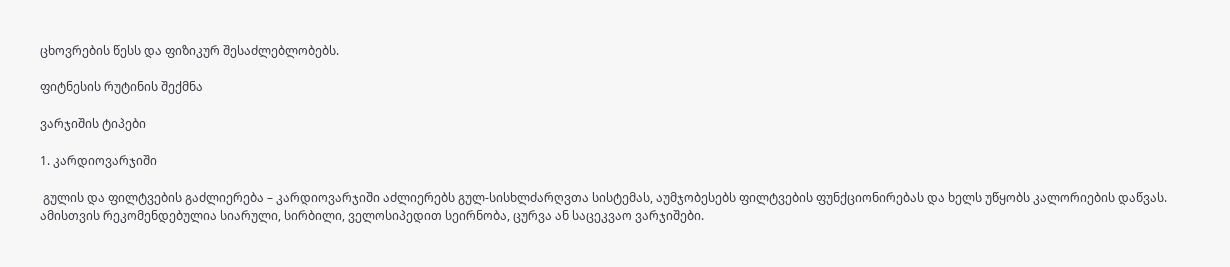ცხოვრების წესს და ფიზიკურ შესაძლებლობებს.

ფიტნესის რუტინის შექმნა

ვარჯიშის ტიპები

1. კარდიოვარჯიში

 გულის და ფილტვების გაძლიერება – კარდიოვარჯიში აძლიერებს გულ-სისხლძარღვთა სისტემას, აუმჯობესებს ფილტვების ფუნქციონირებას და ხელს უწყობს კალორიების დაწვას. ამისთვის რეკომენდებულია სიარული, სირბილი, ველოსიპედით სეირნობა, ცურვა ან საცეკვაო ვარჯიშები.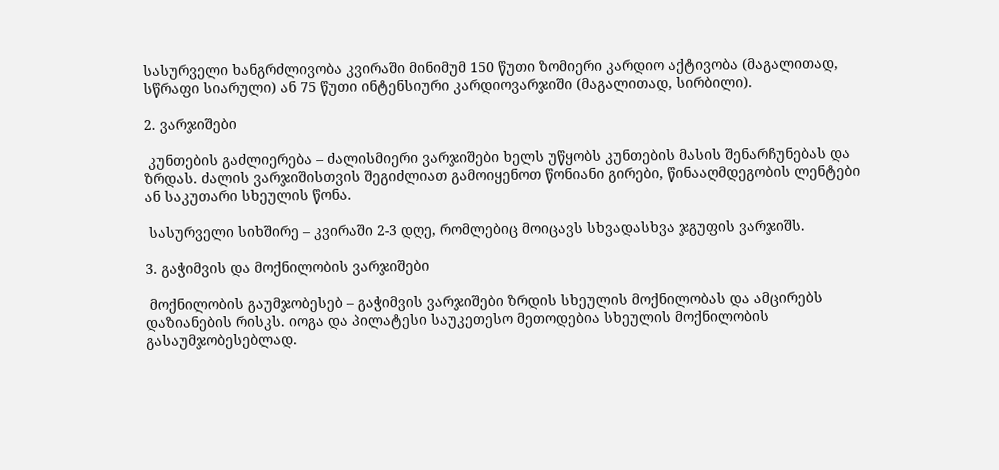სასურველი ხანგრძლივობა კვირაში მინიმუმ 150 წუთი ზომიერი კარდიო აქტივობა (მაგალითად, სწრაფი სიარული) ან 75 წუთი ინტენსიური კარდიოვარჯიში (მაგალითად, სირბილი).

2. ვარჯიშები

 კუნთების გაძლიერება – ძალისმიერი ვარჯიშები ხელს უწყობს კუნთების მასის შენარჩუნებას და ზრდას. ძალის ვარჯიშისთვის შეგიძლიათ გამოიყენოთ წონიანი გირები, წინააღმდეგობის ლენტები ან საკუთარი სხეულის წონა.

 სასურველი სიხშირე – კვირაში 2-3 დღე, რომლებიც მოიცავს სხვადასხვა ჯგუფის ვარჯიშს.

3. გაჭიმვის და მოქნილობის ვარჯიშები

 მოქნილობის გაუმჯობესებ – გაჭიმვის ვარჯიშები ზრდის სხეულის მოქნილობას და ამცირებს დაზიანების რისკს. იოგა და პილატესი საუკეთესო მეთოდებია სხეულის მოქნილობის გასაუმჯობესებლად.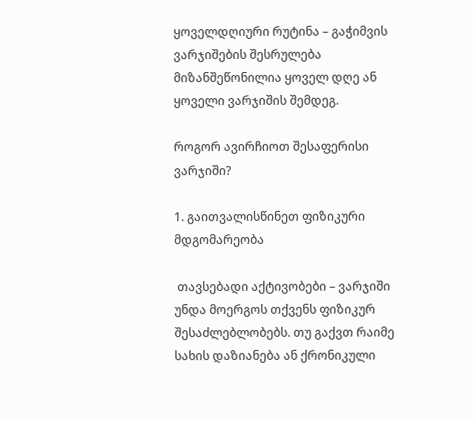ყოველდღიური რუტინა – გაჭიმვის ვარჯიშების შესრულება მიზანშეწონილია ყოველ დღე ან ყოველი ვარჯიშის შემდეგ.

როგორ ავირჩიოთ შესაფერისი ვარჯიში?

1. გაითვალისწინეთ ფიზიკური მდგომარეობა

 თავსებადი აქტივობები – ვარჯიში უნდა მოერგოს თქვენს ფიზიკურ შესაძლებლობებს. თუ გაქვთ რაიმე სახის დაზიანება ან ქრონიკული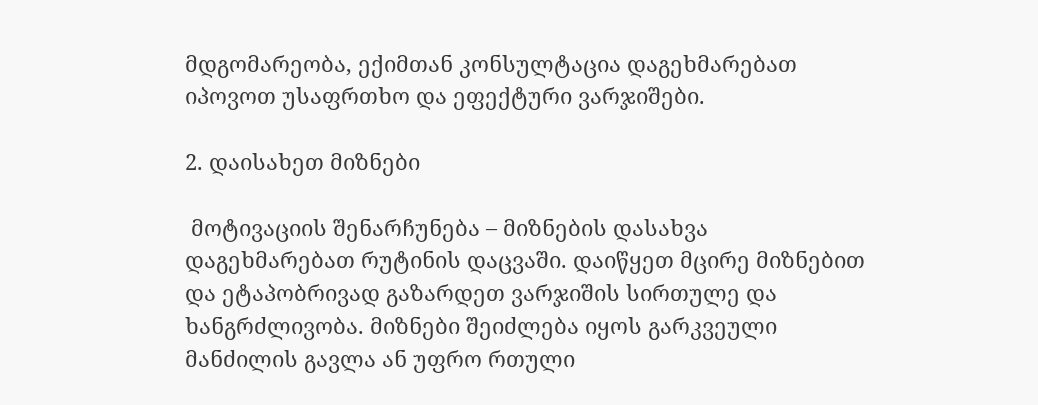მდგომარეობა, ექიმთან კონსულტაცია დაგეხმარებათ იპოვოთ უსაფრთხო და ეფექტური ვარჯიშები.

2. დაისახეთ მიზნები

 მოტივაციის შენარჩუნება – მიზნების დასახვა დაგეხმარებათ რუტინის დაცვაში. დაიწყეთ მცირე მიზნებით და ეტაპობრივად გაზარდეთ ვარჯიშის სირთულე და ხანგრძლივობა. მიზნები შეიძლება იყოს გარკვეული მანძილის გავლა ან უფრო რთული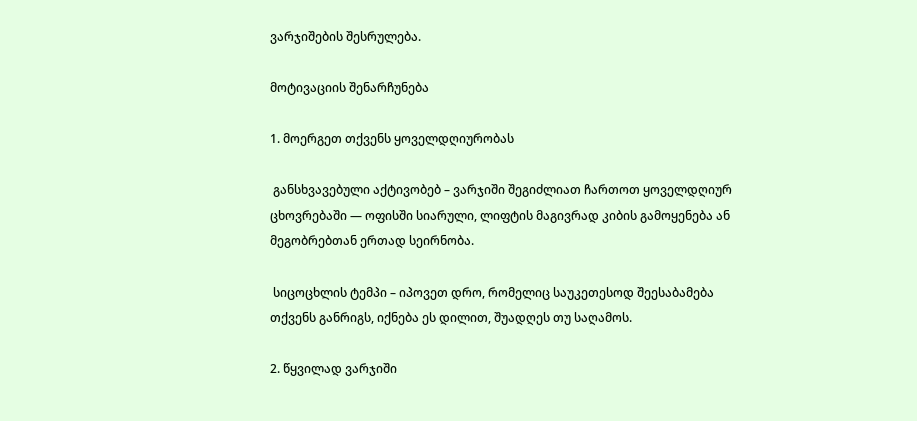ვარჯიშების შესრულება.

მოტივაციის შენარჩუნება

1. მოერგეთ თქვენს ყოველდღიურობას

 განსხვავებული აქტივობებ – ვარჯიში შეგიძლიათ ჩართოთ ყოველდღიურ ცხოვრებაში — ოფისში სიარული, ლიფტის მაგივრად კიბის გამოყენება ან მეგობრებთან ერთად სეირნობა.

 სიცოცხლის ტემპი – იპოვეთ დრო, რომელიც საუკეთესოდ შეესაბამება თქვენს განრიგს, იქნება ეს დილით, შუადღეს თუ საღამოს.

2. წყვილად ვარჯიში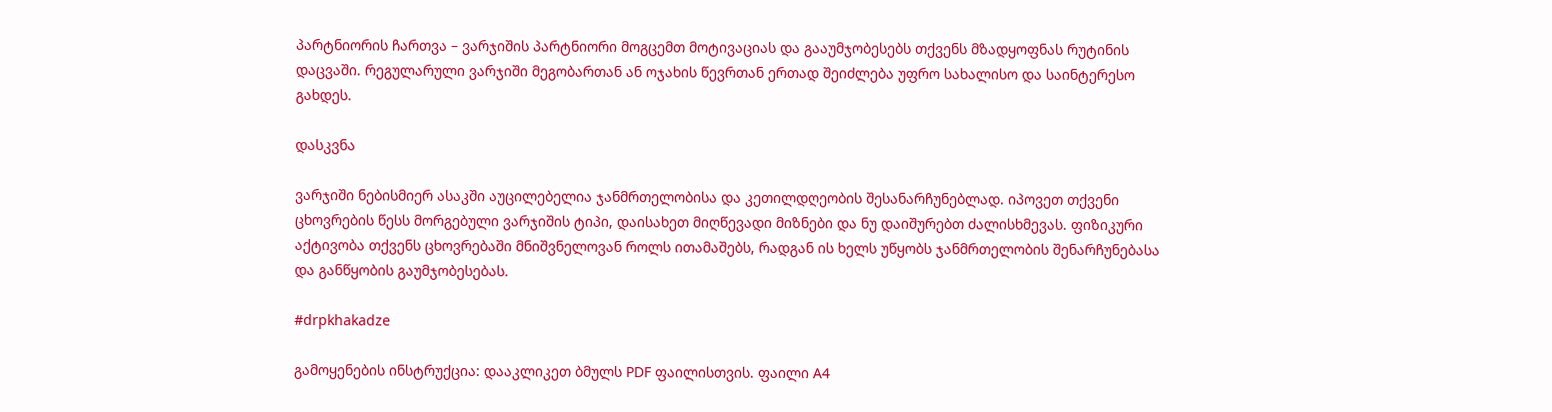პარტნიორის ჩართვა – ვარჯიშის პარტნიორი მოგცემთ მოტივაციას და გააუმჯობესებს თქვენს მზადყოფნას რუტინის დაცვაში. რეგულარული ვარჯიში მეგობართან ან ოჯახის წევრთან ერთად შეიძლება უფრო სახალისო და საინტერესო გახდეს.

დასკვნა

ვარჯიში ნებისმიერ ასაკში აუცილებელია ჯანმრთელობისა და კეთილდღეობის შესანარჩუნებლად. იპოვეთ თქვენი ცხოვრების წესს მორგებული ვარჯიშის ტიპი, დაისახეთ მიღწევადი მიზნები და ნუ დაიშურებთ ძალისხმევას. ფიზიკური აქტივობა თქვენს ცხოვრებაში მნიშვნელოვან როლს ითამაშებს, რადგან ის ხელს უწყობს ჯანმრთელობის შენარჩუნებასა და განწყობის გაუმჯობესებას.

#drpkhakadze

გამოყენების ინსტრუქცია: დააკლიკეთ ბმულს PDF ფაილისთვის. ფაილი A4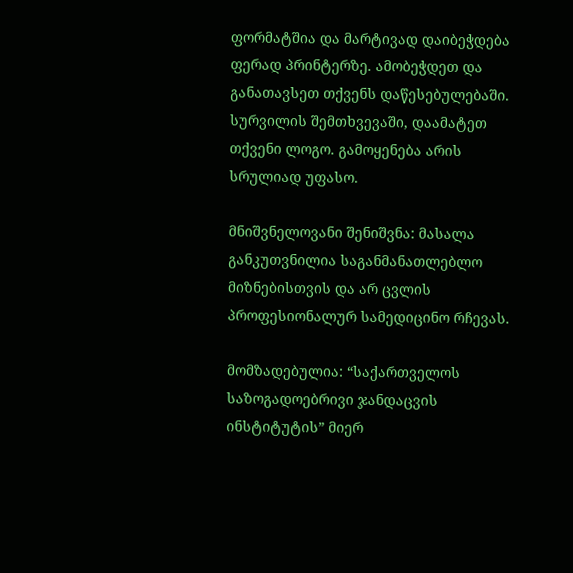ფორმატშია და მარტივად დაიბეჭდება ფერად პრინტერზე. ამობეჭდეთ და განათავსეთ თქვენს დაწესებულებაში. სურვილის შემთხვევაში, დაამატეთ თქვენი ლოგო. გამოყენება არის სრულიად უფასო.

მნიშვნელოვანი შენიშვნა: მასალა განკუთვნილია საგანმანათლებლო მიზნებისთვის და არ ცვლის პროფესიონალურ სამედიცინო რჩევას.

მომზადებულია: “საქართველოს საზოგადოებრივი ჯანდაცვის ინსტიტუტის” მიერ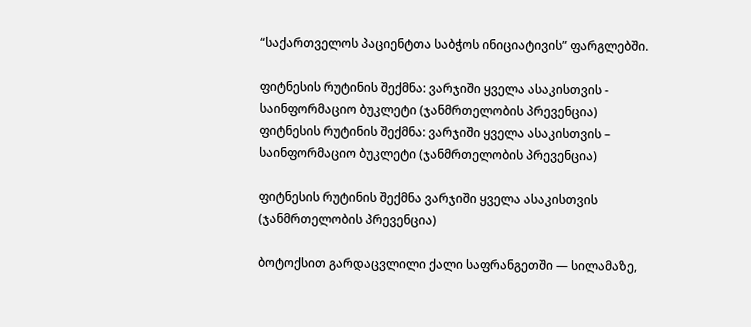“საქართველოს პაციენტთა საბჭოს ინიციატივის” ფარგლებში.

ფიტნესის რუტინის შექმნა: ვარჯიში ყველა ასაკისთვის - საინფორმაციო ბუკლეტი (ჯანმრთელობის პრევენცია)
ფიტნესის რუტინის შექმნა: ვარჯიში ყველა ასაკისთვის – საინფორმაციო ბუკლეტი (ჯანმრთელობის პრევენცია)

ფიტნესის რუტინის შექმნა ვარჯიში ყველა ასაკისთვის (ჯანმრთელობის პრევენცია)

ბოტოქსით გარდაცვლილი ქალი საფრანგეთში — სილამაზე,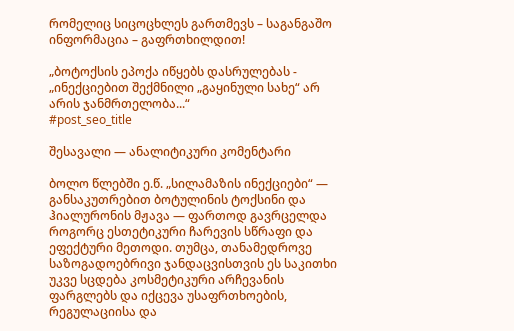რომელიც სიცოცხლეს გართმევს – საგანგაშო ინფორმაცია – გაფრთხილდით!

„ბოტოქსის ეპოქა იწყებს დასრულებას - „ინექციებით შექმნილი „გაყინული სახე“ არ არის ჯანმრთელობა...“
#post_seo_title

შესავალი — ანალიტიკური კომენტარი

ბოლო წლებში ე.წ. „სილამაზის ინექციები“ — განსაკუთრებით ბოტულინის ტოქსინი და ჰიალურონის მჟავა — ფართოდ გავრცელდა როგორც ესთეტიკური ჩარევის სწრაფი და ეფექტური მეთოდი. თუმცა, თანამედროვე საზოგადოებრივი ჯანდაცვისთვის ეს საკითხი უკვე სცდება კოსმეტიკური არჩევანის ფარგლებს და იქცევა უსაფრთხოების, რეგულაციისა და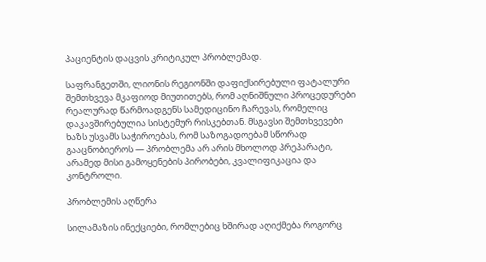პაციენტის დაცვის კრიტიკულ პრობლემად.

საფრანგეთში, ლიონის რეგიონში დაფიქსირებული ფატალური შემთხვევა მკაფიოდ მიუთითებს, რომ აღნიშნული პროცედურები რეალურად წარმოადგენს სამედიცინო ჩარევას, რომელიც დაკავშირებულია სისტემურ რისკებთან. მსგავსი შემთხვევები ხაზს უსვამს საჭიროებას, რომ საზოგადოებამ სწორად გააცნობიეროს — პრობლემა არ არის მხოლოდ პრეპარატი, არამედ მისი გამოყენების პირობები, კვალიფიკაცია და კონტროლი.

პრობლემის აღწერა

სილამაზის ინექციები, რომლებიც ხშირად აღიქმება როგორც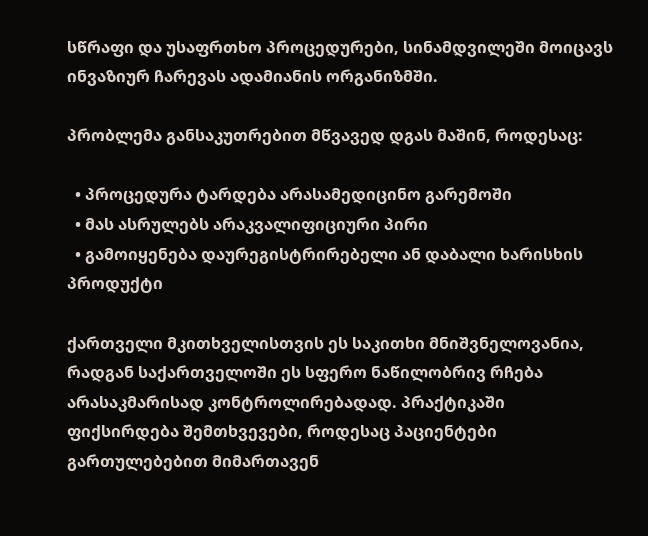სწრაფი და უსაფრთხო პროცედურები, სინამდვილეში მოიცავს ინვაზიურ ჩარევას ადამიანის ორგანიზმში.

პრობლემა განსაკუთრებით მწვავედ დგას მაშინ, როდესაც:

  • პროცედურა ტარდება არასამედიცინო გარემოში
  • მას ასრულებს არაკვალიფიციური პირი
  • გამოიყენება დაურეგისტრირებელი ან დაბალი ხარისხის პროდუქტი

ქართველი მკითხველისთვის ეს საკითხი მნიშვნელოვანია, რადგან საქართველოში ეს სფერო ნაწილობრივ რჩება არასაკმარისად კონტროლირებადად. პრაქტიკაში ფიქსირდება შემთხვევები, როდესაც პაციენტები გართულებებით მიმართავენ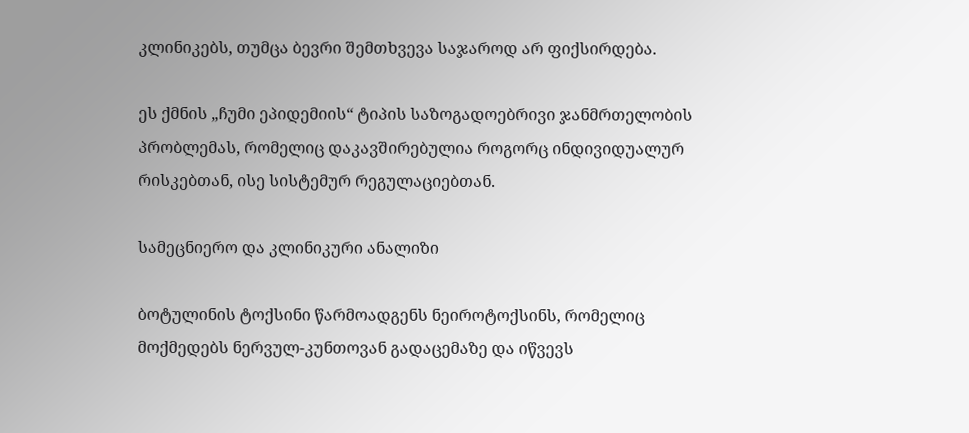კლინიკებს, თუმცა ბევრი შემთხვევა საჯაროდ არ ფიქსირდება.

ეს ქმნის „ჩუმი ეპიდემიის“ ტიპის საზოგადოებრივი ჯანმრთელობის პრობლემას, რომელიც დაკავშირებულია როგორც ინდივიდუალურ რისკებთან, ისე სისტემურ რეგულაციებთან.

სამეცნიერო და კლინიკური ანალიზი

ბოტულინის ტოქსინი წარმოადგენს ნეიროტოქსინს, რომელიც მოქმედებს ნერვულ-კუნთოვან გადაცემაზე და იწვევს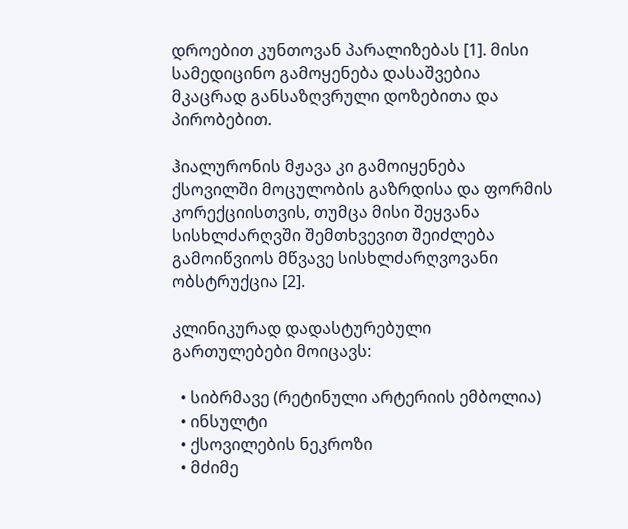დროებით კუნთოვან პარალიზებას [1]. მისი სამედიცინო გამოყენება დასაშვებია მკაცრად განსაზღვრული დოზებითა და პირობებით.

ჰიალურონის მჟავა კი გამოიყენება ქსოვილში მოცულობის გაზრდისა და ფორმის კორექციისთვის, თუმცა მისი შეყვანა სისხლძარღვში შემთხვევით შეიძლება გამოიწვიოს მწვავე სისხლძარღვოვანი ობსტრუქცია [2].

კლინიკურად დადასტურებული გართულებები მოიცავს:

  • სიბრმავე (რეტინული არტერიის ემბოლია)
  • ინსულტი
  • ქსოვილების ნეკროზი
  • მძიმე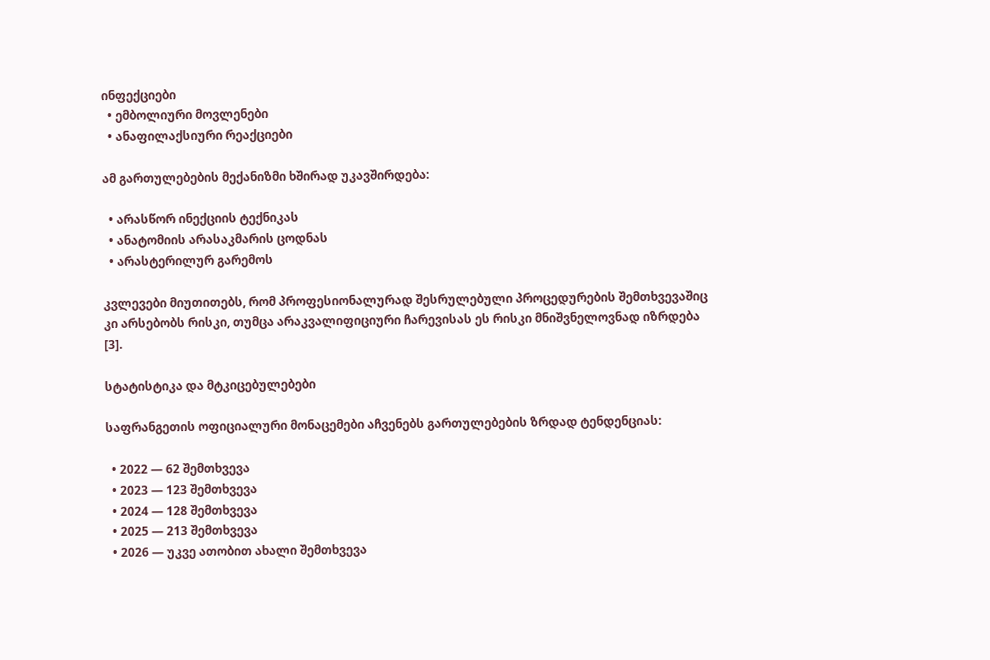ინფექციები
  • ემბოლიური მოვლენები
  • ანაფილაქსიური რეაქციები

ამ გართულებების მექანიზმი ხშირად უკავშირდება:

  • არასწორ ინექციის ტექნიკას
  • ანატომიის არასაკმარის ცოდნას
  • არასტერილურ გარემოს

კვლევები მიუთითებს, რომ პროფესიონალურად შესრულებული პროცედურების შემთხვევაშიც კი არსებობს რისკი, თუმცა არაკვალიფიციური ჩარევისას ეს რისკი მნიშვნელოვნად იზრდება [3].

სტატისტიკა და მტკიცებულებები

საფრანგეთის ოფიციალური მონაცემები აჩვენებს გართულებების ზრდად ტენდენციას:

  • 2022 — 62 შემთხვევა
  • 2023 — 123 შემთხვევა
  • 2024 — 128 შემთხვევა
  • 2025 — 213 შემთხვევა
  • 2026 — უკვე ათობით ახალი შემთხვევა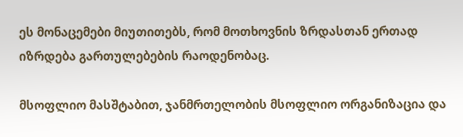ეს მონაცემები მიუთითებს, რომ მოთხოვნის ზრდასთან ერთად იზრდება გართულებების რაოდენობაც.

მსოფლიო მასშტაბით, ჯანმრთელობის მსოფლიო ორგანიზაცია და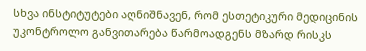სხვა ინსტიტუტები აღნიშნავენ, რომ ესთეტიკური მედიცინის უკონტროლო განვითარება წარმოადგენს მზარდ რისკს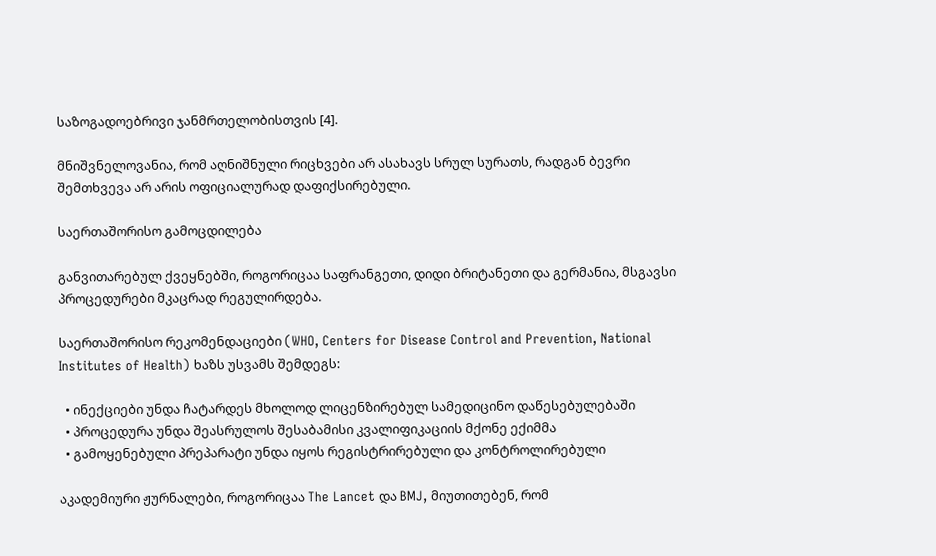საზოგადოებრივი ჯანმრთელობისთვის [4].

მნიშვნელოვანია, რომ აღნიშნული რიცხვები არ ასახავს სრულ სურათს, რადგან ბევრი შემთხვევა არ არის ოფიციალურად დაფიქსირებული.

საერთაშორისო გამოცდილება

განვითარებულ ქვეყნებში, როგორიცაა საფრანგეთი, დიდი ბრიტანეთი და გერმანია, მსგავსი პროცედურები მკაცრად რეგულირდება.

საერთაშორისო რეკომენდაციები (WHO, Centers for Disease Control and Prevention, National Institutes of Health) ხაზს უსვამს შემდეგს:

  • ინექციები უნდა ჩატარდეს მხოლოდ ლიცენზირებულ სამედიცინო დაწესებულებაში
  • პროცედურა უნდა შეასრულოს შესაბამისი კვალიფიკაციის მქონე ექიმმა
  • გამოყენებული პრეპარატი უნდა იყოს რეგისტრირებული და კონტროლირებული

აკადემიური ჟურნალები, როგორიცაა The Lancet და BMJ, მიუთითებენ, რომ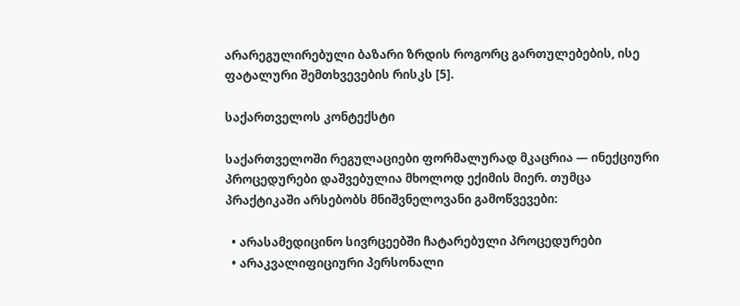არარეგულირებული ბაზარი ზრდის როგორც გართულებების, ისე ფატალური შემთხვევების რისკს [5].

საქართველოს კონტექსტი

საქართველოში რეგულაციები ფორმალურად მკაცრია — ინექციური პროცედურები დაშვებულია მხოლოდ ექიმის მიერ. თუმცა პრაქტიკაში არსებობს მნიშვნელოვანი გამოწვევები:

  • არასამედიცინო სივრცეებში ჩატარებული პროცედურები
  • არაკვალიფიციური პერსონალი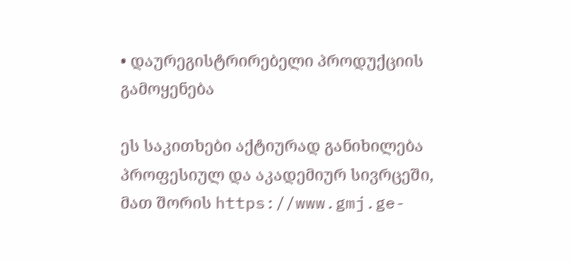• დაურეგისტრირებელი პროდუქციის გამოყენება

ეს საკითხები აქტიურად განიხილება პროფესიულ და აკადემიურ სივრცეში, მათ შორის https://www.gmj.ge-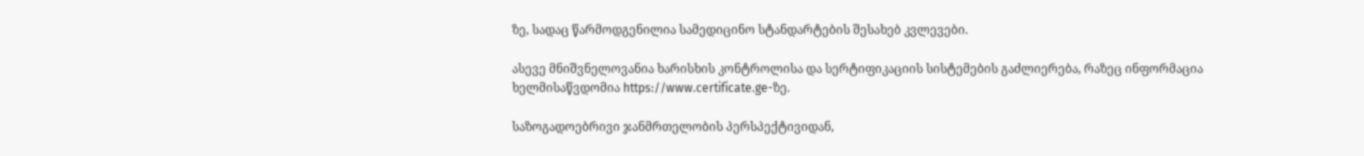ზე, სადაც წარმოდგენილია სამედიცინო სტანდარტების შესახებ კვლევები.

ასევე მნიშვნელოვანია ხარისხის კონტროლისა და სერტიფიკაციის სისტემების გაძლიერება, რაზეც ინფორმაცია ხელმისაწვდომია https://www.certificate.ge-ზე.

საზოგადოებრივი ჯანმრთელობის პერსპექტივიდან,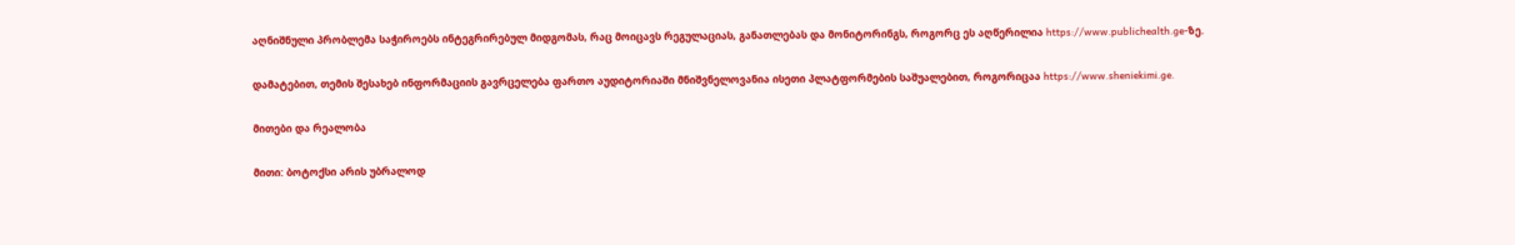აღნიშნული პრობლემა საჭიროებს ინტეგრირებულ მიდგომას, რაც მოიცავს რეგულაციას, განათლებას და მონიტორინგს, როგორც ეს აღწერილია https://www.publichealth.ge-ზე.

დამატებით, თემის შესახებ ინფორმაციის გავრცელება ფართო აუდიტორიაში მნიშვნელოვანია ისეთი პლატფორმების საშუალებით, როგორიცაა https://www.sheniekimi.ge.

მითები და რეალობა

მითი: ბოტოქსი არის უბრალოდ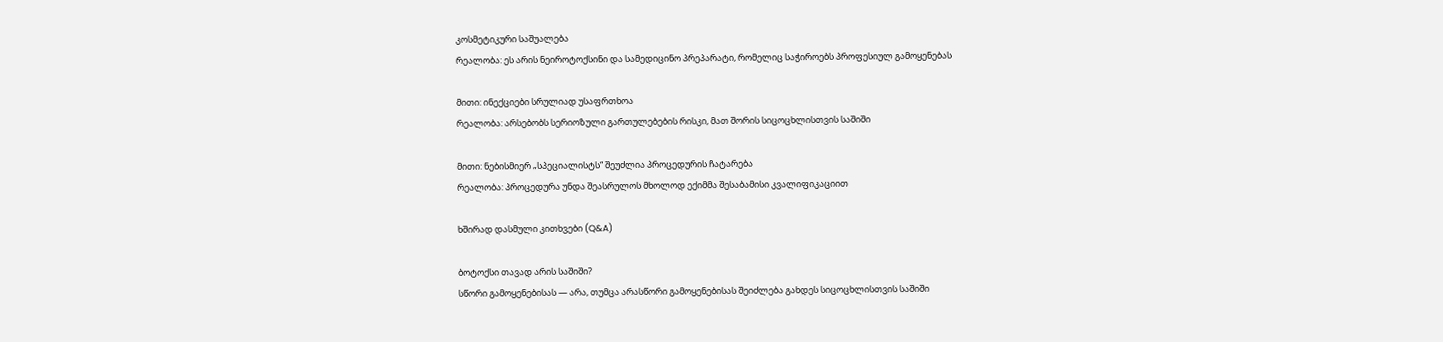კოსმეტიკური საშუალება
რეალობა: ეს არის ნეიროტოქსინი და სამედიცინო პრეპარატი, რომელიც საჭიროებს პროფესიულ გამოყენებას

მითი: ინექციები სრულიად უსაფრთხოა
რეალობა: არსებობს სერიოზული გართულებების რისკი, მათ შორის სიცოცხლისთვის საშიში

მითი: ნებისმიერ „სპეციალისტს“ შეუძლია პროცედურის ჩატარება
რეალობა: პროცედურა უნდა შეასრულოს მხოლოდ ექიმმა შესაბამისი კვალიფიკაციით

ხშირად დასმული კითხვები (Q&A)

ბოტოქსი თავად არის საშიში?
სწორი გამოყენებისას — არა, თუმცა არასწორი გამოყენებისას შეიძლება გახდეს სიცოცხლისთვის საშიში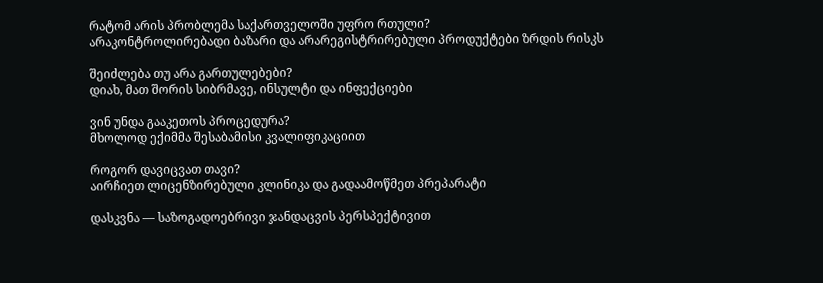რატომ არის პრობლემა საქართველოში უფრო რთული?
არაკონტროლირებადი ბაზარი და არარეგისტრირებული პროდუქტები ზრდის რისკს

შეიძლება თუ არა გართულებები?
დიახ, მათ შორის სიბრმავე, ინსულტი და ინფექციები

ვინ უნდა გააკეთოს პროცედურა?
მხოლოდ ექიმმა შესაბამისი კვალიფიკაციით

როგორ დავიცვათ თავი?
აირჩიეთ ლიცენზირებული კლინიკა და გადაამოწმეთ პრეპარატი

დასკვნა — საზოგადოებრივი ჯანდაცვის პერსპექტივით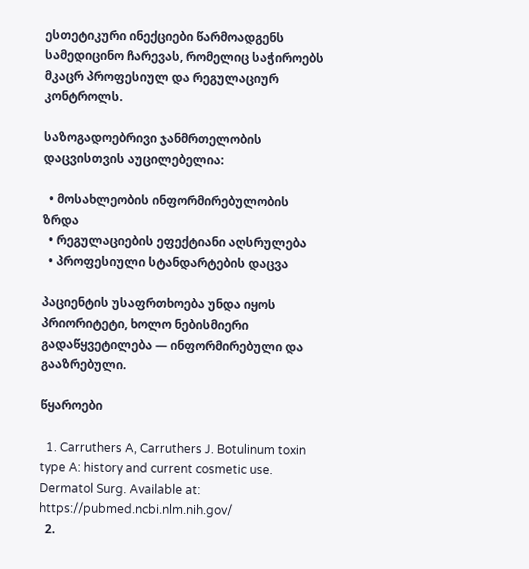ესთეტიკური ინექციები წარმოადგენს სამედიცინო ჩარევას, რომელიც საჭიროებს მკაცრ პროფესიულ და რეგულაციურ კონტროლს.

საზოგადოებრივი ჯანმრთელობის დაცვისთვის აუცილებელია:

  • მოსახლეობის ინფორმირებულობის ზრდა
  • რეგულაციების ეფექტიანი აღსრულება
  • პროფესიული სტანდარტების დაცვა

პაციენტის უსაფრთხოება უნდა იყოს პრიორიტეტი, ხოლო ნებისმიერი გადაწყვეტილება — ინფორმირებული და გააზრებული.

წყაროები

  1. Carruthers A, Carruthers J. Botulinum toxin type A: history and current cosmetic use. Dermatol Surg. Available at: https://pubmed.ncbi.nlm.nih.gov/
  2.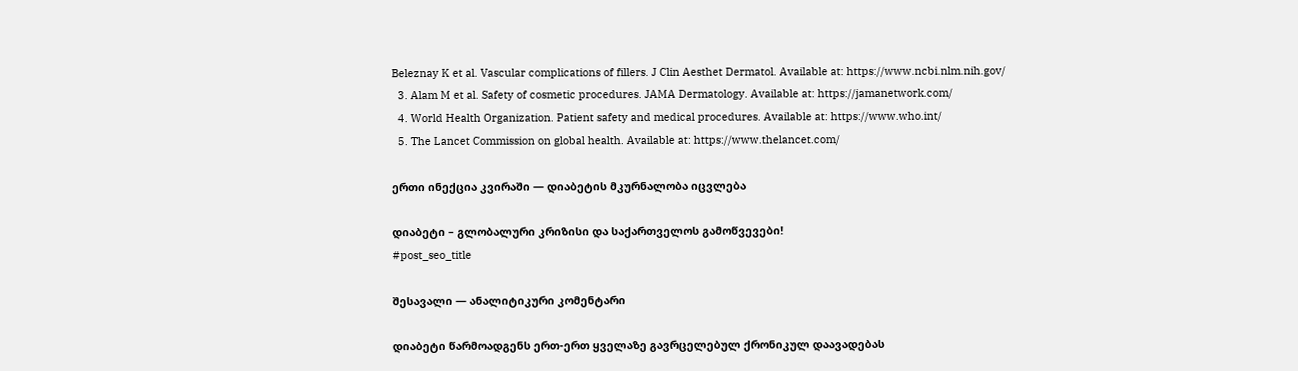Beleznay K et al. Vascular complications of fillers. J Clin Aesthet Dermatol. Available at: https://www.ncbi.nlm.nih.gov/
  3. Alam M et al. Safety of cosmetic procedures. JAMA Dermatology. Available at: https://jamanetwork.com/
  4. World Health Organization. Patient safety and medical procedures. Available at: https://www.who.int/
  5. The Lancet Commission on global health. Available at: https://www.thelancet.com/

ერთი ინექცია კვირაში — დიაბეტის მკურნალობა იცვლება

დიაბეტი – გლობალური კრიზისი და საქართველოს გამოწვევები!
#post_seo_title

შესავალი — ანალიტიკური კომენტარი

დიაბეტი წარმოადგენს ერთ-ერთ ყველაზე გავრცელებულ ქრონიკულ დაავადებას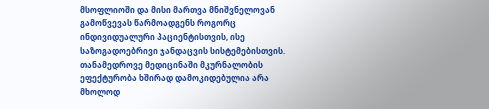მსოფლიოში და მისი მართვა მნიშვნელოვან გამოწვევას წარმოადგენს როგორც ინდივიდუალური პაციენტისთვის, ისე საზოგადოებრივი ჯანდაცვის სისტემებისთვის. თანამედროვე მედიცინაში მკურნალობის ეფექტურობა ხშირად დამოკიდებულია არა მხოლოდ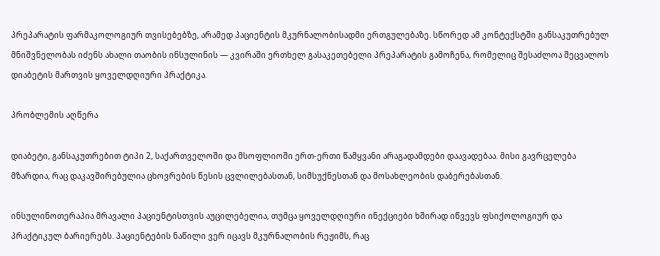პრეპარატის ფარმაკოლოგიურ თვისებებზე, არამედ პაციენტის მკურნალობისადმი ერთგულებაზე. სწორედ ამ კონტექსტში განსაკუთრებულ მნიშვნელობას იძენს ახალი თაობის ინსულინის — კვირაში ერთხელ გასაკეთებელი პრეპარატის გამოჩენა, რომელიც შესაძლოა შეცვალოს დიაბეტის მართვის ყოველდღიური პრაქტიკა.

პრობლემის აღწერა

დიაბეტი, განსაკუთრებით ტიპი 2, საქართველოში და მსოფლიოში ერთ-ერთი წამყვანი არაგადამდები დაავადებაა. მისი გავრცელება მზარდია, რაც დაკავშირებულია ცხოვრების წესის ცვლილებასთან, სიმსუქნესთან და მოსახლეობის დაბერებასთან.

ინსულინოთერაპია მრავალი პაციენტისთვის აუცილებელია, თუმცა ყოველდღიური ინექციები ხშირად იწვევს ფსიქოლოგიურ და პრაქტიკულ ბარიერებს. პაციენტების ნაწილი ვერ იცავს მკურნალობის რეჟიმს, რაც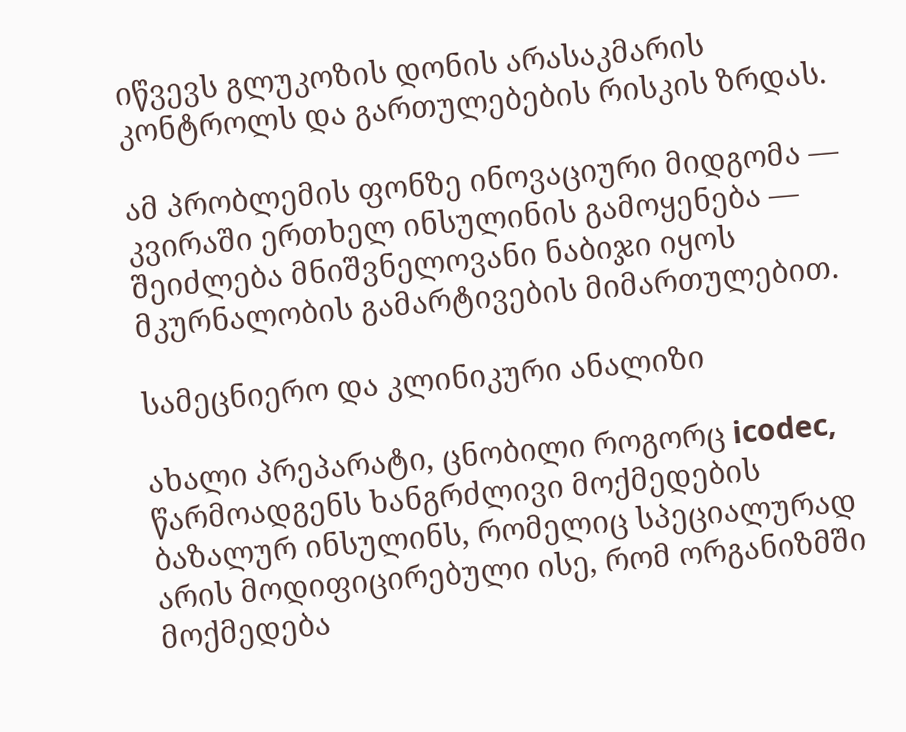იწვევს გლუკოზის დონის არასაკმარის კონტროლს და გართულებების რისკის ზრდას.

ამ პრობლემის ფონზე ინოვაციური მიდგომა — კვირაში ერთხელ ინსულინის გამოყენება — შეიძლება მნიშვნელოვანი ნაბიჯი იყოს მკურნალობის გამარტივების მიმართულებით.

სამეცნიერო და კლინიკური ანალიზი

ახალი პრეპარატი, ცნობილი როგორც icodec, წარმოადგენს ხანგრძლივი მოქმედების ბაზალურ ინსულინს, რომელიც სპეციალურად არის მოდიფიცირებული ისე, რომ ორგანიზმში მოქმედება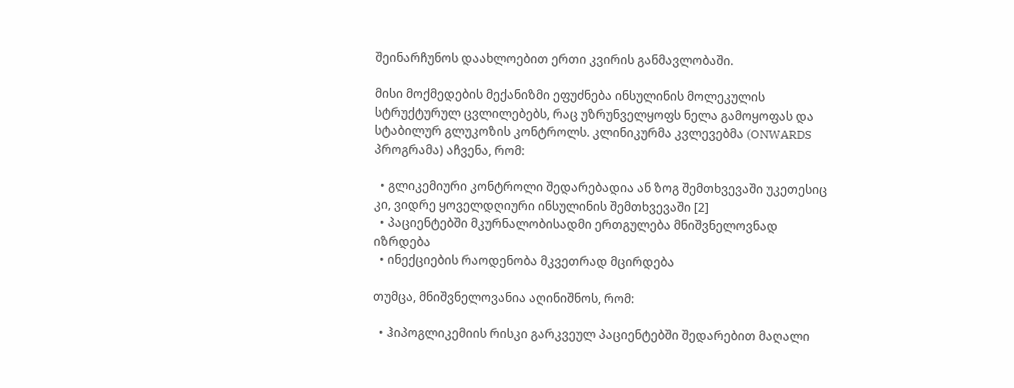შეინარჩუნოს დაახლოებით ერთი კვირის განმავლობაში.

მისი მოქმედების მექანიზმი ეფუძნება ინსულინის მოლეკულის სტრუქტურულ ცვლილებებს, რაც უზრუნველყოფს ნელა გამოყოფას და სტაბილურ გლუკოზის კონტროლს. კლინიკურმა კვლევებმა (ONWARDS პროგრამა) აჩვენა, რომ:

  • გლიკემიური კონტროლი შედარებადია ან ზოგ შემთხვევაში უკეთესიც კი, ვიდრე ყოველდღიური ინსულინის შემთხვევაში [2]
  • პაციენტებში მკურნალობისადმი ერთგულება მნიშვნელოვნად იზრდება
  • ინექციების რაოდენობა მკვეთრად მცირდება

თუმცა, მნიშვნელოვანია აღინიშნოს, რომ:

  • ჰიპოგლიკემიის რისკი გარკვეულ პაციენტებში შედარებით მაღალი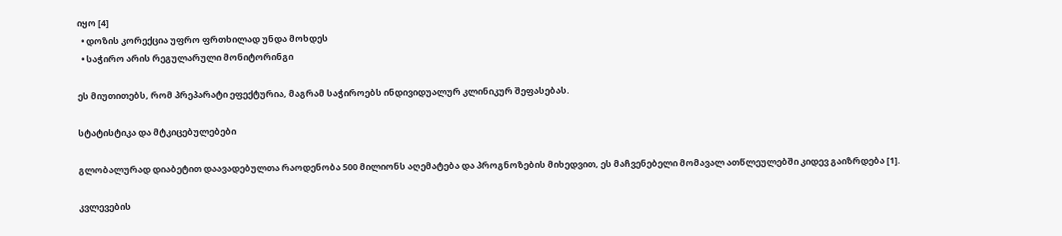იყო [4]
  • დოზის კორექცია უფრო ფრთხილად უნდა მოხდეს
  • საჭირო არის რეგულარული მონიტორინგი

ეს მიუთითებს, რომ პრეპარატი ეფექტურია, მაგრამ საჭიროებს ინდივიდუალურ კლინიკურ შეფასებას.

სტატისტიკა და მტკიცებულებები

გლობალურად დიაბეტით დაავადებულთა რაოდენობა 500 მილიონს აღემატება და პროგნოზების მიხედვით, ეს მაჩვენებელი მომავალ ათწლეულებში კიდევ გაიზრდება [1].

კვლევების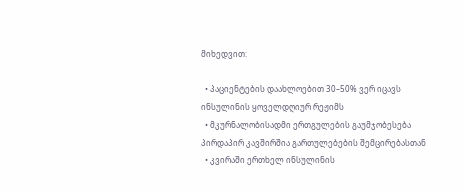მიხედვით:

  • პაციენტების დაახლოებით 30–50% ვერ იცავს ინსულინის ყოველდღიურ რეჟიმს
  • მკურნალობისადმი ერთგულების გაუმჯობესება პირდაპირ კავშირშია გართულებების შემცირებასთან
  • კვირაში ერთხელ ინსულინის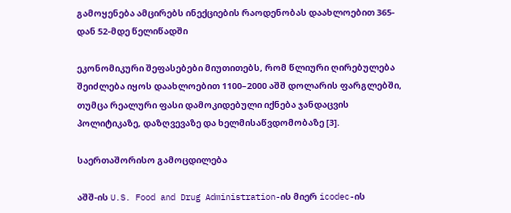გამოყენება ამცირებს ინექციების რაოდენობას დაახლოებით 365-დან 52-მდე წელიწადში

ეკონომიკური შეფასებები მიუთითებს, რომ წლიური ღირებულება შეიძლება იყოს დაახლოებით 1100–2000 აშშ დოლარის ფარგლებში, თუმცა რეალური ფასი დამოკიდებული იქნება ჯანდაცვის პოლიტიკაზე, დაზღვევაზე და ხელმისაწვდომობაზე [3].

საერთაშორისო გამოცდილება

აშშ-ის U.S. Food and Drug Administration-ის მიერ icodec-ის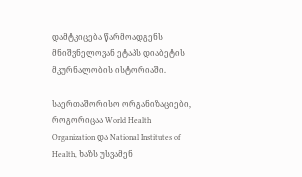დამტკიცება წარმოადგენს მნიშვნელოვან ეტაპს დიაბეტის მკურნალობის ისტორიაში.

საერთაშორისო ორგანიზაციები, როგორიცაა World Health Organization და National Institutes of Health, ხაზს უსვამენ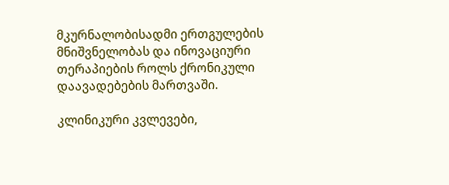მკურნალობისადმი ერთგულების მნიშვნელობას და ინოვაციური თერაპიების როლს ქრონიკული დაავადებების მართვაში.

კლინიკური კვლევები,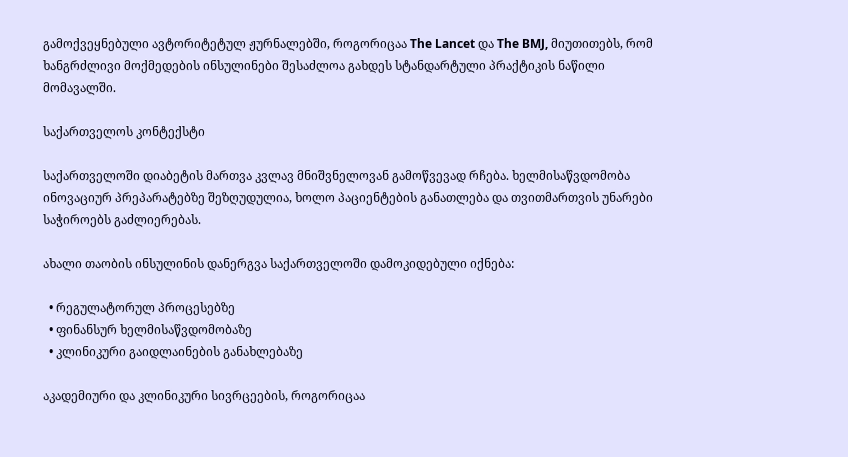გამოქვეყნებული ავტორიტეტულ ჟურნალებში, როგორიცაა The Lancet და The BMJ, მიუთითებს, რომ ხანგრძლივი მოქმედების ინსულინები შესაძლოა გახდეს სტანდარტული პრაქტიკის ნაწილი მომავალში.

საქართველოს კონტექსტი

საქართველოში დიაბეტის მართვა კვლავ მნიშვნელოვან გამოწვევად რჩება. ხელმისაწვდომობა ინოვაციურ პრეპარატებზე შეზღუდულია, ხოლო პაციენტების განათლება და თვითმართვის უნარები საჭიროებს გაძლიერებას.

ახალი თაობის ინსულინის დანერგვა საქართველოში დამოკიდებული იქნება:

  • რეგულატორულ პროცესებზე
  • ფინანსურ ხელმისაწვდომობაზე
  • კლინიკური გაიდლაინების განახლებაზე

აკადემიური და კლინიკური სივრცეების, როგორიცაა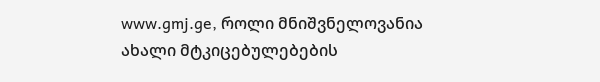www.gmj.ge, როლი მნიშვნელოვანია ახალი მტკიცებულებების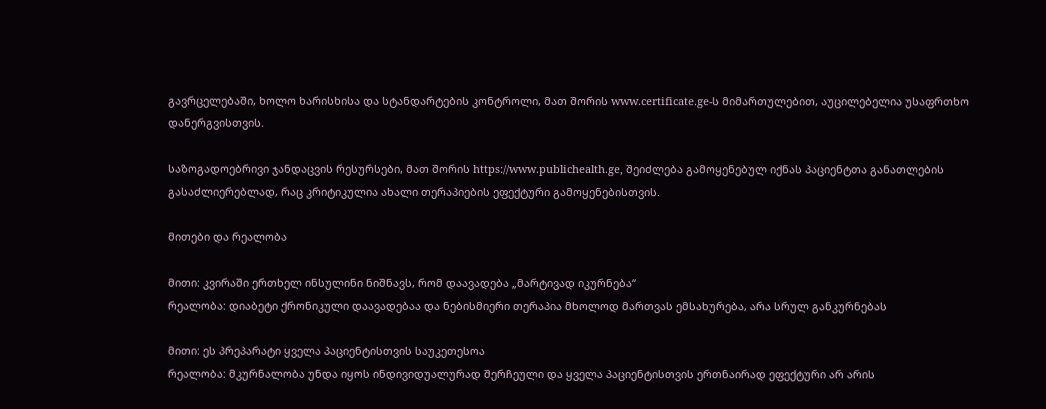გავრცელებაში, ხოლო ხარისხისა და სტანდარტების კონტროლი, მათ შორის www.certificate.ge-ს მიმართულებით, აუცილებელია უსაფრთხო დანერგვისთვის.

საზოგადოებრივი ჯანდაცვის რესურსები, მათ შორის https://www.publichealth.ge, შეიძლება გამოყენებულ იქნას პაციენტთა განათლების გასაძლიერებლად, რაც კრიტიკულია ახალი თერაპიების ეფექტური გამოყენებისთვის.

მითები და რეალობა

მითი: კვირაში ერთხელ ინსულინი ნიშნავს, რომ დაავადება „მარტივად იკურნება“
რეალობა: დიაბეტი ქრონიკული დაავადებაა და ნებისმიერი თერაპია მხოლოდ მართვას ემსახურება, არა სრულ განკურნებას

მითი: ეს პრეპარატი ყველა პაციენტისთვის საუკეთესოა
რეალობა: მკურნალობა უნდა იყოს ინდივიდუალურად შერჩეული და ყველა პაციენტისთვის ერთნაირად ეფექტური არ არის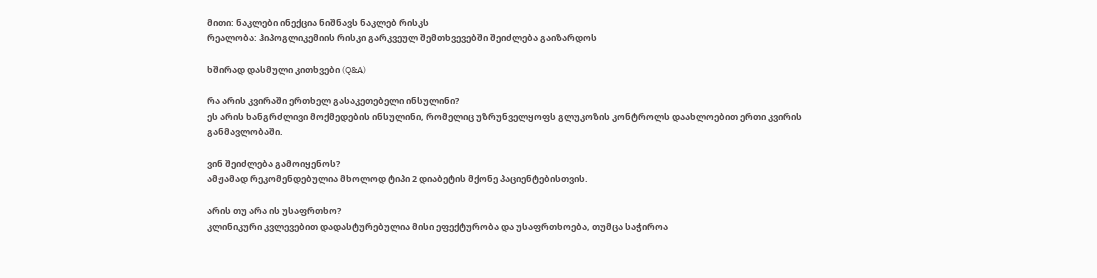მითი: ნაკლები ინექცია ნიშნავს ნაკლებ რისკს
რეალობა: ჰიპოგლიკემიის რისკი გარკვეულ შემთხვევებში შეიძლება გაიზარდოს

ხშირად დასმული კითხვები (Q&A)

რა არის კვირაში ერთხელ გასაკეთებელი ინსულინი?
ეს არის ხანგრძლივი მოქმედების ინსულინი, რომელიც უზრუნველყოფს გლუკოზის კონტროლს დაახლოებით ერთი კვირის განმავლობაში.

ვინ შეიძლება გამოიყენოს?
ამჟამად რეკომენდებულია მხოლოდ ტიპი 2 დიაბეტის მქონე პაციენტებისთვის.

არის თუ არა ის უსაფრთხო?
კლინიკური კვლევებით დადასტურებულია მისი ეფექტურობა და უსაფრთხოება, თუმცა საჭიროა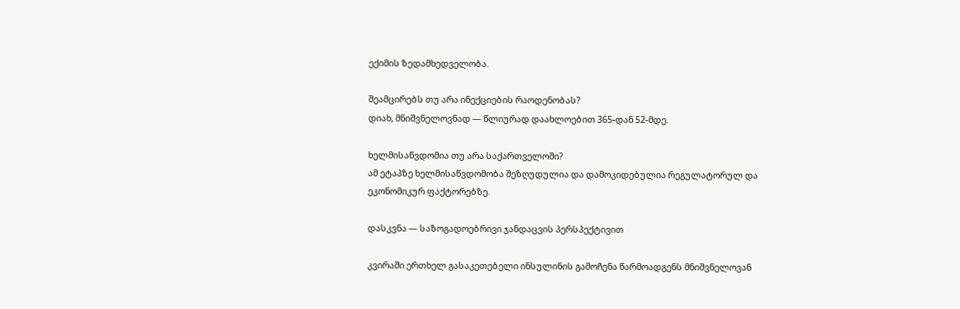ექიმის ზედამხედველობა.

შეამცირებს თუ არა ინექციების რაოდენობას?
დიახ, მნიშვნელოვნად — წლიურად დაახლოებით 365-დან 52-მდე.

ხელმისაწვდომია თუ არა საქართველოში?
ამ ეტაპზე ხელმისაწვდომობა შეზღუდულია და დამოკიდებულია რეგულატორულ და ეკონომიკურ ფაქტორებზე.

დასკვნა — საზოგადოებრივი ჯანდაცვის პერსპექტივით

კვირაში ერთხელ გასაკეთებელი ინსულინის გამოჩენა წარმოადგენს მნიშვნელოვან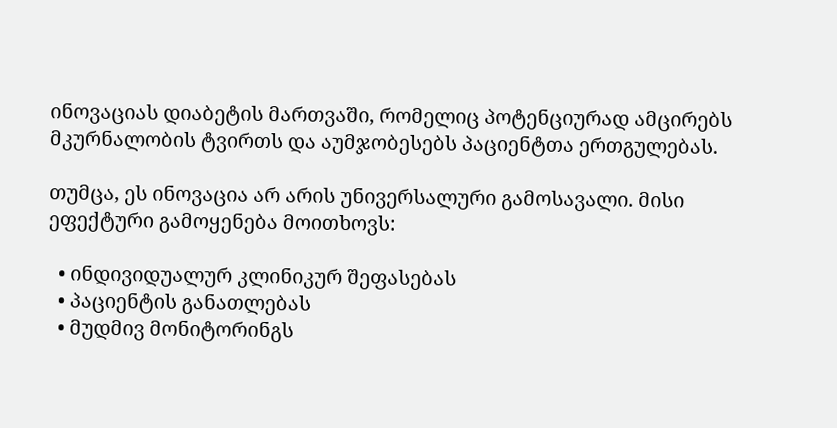ინოვაციას დიაბეტის მართვაში, რომელიც პოტენციურად ამცირებს მკურნალობის ტვირთს და აუმჯობესებს პაციენტთა ერთგულებას.

თუმცა, ეს ინოვაცია არ არის უნივერსალური გამოსავალი. მისი ეფექტური გამოყენება მოითხოვს:

  • ინდივიდუალურ კლინიკურ შეფასებას
  • პაციენტის განათლებას
  • მუდმივ მონიტორინგს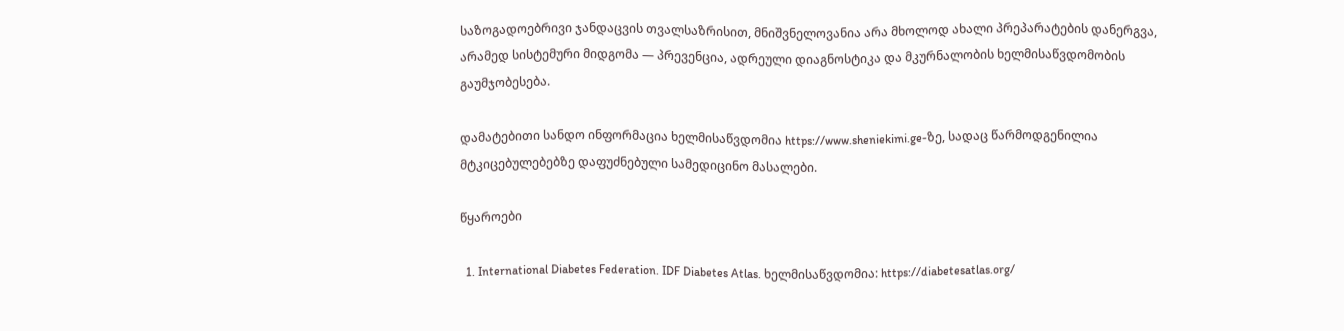საზოგადოებრივი ჯანდაცვის თვალსაზრისით, მნიშვნელოვანია არა მხოლოდ ახალი პრეპარატების დანერგვა, არამედ სისტემური მიდგომა — პრევენცია, ადრეული დიაგნოსტიკა და მკურნალობის ხელმისაწვდომობის გაუმჯობესება.

დამატებითი სანდო ინფორმაცია ხელმისაწვდომია https://www.sheniekimi.ge-ზე, სადაც წარმოდგენილია მტკიცებულებებზე დაფუძნებული სამედიცინო მასალები.

წყაროები

  1. International Diabetes Federation. IDF Diabetes Atlas. ხელმისაწვდომია: https://diabetesatlas.org/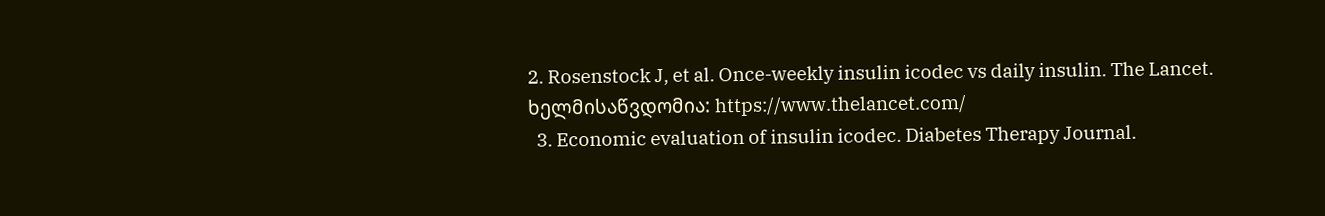2. Rosenstock J, et al. Once-weekly insulin icodec vs daily insulin. The Lancet. ხელმისაწვდომია: https://www.thelancet.com/
  3. Economic evaluation of insulin icodec. Diabetes Therapy Journal.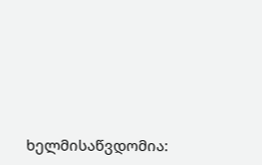ხელმისაწვდომია: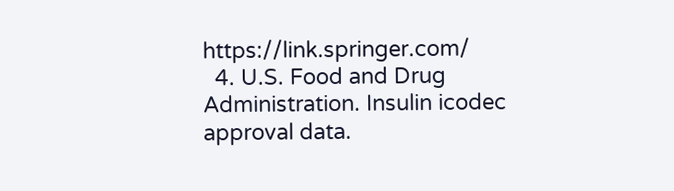https://link.springer.com/
  4. U.S. Food and Drug Administration. Insulin icodec approval data.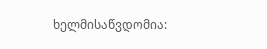ხელმისაწვდომია: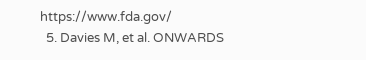https://www.fda.gov/
  5. Davies M, et al. ONWARDS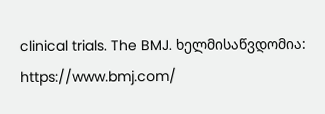clinical trials. The BMJ. ხელმისაწვდომია: https://www.bmj.com/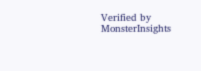Verified by MonsterInsights